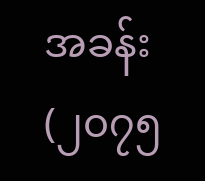အခန်း (၂၀၇၅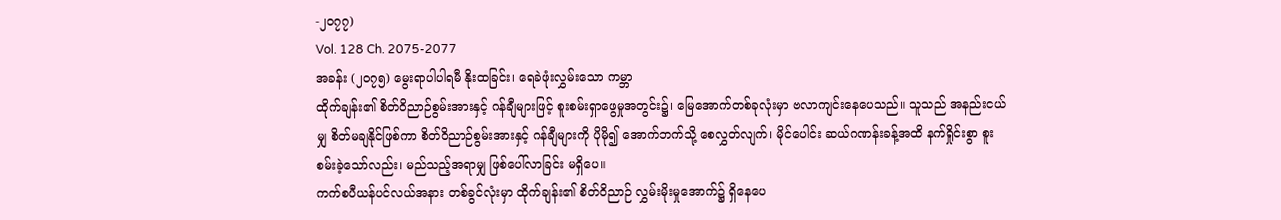-၂၀၇၇)
Vol. 128 Ch. 2075-2077
အခန်း (၂၀၇၅) မွေးရာပါပါရမီ နိုးထခြင်း၊ ရေခဲဖုံးလွှမ်းသော ကမ္ဘာ
ထိုက်ချန်း၏ စိတ်ဝိညာဉ်စွမ်းအားနှင့် ဂန်ချီများဖြင့် စူးစမ်းရှာဖွေမှုအတွင်း၌၊ မြေအောက်တစ်ခုလုံးမှာ ဗလာကျင်းနေပေသည်။ သူသည် အနည်းငယ်မျှ စိတ်မချနိုင်ဖြစ်ကာ စိတ်ဝိညာဉ်စွမ်းအားနှင့် ဂန်ချီများကို ပိုမို၍ အောက်ဘက်သို့ စေလွှတ်လျက်၊ မိုင်ပေါင်း ဆယ်ဂဏန်းခန့်အထိ နက်ရှိုင်းစွာ စူးစမ်းခဲ့သော်လည်း၊ မည်သည့်အရာမျှ ဖြစ်ပေါ်လာခြင်း မရှိပေ။
ကက်စပီယန်ပင်လယ်အနား တစ်ခွင်လုံးမှာ ထိုက်ချန်း၏ စိတ်ဝိညာဉ် လွှမ်းမိုးမှုအောက်၌ ရှိနေပေ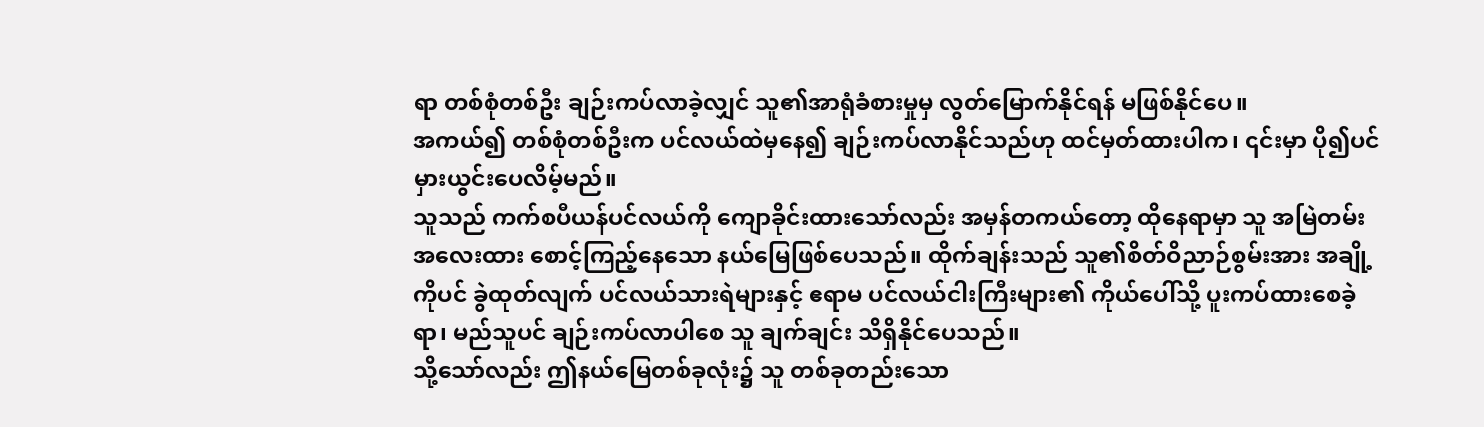ရာ တစ်စုံတစ်ဦး ချဉ်းကပ်လာခဲ့လျှင် သူ၏အာရုံခံစားမှုမှ လွတ်မြောက်နိုင်ရန် မဖြစ်နိုင်ပေ။
အကယ်၍ တစ်စုံတစ်ဦးက ပင်လယ်ထဲမှနေ၍ ချဉ်းကပ်လာနိုင်သည်ဟု ထင်မှတ်ထားပါက၊ ၎င်းမှာ ပို၍ပင် မှားယွင်းပေလိမ့်မည်။
သူသည် ကက်စပီယန်ပင်လယ်ကို ကျောခိုင်းထားသော်လည်း အမှန်တကယ်တော့ ထိုနေရာမှာ သူ အမြဲတမ်း အလေးထား စောင့်ကြည့်နေသော နယ်မြေဖြစ်ပေသည်။ ထိုက်ချန်းသည် သူ၏စိတ်ဝိညာဉ်စွမ်းအား အချို့ကိုပင် ခွဲထုတ်လျက် ပင်လယ်သားရဲများနှင့် ဧရာမ ပင်လယ်ငါးကြီးများ၏ ကိုယ်ပေါ်သို့ ပူးကပ်ထားစေခဲ့ရာ၊ မည်သူပင် ချဉ်းကပ်လာပါစေ သူ ချက်ချင်း သိရှိနိုင်ပေသည်။
သို့သော်လည်း ဤနယ်မြေတစ်ခုလုံး၌ သူ တစ်ခုတည်းသော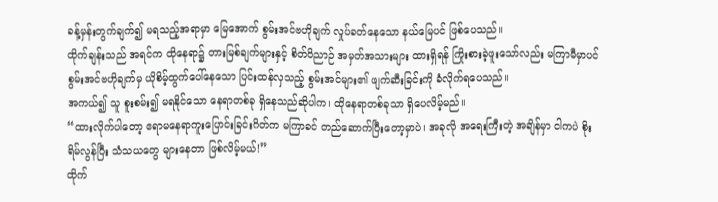ခန့်မှန်းတွက်ချက်၍ မရသည့်အရာမှာ မြေအောက် စွမ်းအင်ဗဟိုချက် လှုပ်ခတ်နေသော နယ်မြေပင် ဖြစ်ပေသည်။
ထိုက်ချန်းသည် အရင်က ထိုနေရာ၌ တားမြစ်ချက်များနှင့် စိတ်ဝိညာဉ် အမှတ်အသားများ ထားရှိရန် ကြိုးစားခဲ့ဖူးသော်လည်း မကြာမီမှာပင် စွမ်းအင်ဗဟိုချက်မှ ယိုစိမ့်ထွက်ပေါ်နေသော ပြင်းထန်လှသည့် စွမ်းအင်များ၏ ဖျက်ဆီးခြင်းကို ခံလိုက်ရပေသည်။
အကယ်၍ သူ စူးစမ်း၍ မရနိုင်သော နေရာတစ်ခု ရှိနေသည်ဆိုပါက၊ ထိုနေရာတစ်ခုသာ ရှိပေလိမ့်မည်။
“ထားလိုက်ပါတော့ ဧရာမနေရာကူးပြောင်းခြင်းဂိတ်က မကြာခင် တည်ဆောက်ပြီးတော့မှာပဲ၊ အခုလို အရေးကြီးတဲ့ အချိန်မှာ ငါကပဲ စိုးရိမ်လွန်ပြီး သံသယတွေ များနေတာ ဖြစ်လိမ့်မယ်!”
ထိုက်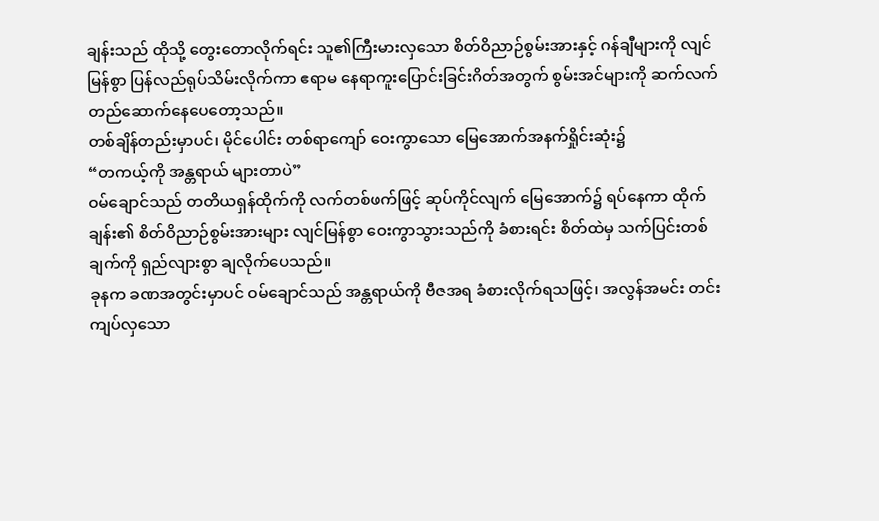ချန်းသည် ထိုသို့ တွေးတောလိုက်ရင်း သူ၏ကြီးမားလှသော စိတ်ဝိညာဉ်စွမ်းအားနှင့် ဂန်ချီများကို လျင်မြန်စွာ ပြန်လည်ရုပ်သိမ်းလိုက်ကာ ဧရာမ နေရာကူးပြောင်းခြင်းဂိတ်အတွက် စွမ်းအင်များကို ဆက်လက် တည်ဆောက်နေပေတော့သည်။
တစ်ချိန်တည်းမှာပင်၊ မိုင်ပေါင်း တစ်ရာကျော် ဝေးကွာသော မြေအောက်အနက်ရှိုင်းဆုံး၌
“တကယ့်ကို အန္တရာယ် များတာပဲ”
ဝမ်ချောင်သည် တတိယရှန်ထိုက်ကို လက်တစ်ဖက်ဖြင့် ဆုပ်ကိုင်လျက် မြေအောက်၌ ရပ်နေကာ ထိုက်ချန်း၏ စိတ်ဝိညာဉ်စွမ်းအားများ လျင်မြန်စွာ ဝေးကွာသွားသည်ကို ခံစားရင်း စိတ်ထဲမှ သက်ပြင်းတစ်ချက်ကို ရှည်လျားစွာ ချလိုက်ပေသည်။
ခုနက ခဏအတွင်းမှာပင် ဝမ်ချောင်သည် အန္တရာယ်ကို ဗီဇအရ ခံစားလိုက်ရသဖြင့်၊ အလွန်အမင်း တင်းကျပ်လှသော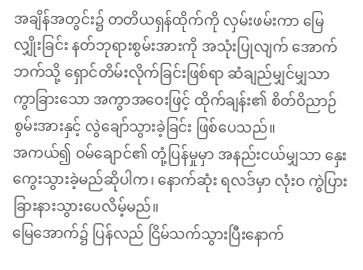အချိန်အတွင်း၌ တတိယရှန်ထိုက်ကို လှမ်းဖမ်းကာ မြေလျှိုးခြင်း နတ်ဘုရားစွမ်းအားကို အသုံးပြုလျက် အောက်ဘက်သို့ ရှောင်တိမ်းလိုက်ခြင်းဖြစ်ရာ ဆံချည်မျှင်မျှသာ ကွာခြားသော အကွာအဝေးဖြင့် ထိုက်ချန်း၏ စိတ်ဝိညာဉ်စွမ်းအားနှင့် လွဲချော်သွားခဲ့ခြင်း ဖြစ်ပေသည်။
အကယ်၍ ဝမ်ချောင်၏ တုံ့ပြန်မှုမှာ အနည်းငယ်မျှသာ နှေးကွေးသွားခဲ့မည်ဆိုပါက၊ နောက်ဆုံး ရလဒ်မှာ လုံးဝ ကွဲပြားခြားနားသွားပေလိမ့်မည်။
မြေအောက်၌ ပြန်လည် ငြိမ်သက်သွားပြီးနောက်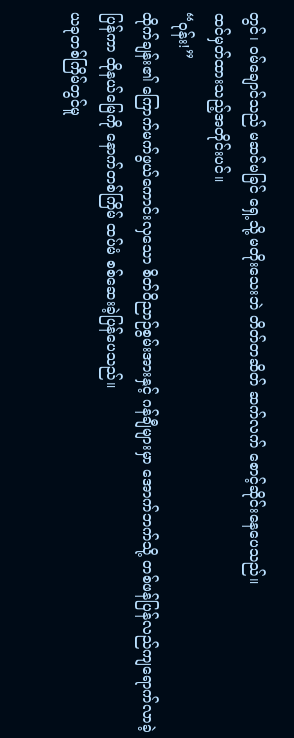တွင်၊ ဝမ်ချောင်သည် မဆင်မခြင် ရှေ့သို့ မတိုးသေးဘဲ တိတ်တဆိတ် ဆက်လက် စောင့်ဆိုင်းနေပေသည်။
ထင်မှတ်ထားသည့်အတိုင်းပင်။
“ဝုန်း!”
ထိုက်ချန်း၏ ကြောက်မက်ဖွယ်ကောင်းလှသော စိတ်ဝိညာဉ်စွမ်းအားနှင့် ဂန်ချီများမှာ အောက်ဘက်သို့ တစ်ဖန်ပြန်လည်ကျရောက်လာခဲ့ပြန်ကာ ထိုနယ်မြေကို နောက်တစ်ကြိမ် ထပ်မံ စစ်ဆေးခဲ့ပြန်ပေသည်။
ယခုတစ်ကြိမ်တွင်မူ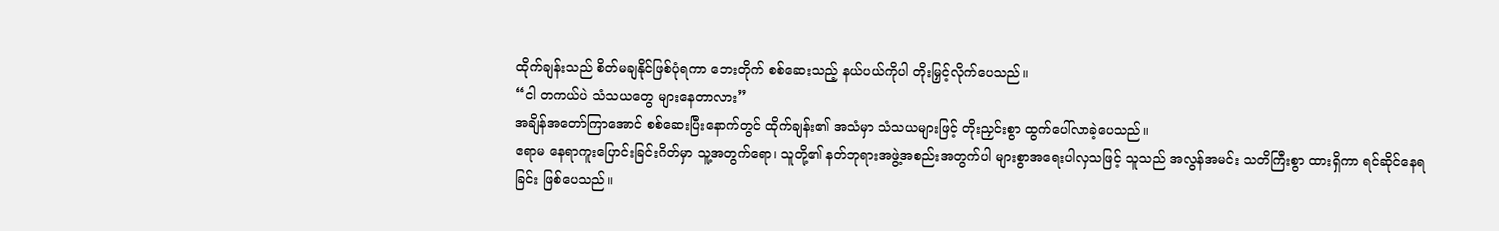ထိုက်ချန်းသည် စိတ်မချနိုင်ဖြစ်ပုံရကာ ဘေးတိုက် စစ်ဆေးသည့် နယ်ပယ်ကိုပါ တိုးမြှင့်လိုက်ပေသည်။
“ငါ တကယ်ပဲ သံသယတွေ များနေတာလား”
အချိန်အတော်ကြာအောင် စစ်ဆေးပြီးနောက်တွင် ထိုက်ချန်း၏ အသံမှာ သံသယများဖြင့် တိုးညှင်းစွာ ထွက်ပေါ်လာခဲ့ပေသည်။
ဧရာမ နေရာကူးပြောင်းခြင်းဂိတ်မှာ သူ့အတွက်ရော၊ သူတို့၏ နတ်ဘုရားအဖွဲ့အစည်းအတွက်ပါ များစွာအရေးပါလှသဖြင့် သူသည် အလွန်အမင်း သတိကြီးစွာ ထားရှိကာ ရင်ဆိုင်နေရခြင်း ဖြစ်ပေသည်။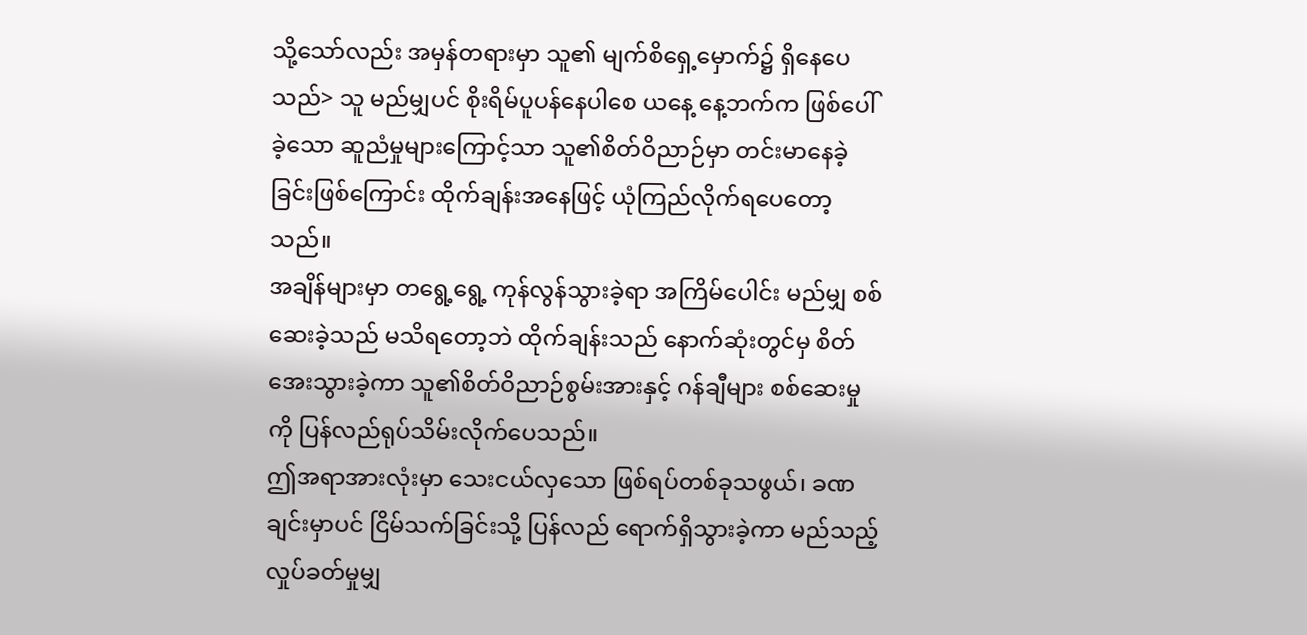သို့သော်လည်း အမှန်တရားမှာ သူ၏ မျက်စိရှေ့မှောက်၌ ရှိနေပေသည်> သူ မည်မျှပင် စိုးရိမ်ပူပန်နေပါစေ ယနေ့ နေ့ဘက်က ဖြစ်ပေါ်ခဲ့သော ဆူညံမှုများကြောင့်သာ သူ၏စိတ်ဝိညာဉ်မှာ တင်းမာနေခဲ့ခြင်းဖြစ်ကြောင်း ထိုက်ချန်းအနေဖြင့် ယုံကြည်လိုက်ရပေတော့သည်။
အချိန်များမှာ တရွေ့ရွေ့ ကုန်လွန်သွားခဲ့ရာ အကြိမ်ပေါင်း မည်မျှ စစ်ဆေးခဲ့သည် မသိရတော့ဘဲ ထိုက်ချန်းသည် နောက်ဆုံးတွင်မှ စိတ်အေးသွားခဲ့ကာ သူ၏စိတ်ဝိညာဉ်စွမ်းအားနှင့် ဂန်ချီများ စစ်ဆေးမှုကို ပြန်လည်ရုပ်သိမ်းလိုက်ပေသည်။
ဤအရာအားလုံးမှာ သေးငယ်လှသော ဖြစ်ရပ်တစ်ခုသဖွယ်၊ ခဏချင်းမှာပင် ငြိမ်သက်ခြင်းသို့ ပြန်လည် ရောက်ရှိသွားခဲ့ကာ မည်သည့် လှုပ်ခတ်မှုမျှ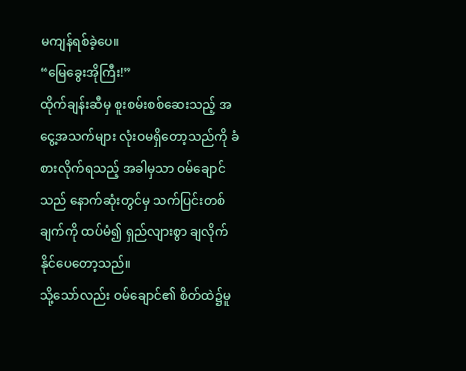မကျန်ရစ်ခဲ့ပေ။
“မြေခွေးအိုကြီး!”
ထိုက်ချန်းဆီမှ စူးစမ်းစစ်ဆေးသည့် အငွေ့အသက်များ လုံးဝမရှိတော့သည်ကို ခံစားလိုက်ရသည့် အခါမှသာ ဝမ်ချောင်သည် နောက်ဆုံးတွင်မှ သက်ပြင်းတစ်ချက်ကို ထပ်မံ၍ ရှည်လျားစွာ ချလိုက်နိုင်ပေတော့သည်။
သို့သော်လည်း ဝမ်ချောင်၏ စိတ်ထဲ၌မူ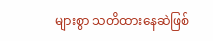များစွာ သတိထားနေဆဲဖြစ်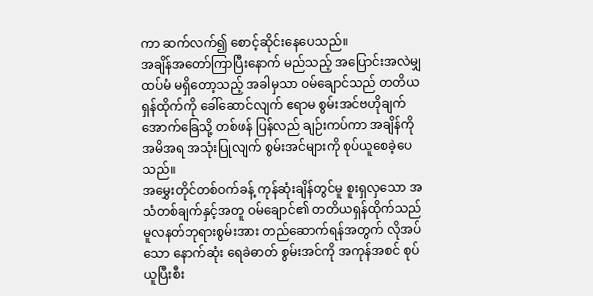ကာ ဆက်လက်၍ စောင့်ဆိုင်းနေပေသည်။
အချိန်အတော်ကြာပြီးနောက် မည်သည့် အပြောင်းအလဲမျှ ထပ်မံ မရှိတော့သည့် အခါမှသာ ဝမ်ချောင်သည် တတိယရှန်ထိုက်ကို ခေါ်ဆောင်လျက် ဧရာမ စွမ်းအင်ဗဟိုချက်အောက်ခြေသို့ တစ်ဖန် ပြန်လည် ချဉ်းကပ်ကာ အချိန်ကို အမိအရ အသုံးပြုလျက် စွမ်းအင်များကို စုပ်ယူစေခဲ့ပေသည်။
အမွှေးတိုင်တစ်ဝက်ခန့် ကုန်ဆုံးချိန်တွင်မူ စူးရှလှသော အသံတစ်ချက်နှင့်အတူ ဝမ်ချောင်၏ တတိယရှန်ထိုက်သည် မူလနတ်ဘုရားစွမ်းအား တည်ဆောက်ရန်အတွက် လိုအပ်သော နောက်ဆုံး ရေခဲဓာတ် စွမ်းအင်ကို အကုန်အစင် စုပ်ယူပြီးစီး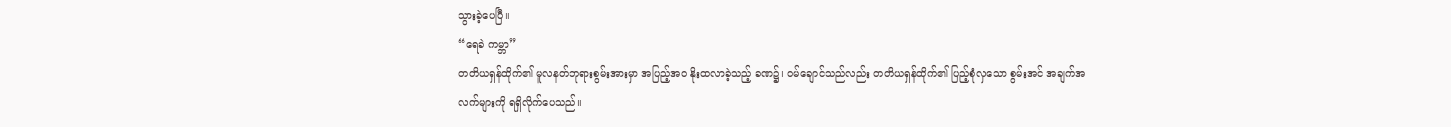သွားခဲ့ပေပြီ။
“ရေခဲ ကမ္ဘာ”
တတိယရှန်ထိုက်၏ မူလနတ်ဘုရားစွမ်းအားမှာ အပြည့်အဝ နိုးထလာခဲ့သည့် ခဏ၌၊ ဝမ်ချောင်သည်လည်း တတိယရှန်ထိုက်၏ ပြည့်စုံလှသော စွမ်းအင် အချက်အလက်များကို ရရှိလိုက်ပေသည်။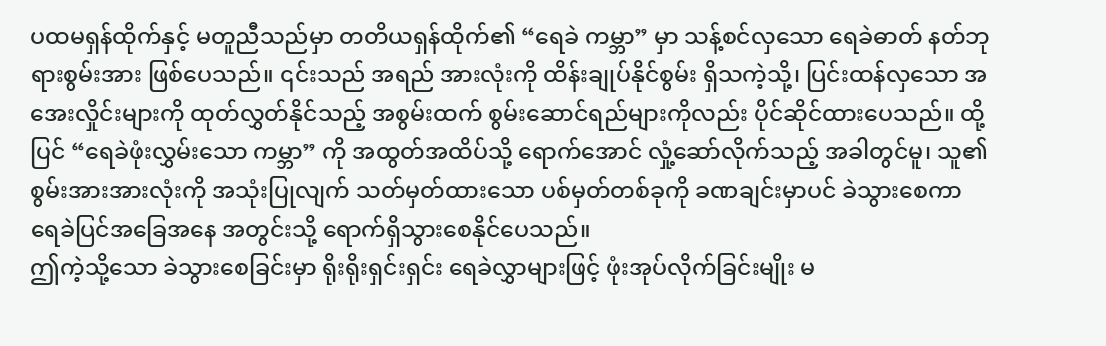ပထမရှန်ထိုက်နှင့် မတူညီသည်မှာ တတိယရှန်ထိုက်၏ “ရေခဲ ကမ္ဘာ” မှာ သန့်စင်လှသော ရေခဲဓာတ် နတ်ဘုရားစွမ်းအား ဖြစ်ပေသည်။ ၎င်းသည် အရည် အားလုံးကို ထိန်းချုပ်နိုင်စွမ်း ရှိသကဲ့သို့၊ ပြင်းထန်လှသော အအေးလှိုင်းများကို ထုတ်လွှတ်နိုင်သည့် အစွမ်းထက် စွမ်းဆောင်ရည်များကိုလည်း ပိုင်ဆိုင်ထားပေသည်။ ထို့ပြင် “ရေခဲဖုံးလွှမ်းသော ကမ္ဘာ” ကို အထွတ်အထိပ်သို့ ရောက်အောင် လှုံ့ဆော်လိုက်သည့် အခါတွင်မူ၊ သူ၏ စွမ်းအားအားလုံးကို အသုံးပြုလျက် သတ်မှတ်ထားသော ပစ်မှတ်တစ်ခုကို ခဏချင်းမှာပင် ခဲသွားစေကာ ရေခဲပြင်အခြေအနေ အတွင်းသို့ ရောက်ရှိသွားစေနိုင်ပေသည်။
ဤကဲ့သို့သော ခဲသွားစေခြင်းမှာ ရိုးရိုးရှင်းရှင်း ရေခဲလွှာများဖြင့် ဖုံးအုပ်လိုက်ခြင်းမျိုး မ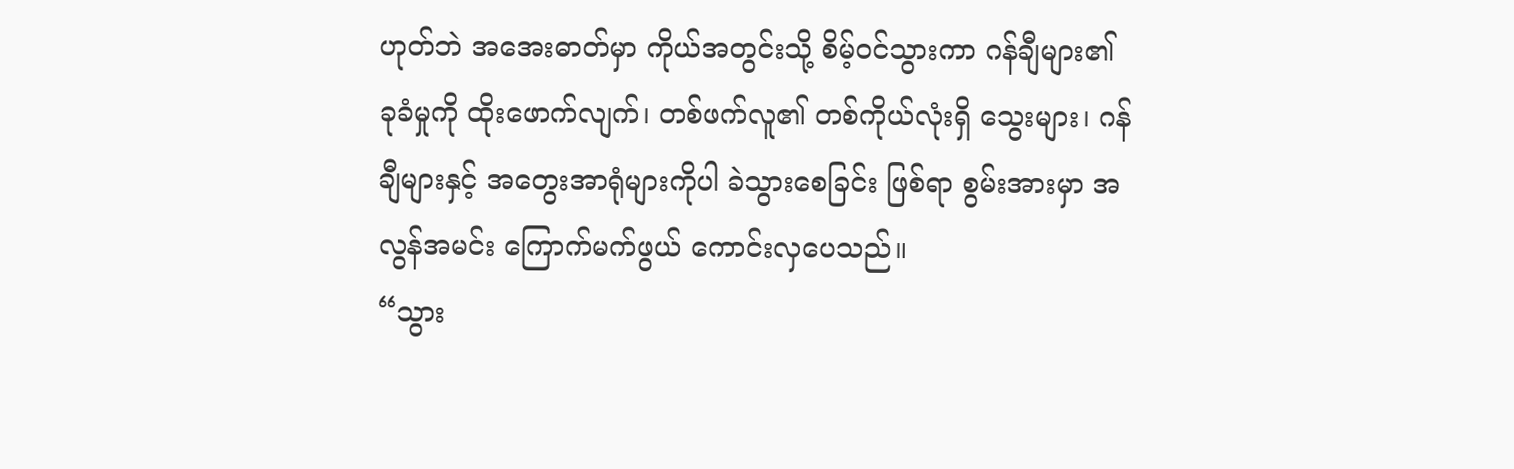ဟုတ်ဘဲ အအေးဓာတ်မှာ ကိုယ်အတွင်းသို့ စိမ့်ဝင်သွားကာ ဂန်ချီများ၏ ခုခံမှုကို ထိုးဖောက်လျက်၊ တစ်ဖက်လူ၏ တစ်ကိုယ်လုံးရှိ သွေးများ၊ ဂန်ချီများနှင့် အတွေးအာရုံများကိုပါ ခဲသွားစေခြင်း ဖြစ်ရာ စွမ်းအားမှာ အလွန်အမင်း ကြောက်မက်ဖွယ် ကောင်းလှပေသည်။
“သွား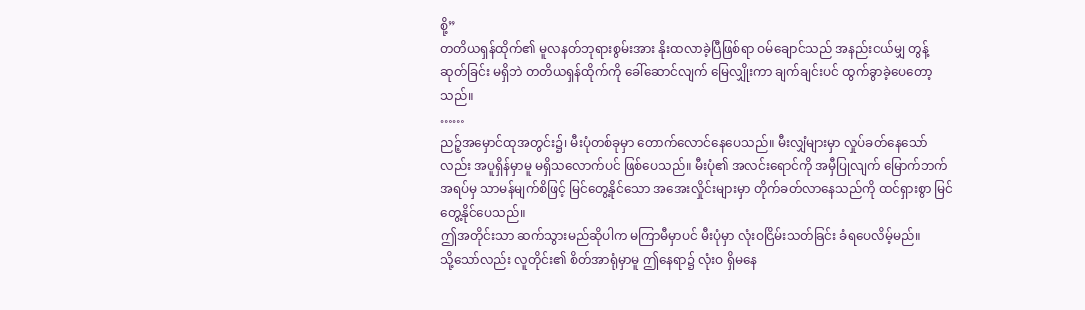စို့”
တတိယရှန်ထိုက်၏ မူလနတ်ဘုရားစွမ်းအား နိုးထလာခဲ့ပြီဖြစ်ရာ ဝမ်ချောင်သည် အနည်းငယ်မျှ တွန့်ဆုတ်ခြင်း မရှိဘဲ တတိယရှန်ထိုက်ကို ခေါ်ဆောင်လျက် မြေလျှိုးကာ ချက်ချင်းပင် ထွက်ခွာခဲ့ပေတော့သည်။
……
ညဉ့်အမှောင်ထုအတွင်း၌၊ မီးပုံတစ်ခုမှာ တောက်လောင်နေပေသည်။ မီးလျှံများမှာ လှုပ်ခတ်နေသော်လည်း အပူရှိန်မှာမူ မရှိသလောက်ပင် ဖြစ်ပေသည်။ မီးပုံ၏ အလင်းရောင်ကို အမှီပြုလျက် မြောက်ဘက်အရပ်မှ သာမန်မျက်စိဖြင့် မြင်တွေ့နိုင်သော အအေးလှိုင်းများမှာ တိုက်ခတ်လာနေသည်ကို ထင်ရှားစွာ မြင်တွေ့နိုင်ပေသည်။
ဤအတိုင်းသာ ဆက်သွားမည်ဆိုပါက မကြာမီမှာပင် မီးပုံမှာ လုံးဝငြိမ်းသတ်ခြင်း ခံရပေလိမ့်မည်။
သို့သော်လည်း လူတိုင်း၏ စိတ်အာရုံမှာမူ ဤနေရာ၌ လုံးဝ ရှိမနေ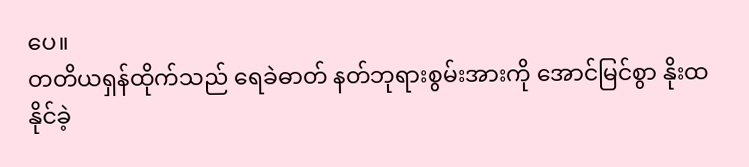ပေ။
တတိယရှန်ထိုက်သည် ရေခဲဓာတ် နတ်ဘုရားစွမ်းအားကို အောင်မြင်စွာ နိုးထနိုင်ခဲ့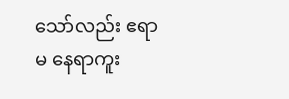သော်လည်း ဧရာမ နေရာကူး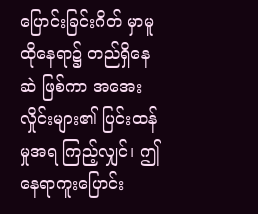ပြောင်းခြင်းဂိတ် မှာမူ ထိုနေရာ၌ တည်ရှိနေဆဲ ဖြစ်ကာ အအေးလှိုင်းများ၏ ပြင်းထန်မှုအရ ကြည့်လျှင်၊ ဤနေရာကူးပြောင်း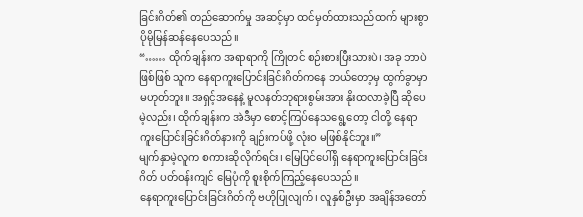ခြင်းဂိတ်၏ တည်ဆောက်မှု အဆင့်မှာ ထင်မှတ်ထားသည်ထက် များစွာပိုမိုမြန်ဆန်နေပေသည်။
“…… ထိုက်ချန်းက အရာရာကို ကြိုတင် စဉ်းစားပြီးသားပဲ၊ အခု ဘာပဲဖြစ်ဖြစ် သူက နေရာကူးပြောင်းခြင်းဂိတ်ကနေ ဘယ်တော့မှ ထွက်ခွာမှာ မဟုတ်ဘူး။ အရှင့်အနေနဲ့ မူလနတ်ဘုရားစွမ်းအား နိုးထလာခဲ့ပြီ ဆိုပေမဲ့လည်း၊ ထိုက်ချန်းက အဲဒီမှာ စောင့်ကြပ်နေသရွေ့တော့ ငါတို့ နေရာကူးပြောင်းခြင်းဂိတ်နားကို ချဉ်းကပ်ဖို့ လုံးဝ မဖြစ်နိုင်ဘူး။”
မျက်နှာမဲ့လူက စကားဆိုလိုက်ရင်း၊ မြေပြင်ပေါ်ရှိ နေရာကူးပြောင်းခြင်းဂိတ် ပတ်ဝန်းကျင် မြေပုံကို စူးစိုက်ကြည့်နေပေသည်။
နေရာကူးပြောင်းခြင်းဂိတ်ကို ဗဟိုပြုလျက်၊ လူနှစ်ဦးမှာ အချိန်အတော်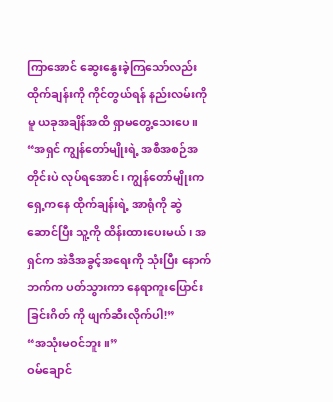ကြာအောင် ဆွေးနွေးခဲ့ကြသော်လည်း ထိုက်ချန်းကို ကိုင်တွယ်ရန် နည်းလမ်းကိုမူ ယခုအချိန်အထိ ရှာမတွေ့သေးပေ။
“အရှင် ကျွန်တော်မျိုးရဲ့ အစီအစဉ်အတိုင်းပဲ လုပ်ရအောင်၊ ကျွန်တော်မျိုးက ရှေ့ကနေ ထိုက်ချန်းရဲ့ အာရုံကို ဆွဲဆောင်ပြီး သူ့ကို ထိန်းထားပေးမယ်၊ အရှင်က အဲဒီအခွင့်အရေးကို သုံးပြီး နောက်ဘက်က ပတ်သွားကာ နေရာကူးပြောင်းခြင်းဂိတ် ကို ဖျက်ဆီးလိုက်ပါ!”
“အသုံးမဝင်ဘူး။”
ဝမ်ချောင်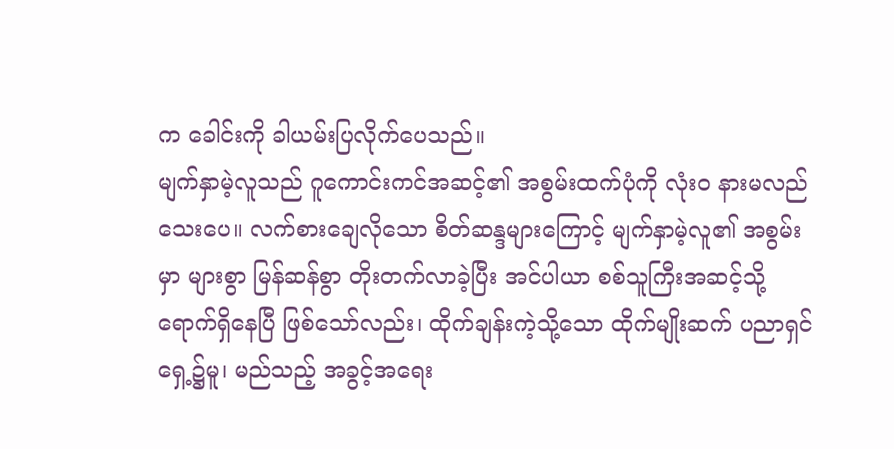က ခေါင်းကို ခါယမ်းပြလိုက်ပေသည်။
မျက်နှာမဲ့လူသည် ဂူကောင်းကင်အဆင့်၏ အစွမ်းထက်ပုံကို လုံးဝ နားမလည်သေးပေ။ လက်စားချေလိုသော စိတ်ဆန္ဒများကြောင့် မျက်နှာမဲ့လူ၏ အစွမ်းမှာ များစွာ မြန်ဆန်စွာ တိုးတက်လာခဲ့ပြီး အင်ပါယာ စစ်သူကြီးအဆင့်သို့ ရောက်ရှိနေပြီ ဖြစ်သော်လည်း၊ ထိုက်ချန်းကဲ့သို့သော ထိုက်မျိုးဆက် ပညာရှင်ရှေ့၌မူ၊ မည်သည့် အခွင့်အရေး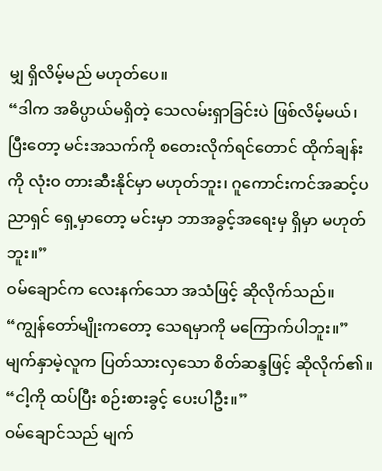မျှ ရှိလိမ့်မည် မဟုတ်ပေ။
“ဒါက အဓိပ္ပာယ်မရှိတဲ့ သေလမ်းရှာခြင်းပဲ ဖြစ်လိမ့်မယ်၊ ပြီးတော့ မင်းအသက်ကို စတေးလိုက်ရင်တောင် ထိုက်ချန်းကို လုံးဝ တားဆီးနိုင်မှာ မဟုတ်ဘူး၊ ဂူကောင်းကင်အဆင့်ပညာရှင် ရှေ့မှာတော့ မင်းမှာ ဘာအခွင့်အရေးမှ ရှိမှာ မဟုတ်ဘူး။”
ဝမ်ချောင်က လေးနက်သော အသံဖြင့် ဆိုလိုက်သည်။
“ကျွန်တော်မျိုးကတော့ သေရမှာကို မကြောက်ပါဘူး။”
မျက်နှာမဲ့လူက ပြတ်သားလှသော စိတ်ဆန္ဒဖြင့် ဆိုလိုက်၏။
“ငါ့ကို ထပ်ပြီး စဉ်းစားခွင့် ပေးပါဦး။”
ဝမ်ချောင်သည် မျက်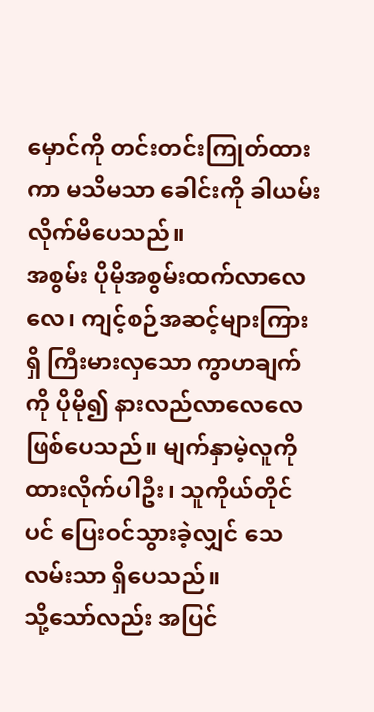မှောင်ကို တင်းတင်းကြုတ်ထားကာ မသိမသာ ခေါင်းကို ခါယမ်းလိုက်မိပေသည်။
အစွမ်း ပိုမိုအစွမ်းထက်လာလေလေ၊ ကျင့်စဉ်အဆင့်များကြားရှိ ကြီးမားလှသော ကွာဟချက်ကို ပိုမို၍ နားလည်လာလေလေ ဖြစ်ပေသည်။ မျက်နှာမဲ့လူကို ထားလိုက်ပါဦး၊ သူကိုယ်တိုင်ပင် ပြေးဝင်သွားခဲ့လျှင် သေလမ်းသာ ရှိပေသည်။
သို့သော်လည်း အပြင်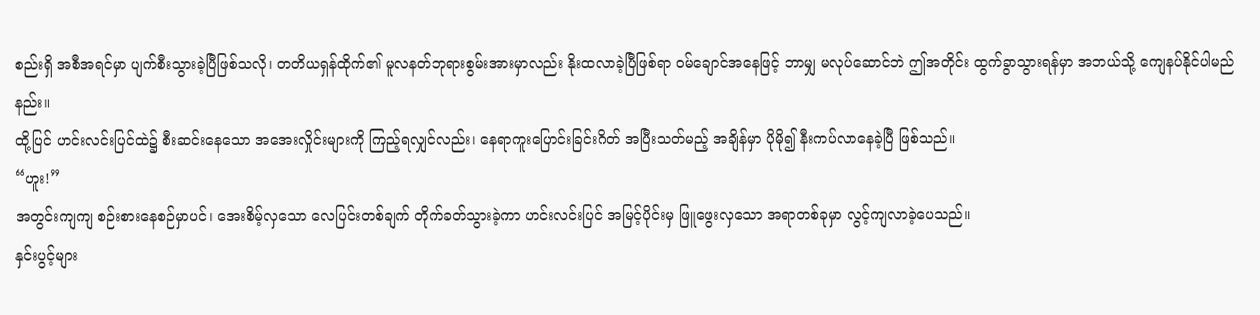စည်းရှိ အစီအရင်မှာ ပျက်စီးသွားခဲ့ပြီဖြစ်သလို၊ တတိယရှန်ထိုက်၏ မူလနတ်ဘုရားစွမ်းအားမှာလည်း နိုးထလာခဲ့ပြီဖြစ်ရာ ဝမ်ချောင်အနေဖြင့် ဘာမျှ မလုပ်ဆောင်ဘဲ ဤအတိုင်း ထွက်ခွာသွားရန်မှာ အဘယ်သို့ ကျေနပ်နိုင်ပါမည်နည်း။
ထို့ပြင် ဟင်းလင်းပြင်ထဲ၌ စီးဆင်းနေသော အအေးလှိုင်းများကို ကြည့်ရလျှင်လည်း၊ နေရာကူးပြောင်းခြင်းဂိတ် အပြီးသတ်မည့် အချိန်မှာ ပိုမို၍ နီးကပ်လာနေခဲ့ပြီ ဖြစ်သည်။
“ဟူး!”
အတွင်းကျကျ စဉ်းစားနေစဉ်မှာပင်၊ အေးစိမ့်လှသော လေပြင်းတစ်ချက် တိုက်ခတ်သွားခဲ့ကာ ဟင်းလင်းပြင် အမြင့်ပိုင်းမှ ဖြူဖွေးလှသော အရာတစ်ခုမှာ လွင့်ကျလာခဲ့ပေသည်။
နှင်းပွင့်များ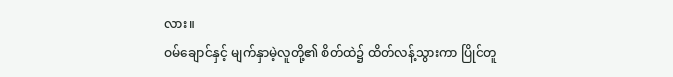လား။
ဝမ်ချောင်နှင့် မျက်နှာမဲ့လူတို့၏ စိတ်ထဲ၌ ထိတ်လန့်သွားကာ ပြိုင်တူ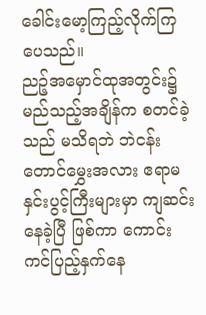ခေါင်းမော့ကြည့်လိုက်ကြပေသည်။
ညဉ့်အမှောင်ထုအတွင်း၌ မည်သည့်အချိန်က စတင်ခဲ့သည် မသိရဘဲ ဘဲငန်းတောင်မွှေးအလား ဧရာမ နှင်းပွင့်ကြီးများမှာ ကျဆင်းနေခဲ့ပြီ ဖြစ်ကာ ကောင်းကင်ပြည့်နှက်နေ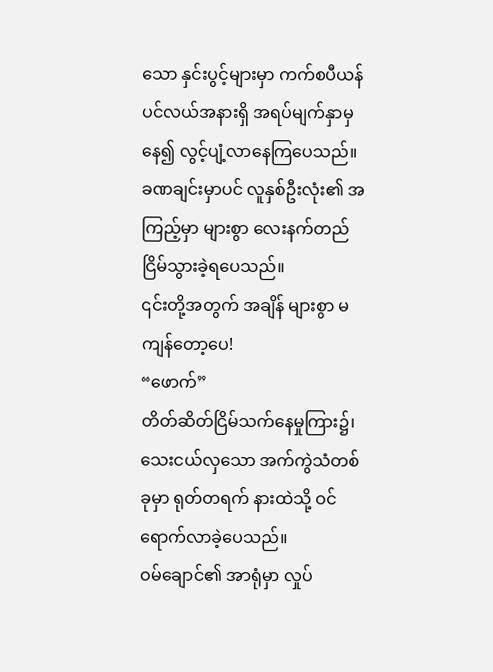သော နှင်းပွင့်များမှာ ကက်စပီယန်ပင်လယ်အနားရှိ အရပ်မျက်နှာမှနေ၍ လွင့်ပျံ့လာနေကြပေသည်။
ခဏချင်းမှာပင် လူနှစ်ဦးလုံး၏ အကြည့်မှာ များစွာ လေးနက်တည်ငြိမ်သွားခဲ့ရပေသည်။
၎င်းတို့အတွက် အချိန် များစွာ မကျန်တော့ပေ!
“ဖောက်”
တိတ်ဆိတ်ငြိမ်သက်နေမှုကြား၌၊ သေးငယ်လှသော အက်ကွဲသံတစ်ခုမှာ ရုတ်တရက် နားထဲသို့ ဝင်ရောက်လာခဲ့ပေသည်။
ဝမ်ချောင်၏ အာရုံမှာ လှုပ်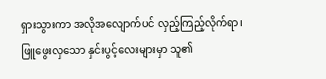ရှားသွားကာ အလိုအလျောက်ပင် လှည့်ကြည့်လိုက်ရာ၊ ဖြူဖွေးလှသော နှင်းပွင့်လေးများမှာ သူ၏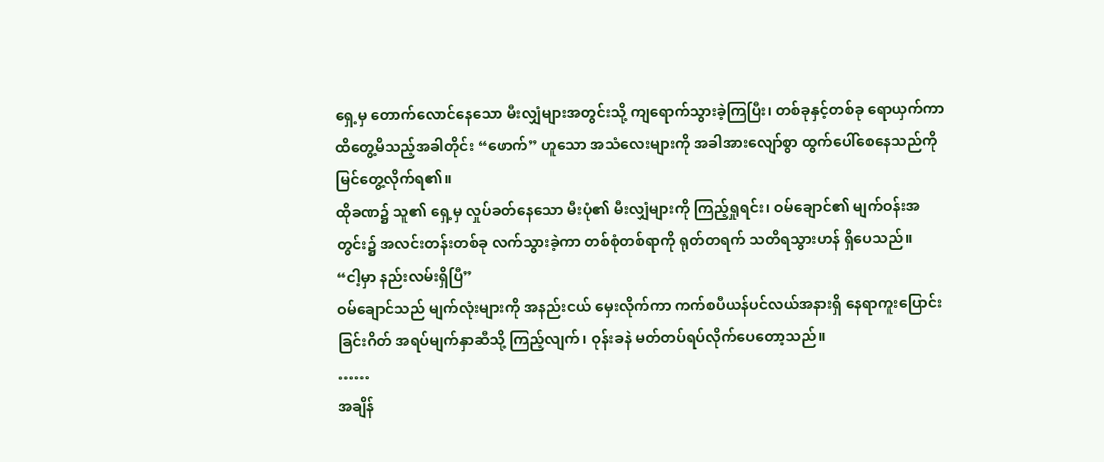ရှေ့မှ တောက်လောင်နေသော မီးလျှံများအတွင်းသို့ ကျရောက်သွားခဲ့ကြပြီး၊ တစ်ခုနှင့်တစ်ခု ရောယှက်ကာ ထိတွေ့မိသည့်အခါတိုင်း “ဖောက်” ဟူသော အသံလေးများကို အခါအားလျော်စွာ ထွက်ပေါ်စေနေသည်ကို မြင်တွေ့လိုက်ရ၏။
ထိုခဏ၌ သူ၏ ရှေ့မှ လှုပ်ခတ်နေသော မီးပုံ၏ မီးလျှံများကို ကြည့်ရှုရင်း၊ ဝမ်ချောင်၏ မျက်ဝန်းအတွင်း၌ အလင်းတန်းတစ်ခု လက်သွားခဲ့ကာ တစ်စုံတစ်ရာကို ရုတ်တရက် သတိရသွားဟန် ရှိပေသည်။
“ငါ့မှာ နည်းလမ်းရှိပြီ”
ဝမ်ချောင်သည် မျက်လုံးများကို အနည်းငယ် မှေးလိုက်ကာ ကက်စပီယန်ပင်လယ်အနားရှိ နေရာကူးပြောင်းခြင်းဂိတ် အရပ်မျက်နှာဆီသို့ ကြည့်လျက်၊ ဝုန်းခနဲ မတ်တပ်ရပ်လိုက်ပေတော့သည်။
……
အချိန်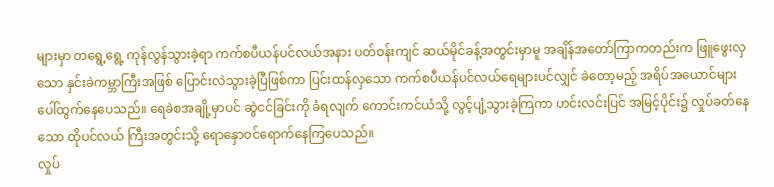များမှာ တရွေ့ရွေ့ ကုန်လွန်သွားခဲ့ရာ ကက်စပီယန်ပင်လယ်အနား ပတ်ဝန်းကျင် ဆယ်မိုင်ခန့်အတွင်းမှာမူ အချိန်အတော်ကြာကတည်းက ဖြူဖွေးလှသော နှင်းခဲကမ္ဘာကြီးအဖြစ် ပြောင်းလဲသွားခဲ့ပြီဖြစ်ကာ ပြင်းထန်လှသော ကက်စပီယန်ပင်လယ်ရေများပင်လျှင် ခဲတော့မည့် အရိပ်အယောင်များ ပေါ်ထွက်နေပေသည်။ ရေခဲစအချို့မှာပင် ဆွဲငင်ခြင်းကို ခံရလျက် ကောင်းကင်ယံသို့ လွင့်ပျံ့သွားခဲ့ကြကာ ဟင်းလင်းပြင် အမြင့်ပိုင်း၌ လှုပ်ခတ်နေသော ထိုပင်လယ် ကြီးအတွင်းသို့ ရောနှောဝင်ရောက်နေကြပေသည်။
လှုပ်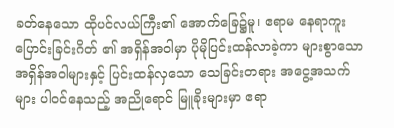ခတ်နေသော ထိုပင်လယ်ကြီး၏ အောက်ခြေ၌မူ၊ ဧရာမ နေရာကူးပြောင်းခြင်းဂိတ် ၏ အရှိန်အဝါမှာ ပိုမိုပြင်းထန်လာခဲ့ကာ များစွာသော အရှိန်အဝါများနှင့် ပြင်းထန်လှသော သေခြင်းတရား အငွေ့အသက်များ ပါဝင်နေသည့် အညိုရောင် မြူခိုးများမှာ ဧရာ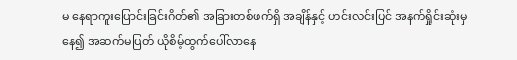မ နေရာကူးပြောင်းခြင်းဂိတ်၏ အခြားတစ်ဖက်ရှိ အချိန်နှင့် ဟင်းလင်းပြင် အနက်ရှိုင်းဆုံးမှနေ၍ အဆက်မပြတ် ယိုစိမ့်ထွက်ပေါ်လာနေ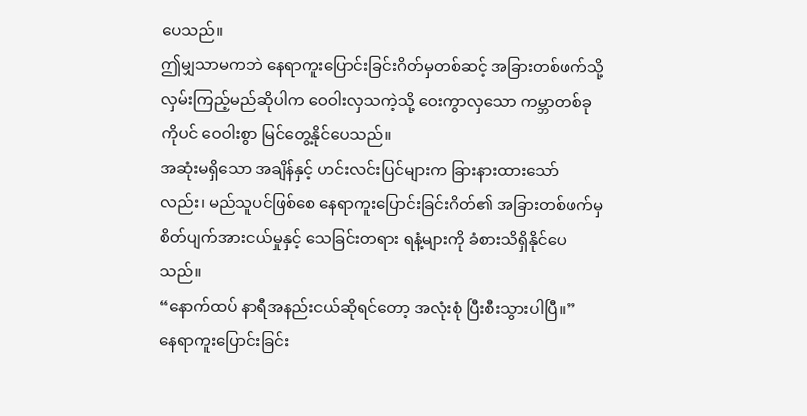ပေသည်။
ဤမျှသာမကဘဲ နေရာကူးပြောင်းခြင်းဂိတ်မှတစ်ဆင့် အခြားတစ်ဖက်သို့ လှမ်းကြည့်မည်ဆိုပါက ဝေဝါးလှသကဲ့သို့ ဝေးကွာလှသော ကမ္ဘာတစ်ခုကိုပင် ဝေဝါးစွာ မြင်တွေ့နိုင်ပေသည်။
အဆုံးမရှိသော အချိန်နှင့် ဟင်းလင်းပြင်များက ခြားနားထားသော်လည်း၊ မည်သူပင်ဖြစ်စေ နေရာကူးပြောင်းခြင်းဂိတ်၏ အခြားတစ်ဖက်မှ စိတ်ပျက်အားငယ်မှုနှင့် သေခြင်းတရား ရနံ့များကို ခံစားသိရှိနိုင်ပေသည်။
“နောက်ထပ် နာရီအနည်းငယ်ဆိုရင်တော့ အလုံးစုံ ပြီးစီးသွားပါပြီ။”
နေရာကူးပြောင်းခြင်း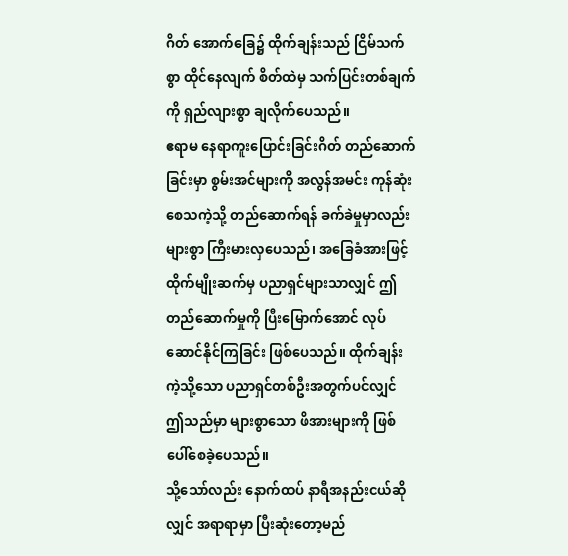ဂိတ် အောက်ခြေ၌ ထိုက်ချန်းသည် ငြိမ်သက်စွာ ထိုင်နေလျက် စိတ်ထဲမှ သက်ပြင်းတစ်ချက်ကို ရှည်လျားစွာ ချလိုက်ပေသည်။
ဧရာမ နေရာကူးပြောင်းခြင်းဂိတ် တည်ဆောက်ခြင်းမှာ စွမ်းအင်များကို အလွန်အမင်း ကုန်ဆုံးစေသကဲ့သို့ တည်ဆောက်ရန် ခက်ခဲမှုမှာလည်း များစွာ ကြီးမားလှပေသည်၊ အခြေခံအားဖြင့် ထိုက်မျိုးဆက်မှ ပညာရှင်များသာလျှင် ဤတည်ဆောက်မှုကို ပြီးမြောက်အောင် လုပ်ဆောင်နိုင်ကြခြင်း ဖြစ်ပေသည်။ ထိုက်ချန်းကဲ့သို့သော ပညာရှင်တစ်ဦးအတွက်ပင်လျှင် ဤသည်မှာ များစွာသော ဖိအားများကို ဖြစ်ပေါ်စေခဲ့ပေသည်။
သို့သော်လည်း နောက်ထပ် နာရီအနည်းငယ်ဆိုလျှင် အရာရာမှာ ပြီးဆုံးတော့မည်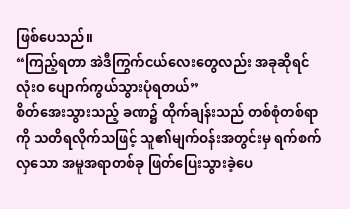ဖြစ်ပေသည်။
“ကြည့်ရတာ အဲဒီကြွက်ငယ်လေးတွေလည်း အခုဆိုရင် လုံးဝ ပျောက်ကွယ်သွားပုံရတယ်”
စိတ်အေးသွားသည့် ခဏ၌ ထိုက်ချန်းသည် တစ်စုံတစ်ရာကို သတိရလိုက်သဖြင့် သူ၏မျက်ဝန်းအတွင်းမှ ရက်စက်လှသော အမူအရာတစ်ခု ဖြတ်ပြေးသွားခဲ့ပေ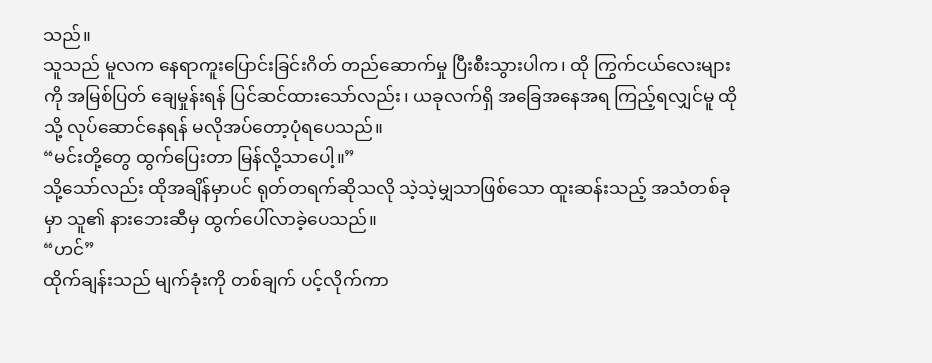သည်။
သူသည် မူလက နေရာကူးပြောင်းခြင်းဂိတ် တည်ဆောက်မှု ပြီးစီးသွားပါက၊ ထို ကြွက်ငယ်လေးများကို အမြစ်ပြတ် ချေမှုန်းရန် ပြင်ဆင်ထားသော်လည်း၊ ယခုလက်ရှိ အခြေအနေအရ ကြည့်ရလျှင်မူ ထိုသို့ လုပ်ဆောင်နေရန် မလိုအပ်တော့ပုံရပေသည်။
“မင်းတို့တွေ ထွက်ပြေးတာ မြန်လို့သာပေါ့။”
သို့သော်လည်း ထိုအချိန်မှာပင် ရုတ်တရက်ဆိုသလို သဲ့သဲ့မျှသာဖြစ်သော ထူးဆန်းသည့် အသံတစ်ခုမှာ သူ၏ နားဘေးဆီမှ ထွက်ပေါ်လာခဲ့ပေသည်။
“ဟင်”
ထိုက်ချန်းသည် မျက်ခုံးကို တစ်ချက် ပင့်လိုက်ကာ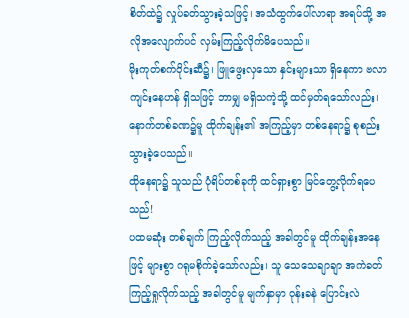စိတ်ထဲ၌ လှုပ်ခတ်သွားခဲ့သဖြင့်၊ အသံထွက်ပေါ်လာရာ အရပ်သို့ အလိုအလျောက်ပင် လှမ်းကြည့်လိုက်မိပေသည်။
မိုးကုတ်စက်ဝိုင်းဆီ၌၊ ဖြူဖွေးလှသော နှင်းများသာ ရှိနေကာ ဗလာကျင်းနေဟန် ရှိသဖြင့် ဘာမျှ မရှိသကဲ့သို့ ထင်မှတ်ရသော်လည်း၊ နောက်တစ်ခဏ၌မူ ထိုက်ချန်း၏ အကြည့်မှာ တစ်နေရာ၌ စုစည်းသွားခဲ့ပေသည်။
ထိုနေရာ၌ သူသည် ပုံရိပ်တစ်ခုကို ထင်ရှားစွာ မြင်တွေ့လိုက်ရပေသည်!
ပထမဆုံး တစ်ချက် ကြည့်လိုက်သည့် အခါတွင်မူ ထိုက်ချန်းအနေဖြင့် များစွာ ဂရုမစိုက်ခဲ့သော်လည်း၊ သူ သေသေချာချာ အကဲခတ်ကြည့်ရှုလိုက်သည့် အခါတွင်မူ မျက်နှာမှာ ဝုန်းခနဲ ပြောင်းလဲ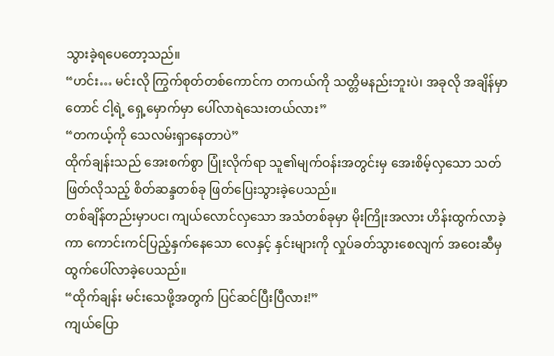သွားခဲ့ရပေတော့သည်။
“ဟင်း… မင်းလို ကြွက်စုတ်တစ်ကောင်က တကယ်ကို သတ္တိမနည်းဘူးပဲ၊ အခုလို အချိန်မှာတောင် ငါ့ရဲ့ ရှေ့မှောက်မှာ ပေါ်လာရဲသေးတယ်လား”
“တကယ့်ကို သေလမ်းရှာနေတာပဲ”
ထိုက်ချန်းသည် အေးစက်စွာ ပြုံးလိုက်ရာ သူ၏မျက်ဝန်းအတွင်းမှ အေးစိမ့်လှသော သတ်ဖြတ်လိုသည့် စိတ်ဆန္ဒတစ်ခု ဖြတ်ပြေးသွားခဲ့ပေသည်။
တစ်ချိန်တည်းမှာပင၊ ကျယ်လောင်လှသော အသံတစ်ခုမှာ မိုးကြိုးအလား ဟိန်းထွက်လာခဲ့ကာ ကောင်းကင်ပြည့်နှက်နေသော လေနှင့် နှင်းများကို လှုပ်ခတ်သွားစေလျက် အဝေးဆီမှ ထွက်ပေါ်လာခဲ့ပေသည်။
“ထိုက်ချန်း မင်းသေဖို့အတွက် ပြင်ဆင်ပြီးပြီလား!”
ကျယ်ပြော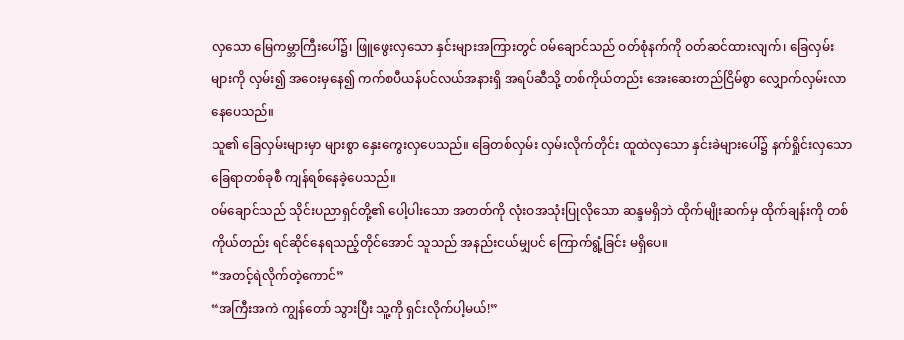လှသော မြေကမ္ဘာကြီးပေါ်၌၊ ဖြူဖွေးလှသော နှင်းများအကြားတွင် ဝမ်ချောင်သည် ဝတ်စုံနက်ကို ဝတ်ဆင်ထားလျက်၊ ခြေလှမ်းများကို လှမ်း၍ အဝေးမှနေ၍ ကက်စပီယန်ပင်လယ်အနားရှိ အရပ်ဆီသို့ တစ်ကိုယ်တည်း အေးဆေးတည်ငြိမ်စွာ လျှောက်လှမ်းလာနေပေသည်။
သူ၏ ခြေလှမ်းများမှာ များစွာ နှေးကွေးလှပေသည်။ ခြေတစ်လှမ်း လှမ်းလိုက်တိုင်း ထူထဲလှသော နှင်းခဲများပေါ်၌ နက်ရှိုင်းလှသော ခြေရာတစ်ခုစီ ကျန်ရစ်နေခဲ့ပေသည်။
ဝမ်ချောင်သည် သိုင်းပညာရှင်တို့၏ ပေါ့ပါးသော အတတ်ကို လုံးဝအသုံးပြုလိုသော ဆန္ဒမရှိဘဲ ထိုက်မျိုးဆက်မှ ထိုက်ချန်းကို တစ်ကိုယ်တည်း ရင်ဆိုင်နေရသည့်တိုင်အောင် သူသည် အနည်းငယ်မျှပင် ကြောက်ရွံ့ခြင်း မရှိပေ။
“အတင့်ရဲလိုက်တဲ့ကောင်”
“အကြီးအကဲ ကျွန်တော် သွားပြီး သူ့ကို ရှင်းလိုက်ပါ့မယ်!”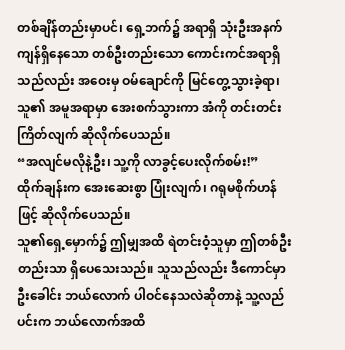တစ်ချိန်တည်းမှာပင်၊ ရှေ့ဘက်၌ အရာရှိ သုံးဦးအနက် ကျန်ရှိနေသော တစ်ဦးတည်းသော ကောင်းကင်အရာရှိသည်လည်း အဝေးမှ ဝမ်ချောင်ကို မြင်တွေ့သွားခဲ့ရာ၊ သူ၏ အမူအရာမှာ အေးစက်သွားကာ အံကို တင်းတင်းကြိတ်လျက် ဆိုလိုက်ပေသည်။
“အလျင်မလိုနဲ့ဦး၊ သူ့ကို လာခွင့်ပေးလိုက်စမ်း!”
ထိုက်ချန်းက အေးဆေးစွာ ပြုံးလျက်၊ ဂရုမစိုက်ဟန်ဖြင့် ဆိုလိုက်ပေသည်။
သူ၏ရှေ့မှောက်၌ ဤမျှအထိ ရဲတင်းဝံ့သူမှာ ဤတစ်ဦးတည်းသာ ရှိပေသေးသည်။ သူသည်လည်း ဒီကောင်မှာ ဦးခေါင်း ဘယ်လောက် ပါဝင်နေသလဲဆိုတာနဲ့ သူ့လည်ပင်းက ဘယ်လောက်အထိ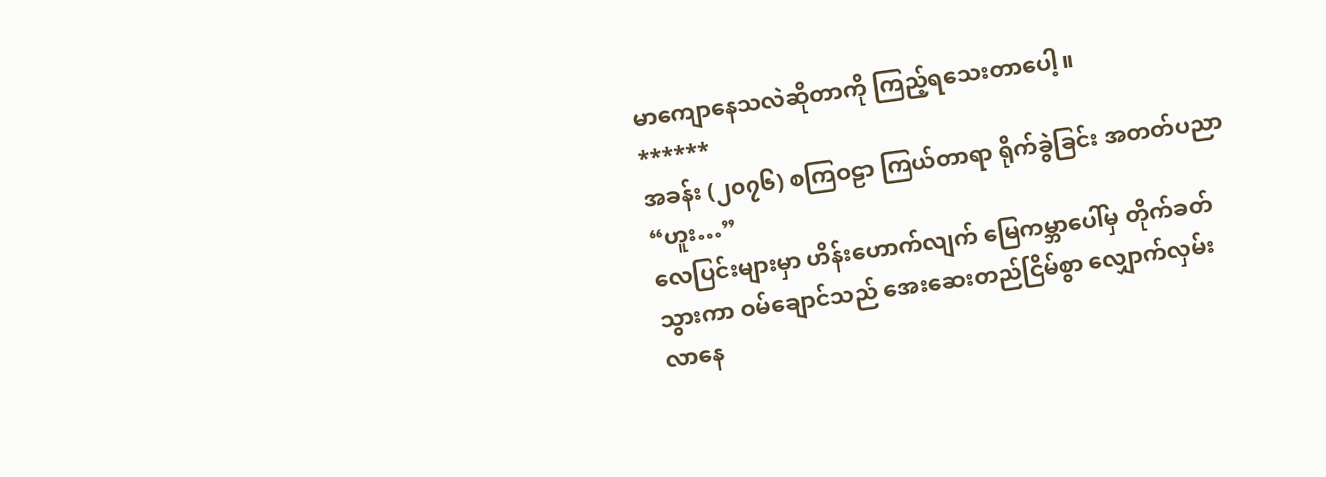မာကျောနေသလဲဆိုတာကို ကြည့်ရသေးတာပေါ့။
******
အခန်း (၂၀၇၆) စကြဝဠာ ကြယ်တာရာ ရိုက်ခွဲခြင်း အတတ်ပညာ
“ဟူး…”
လေပြင်းများမှာ ဟိန်းဟောက်လျက် မြေကမ္ဘာပေါ်မှ တိုက်ခတ်သွားကာ ဝမ်ချောင်သည် အေးဆေးတည်ငြိမ်စွာ လျှောက်လှမ်းလာနေ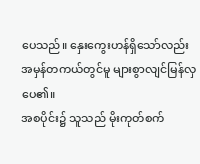ပေသည်။ နှေးကွေးဟန်ရှိသော်လည်း အမှန်တကယ်တွင်မူ များစွာလျင်မြန်လှပေ၏။
အစပိုင်း၌ သူသည် မိုးကုတ်စက်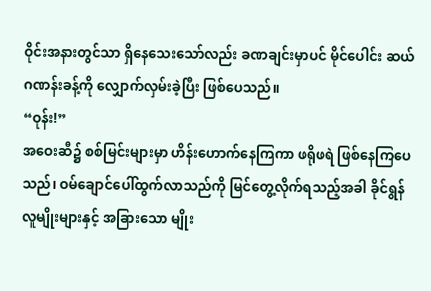ဝိုင်းအနားတွင်သာ ရှိနေသေးသော်လည်း ခဏချင်းမှာပင် မိုင်ပေါင်း ဆယ်ဂဏန်းခန့်ကို လျှောက်လှမ်းခဲ့ပြီး ဖြစ်ပေသည်။
“ဝုန်း!”
အဝေးဆီ၌ စစ်မြင်းများမှာ ဟိန်းဟောက်နေကြကာ ဖရိုဖရဲ ဖြစ်နေကြပေသည်၊ ဝမ်ချောင်ပေါ်ထွက်လာသည်ကို မြင်တွေ့လိုက်ရသည့်အခါ ခိုင်ရွန်လူမျိုးများနှင့် အခြားသော မျိုး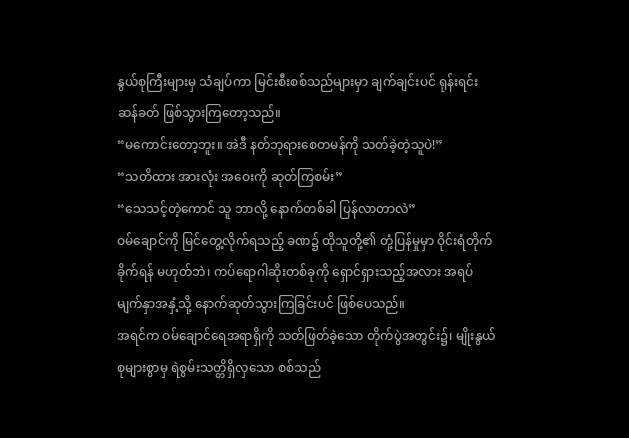နွယ်စုကြီးများမှ သံချပ်ကာ မြင်းစီးစစ်သည်များမှာ ချက်ချင်းပင် ရုန်းရင်းဆန်ခတ် ဖြစ်သွားကြတော့သည်။
“မကောင်းတော့ဘူး။ အဲဒီ နတ်ဘုရားစေတမန်ကို သတ်ခဲ့တဲ့သူပဲ!”
“သတိထား အားလုံး အဝေးကို ဆုတ်ကြစမ်း”
“သေသင့်တဲ့ကောင် သူ ဘာလို့ နောက်တစ်ခါ ပြန်လာတာလဲ”
ဝမ်ချောင်ကို မြင်တွေ့လိုက်ရသည့် ခဏ၌ ထိုသူတို့၏ တုံ့ပြန်မှုမှာ ဝိုင်းရံတိုက်ခိုက်ရန် မဟုတ်ဘဲ၊ ကပ်ရောဂါဆိုးတစ်ခုကို ရှောင်ရှားသည့်အလား အရပ်မျက်နှာအနှံ့သို့ နောက်ဆုတ်သွားကြခြင်းပင် ဖြစ်ပေသည်။
အရင်က ဝမ်ချောင်ရေအရာရှိကို သတ်ဖြတ်ခဲ့သော တိုက်ပွဲအတွင်း၌၊ မျိုးနွယ်စုများစွာမှ ရဲစွမ်းသတ္တိရှိလှသော စစ်သည်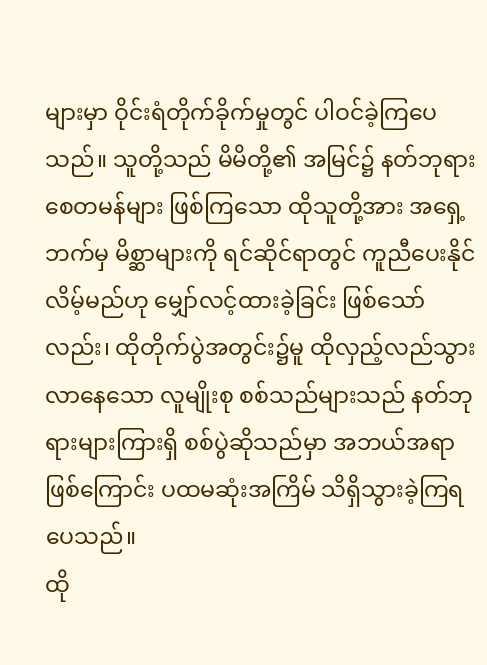များမှာ ဝိုင်းရံတိုက်ခိုက်မှုတွင် ပါဝင်ခဲ့ကြပေသည်။ သူတို့သည် မိမိတို့၏ အမြင်၌ နတ်ဘုရားစေတမန်များ ဖြစ်ကြသော ထိုသူတို့အား အရှေ့ဘက်မှ မိစ္ဆာများကို ရင်ဆိုင်ရာတွင် ကူညီပေးနိုင်လိမ့်မည်ဟု မျှော်လင့်ထားခဲ့ခြင်း ဖြစ်သော်လည်း၊ ထိုတိုက်ပွဲအတွင်း၌မူ ထိုလှည့်လည်သွားလာနေသော လူမျိုးစု စစ်သည်များသည် နတ်ဘုရားများကြားရှိ စစ်ပွဲဆိုသည်မှာ အဘယ်အရာဖြစ်ကြောင်း ပထမဆုံးအကြိမ် သိရှိသွားခဲ့ကြရပေသည်။
ထို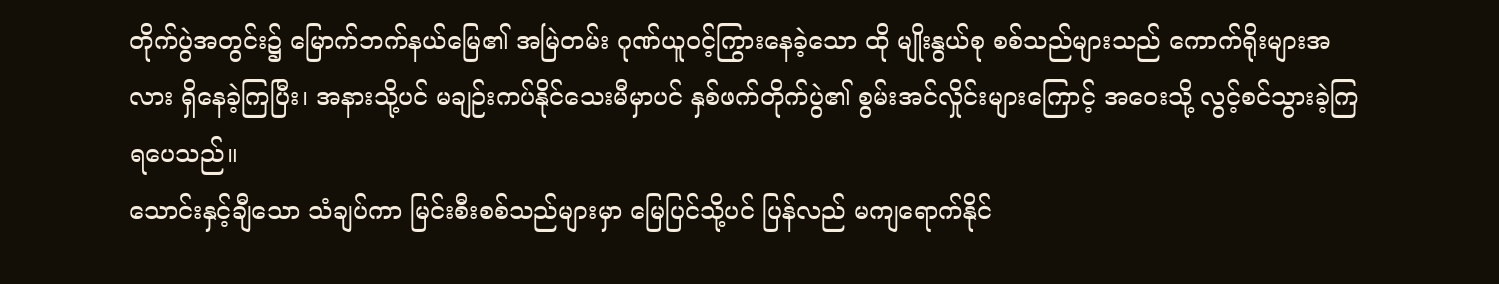တိုက်ပွဲအတွင်း၌ မြောက်ဘက်နယ်မြေ၏ အမြဲတမ်း ဂုဏ်ယူဝင့်ကြွားနေခဲ့သော ထို မျိုးနွယ်စု စစ်သည်များသည် ကောက်ရိုးများအလား ရှိနေခဲ့ကြပြီး၊ အနားသို့ပင် မချဉ်းကပ်နိုင်သေးမီမှာပင် နှစ်ဖက်တိုက်ပွဲ၏ စွမ်းအင်လှိုင်းများကြောင့် အဝေးသို့ လွင့်စင်သွားခဲ့ကြရပေသည်။
သောင်းနှင့်ချီသော သံချပ်ကာ မြင်းစီးစစ်သည်များမှာ မြေပြင်သို့ပင် ပြန်လည် မကျရောက်နိုင်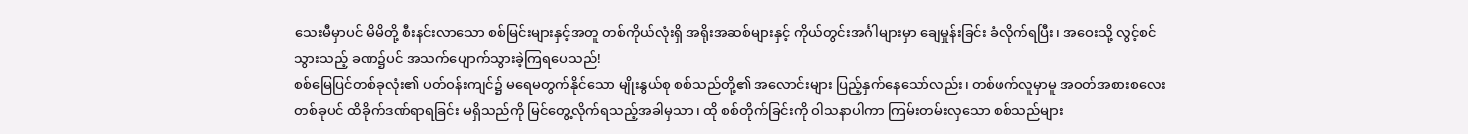သေးမီမှာပင် မိမိတို့ စီးနင်းလာသော စစ်မြင်းများနှင့်အတူ တစ်ကိုယ်လုံးရှိ အရိုးအဆစ်များနှင့် ကိုယ်တွင်းအင်္ဂါများမှာ ချေမှုန်းခြင်း ခံလိုက်ရပြီး၊ အဝေးသို့ လွင့်စင်သွားသည့် ခဏ၌ပင် အသက်ပျောက်သွားခဲ့ကြရပေသည်!
စစ်မြေပြင်တစ်ခုလုံး၏ ပတ်ဝန်းကျင်၌ မရေမတွက်နိုင်သော မျိုးနွယ်စု စစ်သည်တို့၏ အလောင်းများ ပြည့်နှက်နေသော်လည်း၊ တစ်ဖက်လူမှာမူ အဝတ်အစားစလေး တစ်ခုပင် ထိခိုက်ဒဏ်ရာရခြင်း မရှိသည်ကို မြင်တွေ့လိုက်ရသည့်အခါမှသာ၊ ထို စစ်တိုက်ခြင်းကို ဝါသနာပါကာ ကြမ်းတမ်းလှသော စစ်သည်များ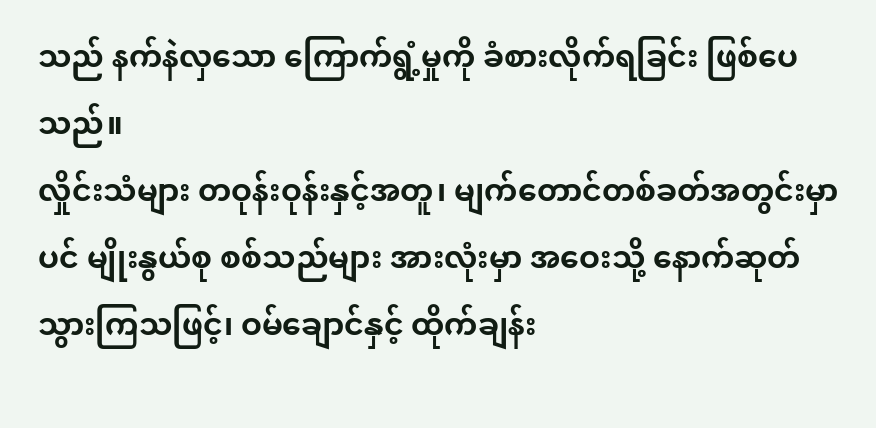သည် နက်နဲလှသော ကြောက်ရွံ့မှုကို ခံစားလိုက်ရခြင်း ဖြစ်ပေသည်။
လှိုင်းသံများ တဝုန်းဝုန်းနှင့်အတူ၊ မျက်တောင်တစ်ခတ်အတွင်းမှာပင် မျိုးနွယ်စု စစ်သည်များ အားလုံးမှာ အဝေးသို့ နောက်ဆုတ်သွားကြသဖြင့်၊ ဝမ်ချောင်နှင့် ထိုက်ချန်း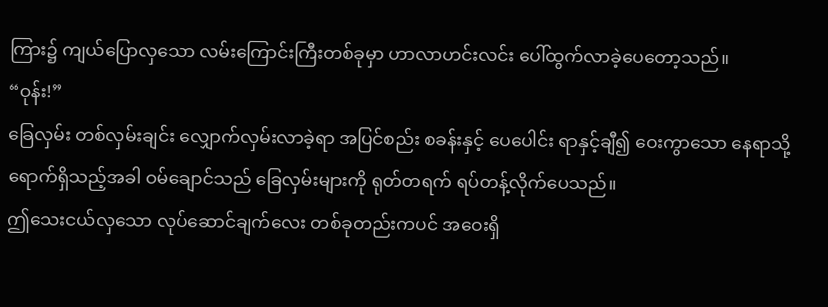ကြား၌ ကျယ်ပြောလှသော လမ်းကြောင်းကြီးတစ်ခုမှာ ဟာလာဟင်းလင်း ပေါ်ထွက်လာခဲ့ပေတော့သည်။
“ဝုန်း!”
ခြေလှမ်း တစ်လှမ်းချင်း လျှောက်လှမ်းလာခဲ့ရာ အပြင်စည်း စခန်းနှင့် ပေပေါင်း ရာနှင့်ချီ၍ ဝေးကွာသော နေရာသို့ ရောက်ရှိသည့်အခါ ဝမ်ချောင်သည် ခြေလှမ်းများကို ရုတ်တရက် ရပ်တန့်လိုက်ပေသည်။
ဤသေးငယ်လှသော လုပ်ဆောင်ချက်လေး တစ်ခုတည်းကပင် အဝေးရှိ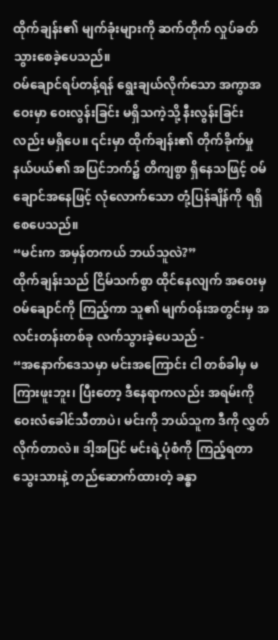ထိုက်ချန်း၏ မျက်ခုံးများကို ဆက်တိုက် လှုပ်ခတ်သွားစေခဲ့ပေသည်။
ဝမ်ချောင်ရပ်တန့်ရန် ရွေးချယ်လိုက်သော အကွာအဝေးမှာ ဝေးလွန်းခြင်း မရှိသကဲ့သို့ နီးလွန်းခြင်းလည်း မရှိပေ။ ၎င်းမှာ ထိုက်ချန်း၏ တိုက်ခိုက်မှု နယ်ပယ်၏ အပြင်ဘက်၌ တိကျစွာ ရှိနေသဖြင့် ဝမ်ချောင်အနေဖြင့် လုံလောက်သော တုံ့ပြန်ချိန်ကို ရရှိစေပေသည်။
“မင်းက အမှန်တကယ် ဘယ်သူလဲ?”
ထိုက်ချန်းသည် ငြိမ်သက်စွာ ထိုင်နေလျက် အဝေးမှ ဝမ်ချောင်ကို ကြည့်ကာ သူ၏ မျက်ဝန်းအတွင်းမှ အလင်းတန်းတစ်ခု လက်သွားခဲ့ပေသည် -
“အနောက်ဒေသမှာ မင်းအကြောင်း ငါ တစ်ခါမှ မကြားဖူးဘူး၊ ပြီးတော့ ဒီနေရာကလည်း အရမ်းကို ဝေးလံခေါင်သီတာပဲ၊ မင်းကို ဘယ်သူက ဒီကို လွှတ်လိုက်တာလဲ။ ဒါ့အပြင် မင်းရဲ့ပုံစံကို ကြည့်ရတာ သွေးသားနဲ့ တည်ဆောက်ထားတဲ့ ခန္ဓာ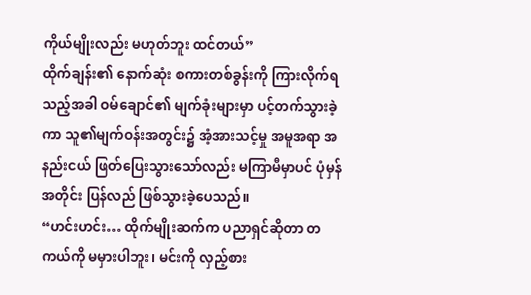ကိုယ်မျိုးလည်း မဟုတ်ဘူး ထင်တယ်”
ထိုက်ချန်း၏ နောက်ဆုံး စကားတစ်ခွန်းကို ကြားလိုက်ရသည့်အခါ ဝမ်ချောင်၏ မျက်ခုံးများမှာ ပင့်တက်သွားခဲ့ကာ သူ၏မျက်ဝန်းအတွင်း၌ အံ့အားသင့်မှု အမူအရာ အနည်းငယ် ဖြတ်ပြေးသွားသော်လည်း မကြာမီမှာပင် ပုံမှန်အတိုင်း ပြန်လည် ဖြစ်သွားခဲ့ပေသည်။
“ဟင်းဟင်း… ထိုက်မျိုးဆက်က ပညာရှင်ဆိုတာ တကယ်ကို မမှားပါဘူး၊ မင်းကို လှည့်စား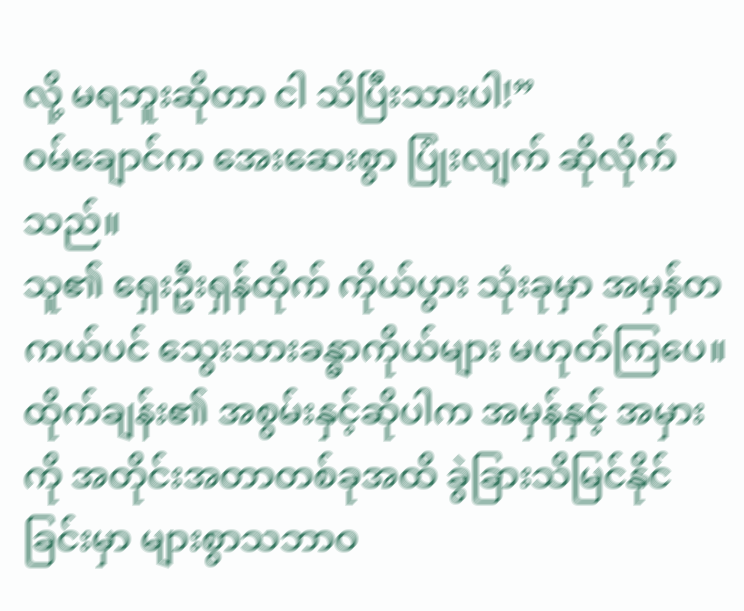လို့ မရဘူးဆိုတာ ငါ သိပြီးသားပါ!”
ဝမ်ချောင်က အေးဆေးစွာ ပြုံးလျက် ဆိုလိုက်သည်။
သူ၏ ရှေးဦးရှန်ထိုက် ကိုယ်ပွား သုံးခုမှာ အမှန်တကယ်ပင် သွေးသားခန္ဓာကိုယ်များ မဟုတ်ကြပေ။ ထိုက်ချန်း၏ အစွမ်းနှင့်ဆိုပါက အမှန်နှင့် အမှားကို အတိုင်းအတာတစ်ခုအထိ ခွဲခြားသိမြင်နိုင်ခြင်းမှာ များစွာသဘာဝ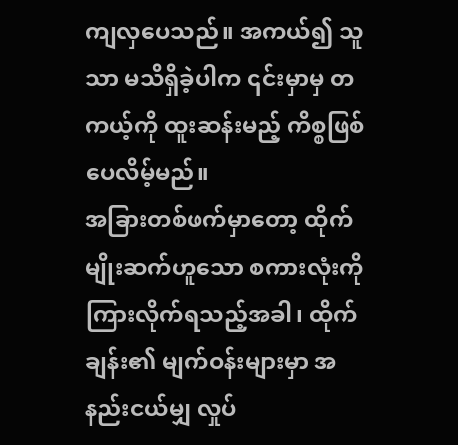ကျလှပေသည်။ အကယ်၍ သူသာ မသိရှိခဲ့ပါက ၎င်းမှာမှ တကယ့်ကို ထူးဆန်းမည့် ကိစ္စဖြစ်ပေလိမ့်မည်။
အခြားတစ်ဖက်မှာတော့ ထိုက်မျိုးဆက်ဟူသော စကားလုံးကို ကြားလိုက်ရသည့်အခါ၊ ထိုက်ချန်း၏ မျက်ဝန်းများမှာ အနည်းငယ်မျှ လှုပ်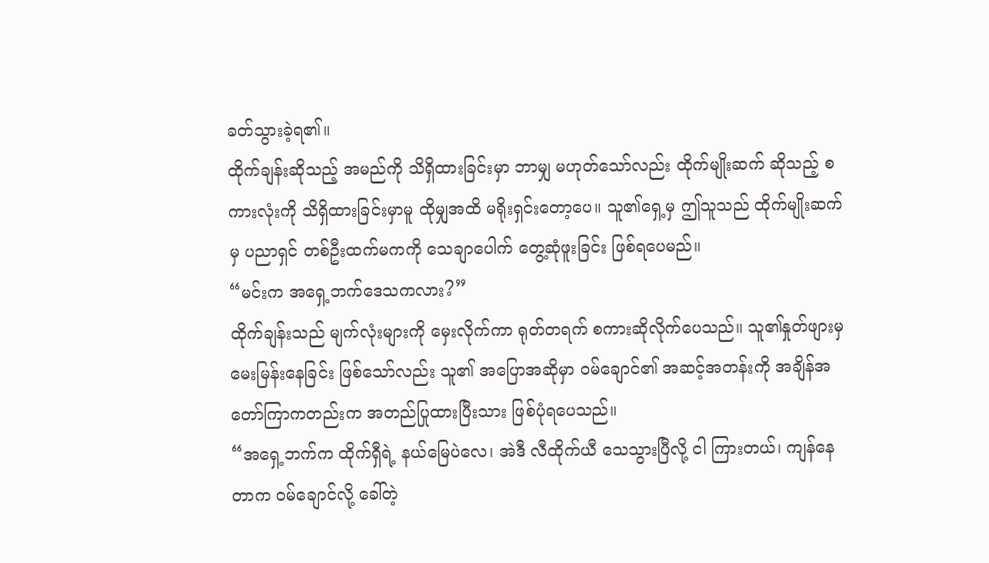ခတ်သွားခဲ့ရ၏။
ထိုက်ချန်းဆိုသည့် အမည်ကို သိရှိထားခြင်းမှာ ဘာမျှ မဟုတ်သော်လည်း ထိုက်မျိုးဆက် ဆိုသည့် စကားလုံးကို သိရှိထားခြင်းမှာမူ ထိုမျှအထိ မရိုးရှင်းတော့ပေ။ သူ၏ရှေ့မှ ဤသူသည် ထိုက်မျိုးဆက်မှ ပညာရှင် တစ်ဦးထက်မကကို သေချာပေါက် တွေ့ဆုံဖူးခြင်း ဖြစ်ရပေမည်။
“မင်းက အရှေ့ဘက်ဒေသကလား?”
ထိုက်ချန်းသည် မျက်လုံးများကို မှေးလိုက်ကာ ရုတ်တရက် စကားဆိုလိုက်ပေသည်။ သူ၏နှုတ်ဖျားမှ မေးမြန်းနေခြင်း ဖြစ်သော်လည်း သူ၏ အပြောအဆိုမှာ ဝမ်ချောင်၏ အဆင့်အတန်းကို အချိန်အတော်ကြာကတည်းက အတည်ပြုထားပြီးသား ဖြစ်ပုံရပေသည်။
“အရှေ့ဘက်က ထိုက်ရှီရဲ့ နယ်မြေပဲလေ၊ အဲဒီ လီထိုက်ယီ သေသွားပြီလို့ ငါ ကြားတယ်၊ ကျန်နေတာက ဝမ်ချောင်လို့ ခေါ်တဲ့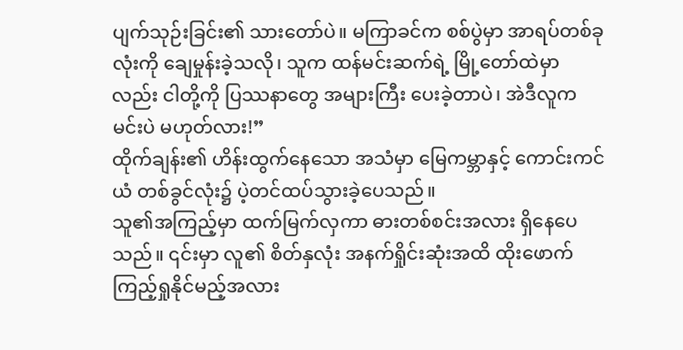ပျက်သုဉ်းခြင်း၏ သားတော်ပဲ။ မကြာခင်က စစ်ပွဲမှာ အာရပ်တစ်ခုလုံးကို ချေမှုန်းခဲ့သလို၊ သူက ထန်မင်းဆက်ရဲ့ မြို့တော်ထဲမှာလည်း ငါတို့ကို ပြဿနာတွေ အများကြီး ပေးခဲ့တာပဲ၊ အဲဒီလူက မင်းပဲ မဟုတ်လား!”
ထိုက်ချန်း၏ ဟိန်းထွက်နေသော အသံမှာ မြေကမ္ဘာနှင့် ကောင်းကင်ယံ တစ်ခွင်လုံး၌ ပဲ့တင်ထပ်သွားခဲ့ပေသည်။
သူ၏အကြည့်မှာ ထက်မြက်လှကာ ဓားတစ်စင်းအလား ရှိနေပေသည်။ ၎င်းမှာ လူ၏ စိတ်နှလုံး အနက်ရှိုင်းဆုံးအထိ ထိုးဖောက်ကြည့်ရှုနိုင်မည့်အလား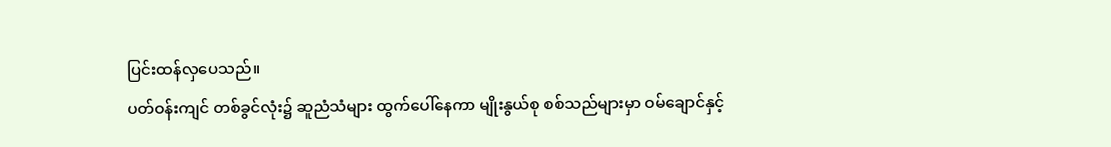ပြင်းထန်လှပေသည်။
ပတ်ဝန်းကျင် တစ်ခွင်လုံး၌ ဆူညံသံများ ထွက်ပေါ်နေကာ မျိုးနွယ်စု စစ်သည်များမှာ ဝမ်ချောင်နှင့်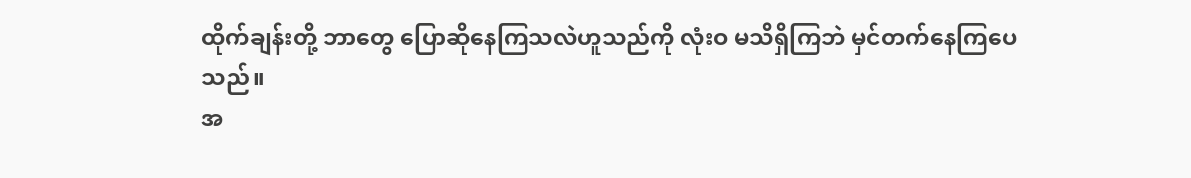ထိုက်ချန်းတို့ ဘာတွေ ပြောဆိုနေကြသလဲဟူသည်ကို လုံးဝ မသိရှိကြဘဲ မှင်တက်နေကြပေသည်။
အ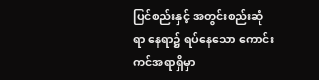ပြင်စည်းနှင့် အတွင်းစည်းဆုံရာ နေရာ၌ ရပ်နေသော ကောင်းကင်အရာရှိမှာ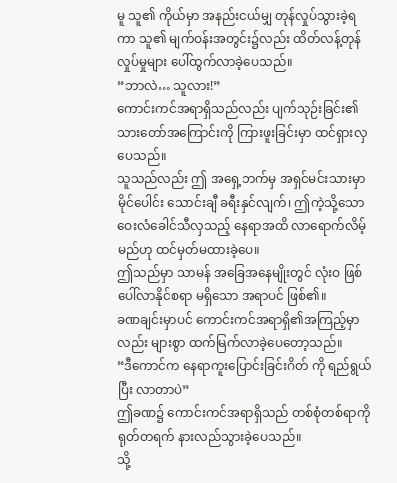မူ သူ၏ ကိုယ်မှာ အနည်းငယ်မျှ တုန်လှုပ်သွားခဲ့ရကာ သူ၏ မျက်ဝန်းအတွင်း၌လည်း ထိတ်လန့်တုန်လှုပ်မှုများ ပေါ်ထွက်လာခဲ့ပေသည်။
“ဘာလဲ… သူလား!”
ကောင်းကင်အရာရှိသည်လည်း ပျက်သုဉ်းခြင်း၏ သားတော်အကြောင်းကို ကြားဖူးခြင်းမှာ ထင်ရှားလှပေသည်။
သူသည်လည်း ဤ အရှေ့ဘက်မှ အရှင်မင်းသားမှာ မိုင်ပေါင်း သောင်းချီ ခရီးနှင်လျက်၊ ဤကဲ့သို့သော ဝေးလံခေါင်သီလှသည့် နေရာအထိ လာရောက်လိမ့်မည်ဟု ထင်မှတ်မထားခဲ့ပေ။
ဤသည်မှာ သာမန် အခြေအနေမျိုးတွင် လုံးဝ ဖြစ်ပေါ်လာနိုင်စရာ မရှိသော အရာပင် ဖြစ်၏။
ခဏချင်းမှာပင် ကောင်းကင်အရာရှိ၏အကြည့်မှာလည်း များစွာ ထက်မြက်လာခဲ့ပေတော့သည်။
“ဒီကောင်က နေရာကူးပြောင်းခြင်းဂိတ် ကို ရည်ရွယ်ပြီး လာတာပဲ”
ဤခဏ၌ ကောင်းကင်အရာရှိသည် တစ်စုံတစ်ရာကို ရုတ်တရက် နားလည်သွားခဲ့ပေသည်။
သို့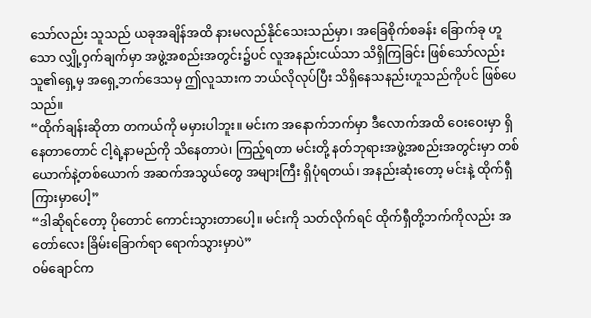သော်လည်း သူသည် ယခုအချိန်အထိ နားမလည်နိုင်သေးသည်မှာ၊ အခြေစိုက်စခန်း ခြောက်ခု ဟူသော လျှို့ဝှက်ချက်မှာ အဖွဲ့အစည်းအတွင်း၌ပင် လူအနည်းငယ်သာ သိရှိကြခြင်း ဖြစ်သော်လည်း သူ၏ရှေ့မှ အရှေ့ဘက်ဒေသမှ ဤလူသားက ဘယ်လိုလုပ်ပြီး သိရှိနေသနည်းဟူသည်ကိုပင် ဖြစ်ပေသည်။
“ထိုက်ချန်းဆိုတာ တကယ်ကို မမှားပါဘူး။ မင်းက အနောက်ဘက်မှာ ဒီလောက်အထိ ဝေးဝေးမှာ ရှိနေတာတောင် ငါ့ရဲ့နာမည်ကို သိနေတာပဲ၊ ကြည့်ရတာ မင်းတို့ နတ်ဘုရားအဖွဲ့အစည်းအတွင်းမှာ တစ်ယောက်နဲ့တစ်ယောက် အဆက်အသွယ်တွေ အများကြီး ရှိပုံရတယ်၊ အနည်းဆုံးတော့ မင်းနဲ့ ထိုက်ရှီကြားမှာပေါ့”
“ဒါဆိုရင်တော့ ပိုတောင် ကောင်းသွားတာပေါ့။ မင်းကို သတ်လိုက်ရင် ထိုက်ရှီတို့ဘက်ကိုလည်း အတော်လေး ခြိမ်းခြောက်ရာ ရောက်သွားမှာပဲ”
ဝမ်ချောင်က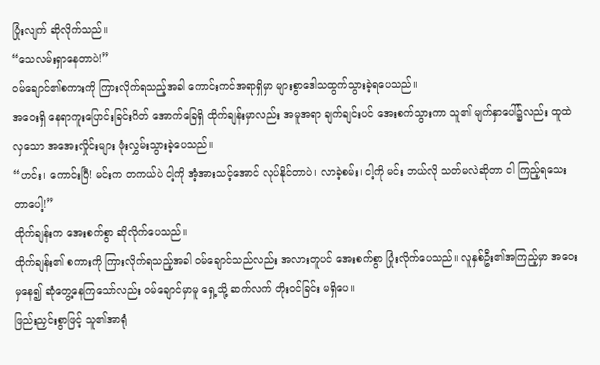ပြုံးလျက် ဆိုလိုက်သည်။
“သေလမ်းရှာနေတာပဲ!”
ဝမ်ချောင်၏စကားကို ကြားလိုက်ရသည့်အခါ ကောင်းကင်အရာရှိမှာ များစွာဒေါသထွက်သွားခဲ့ရပေသည်။
အဝေးရှိ နေရာကူးပြောင်းခြင်းဂိတ် အောက်ခြေရှိ ထိုက်ချန်းမှာလည်း အမူအရာ ချက်ချင်းပင် အေးစက်သွားကာ သူ၏ မျက်နှာပေါ်၌လည်း ထူထဲလှသော အအေးလှိုင်းများ ဖုံးလွှမ်းသွားခဲ့ပေသည်။
“ဟင်း၊ ကောင်းပြီ! မင်းက တကယ်ပဲ ငါ့ကို အံ့အားသင့်အောင် လုပ်နိုင်တာပဲ၊ လာခဲ့စမ်း၊ ငါ့ကို မင်း ဘယ်လို သတ်မလဲဆိုတာ ငါ ကြည့်ရသေးတာပေါ့!”
ထိုက်ချန်းက အေးစက်စွာ ဆိုလိုက်ပေသည်။
ထိုက်ချန်း၏ စကားကို ကြားလိုက်ရသည့်အခါ ဝမ်ချောင်သည်လည်း အလားတူပင် အေးစက်စွာ ပြုံးလိုက်ပေသည်။ လူနှစ်ဦး၏အကြည့်မှာ အဝေးမှနေ၍ ဆုံတွေ့နေကြသော်လည်း ဝမ်ချောင်မှာမူ ရှေ့သို့ ဆက်လက် တိုးဝင်ခြင်း မရှိပေ။
ဖြည်းညှင်းစွာဖြင့် သူ၏အာရုံ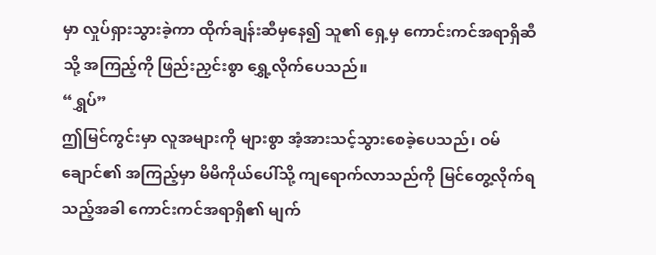မှာ လှုပ်ရှားသွားခဲ့ကာ ထိုက်ချန်းဆီမှနေ၍ သူ၏ ရှေ့မှ ကောင်းကင်အရာရှိဆီသို့ အကြည့်ကို ဖြည်းညှင်းစွာ ရွှေ့လိုက်ပေသည်။
“ရွှပ်”
ဤမြင်ကွင်းမှာ လူအများကို များစွာ အံ့အားသင့်သွားစေခဲ့ပေသည်၊ ဝမ်ချောင်၏ အကြည့်မှာ မိမိကိုယ်ပေါ်သို့ ကျရောက်လာသည်ကို မြင်တွေ့လိုက်ရသည့်အခါ ကောင်းကင်အရာရှိ၏ မျက်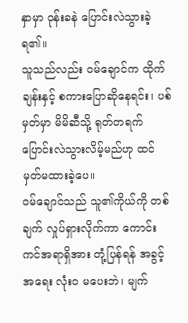နှာမှာ ဝုန်းခနဲ ပြောင်းလဲသွားခဲ့ရ၏။
သူသည်လည်း ဝမ်ချောင်က ထိုက်ချန်းနှင့် စကားပြောဆိုနေရင်း၊ ပစ်မှတ်မှာ မိမိဆီသို့ ရုတ်တရက် ပြောင်းလဲသွားလိမ့်မည်ဟု ထင်မှတ်မထားခဲ့ပေ။
ဝမ်ချောင်သည် သူ၏ကိုယ်ကို တစ်ချက် လှုပ်ရှားလိုက်ကာ ကောင်းကင်အရာရှိအား တုံ့ပြန်ရန် အခွင့်အရေး လုံးဝ မပေးဘဲ၊ မျက်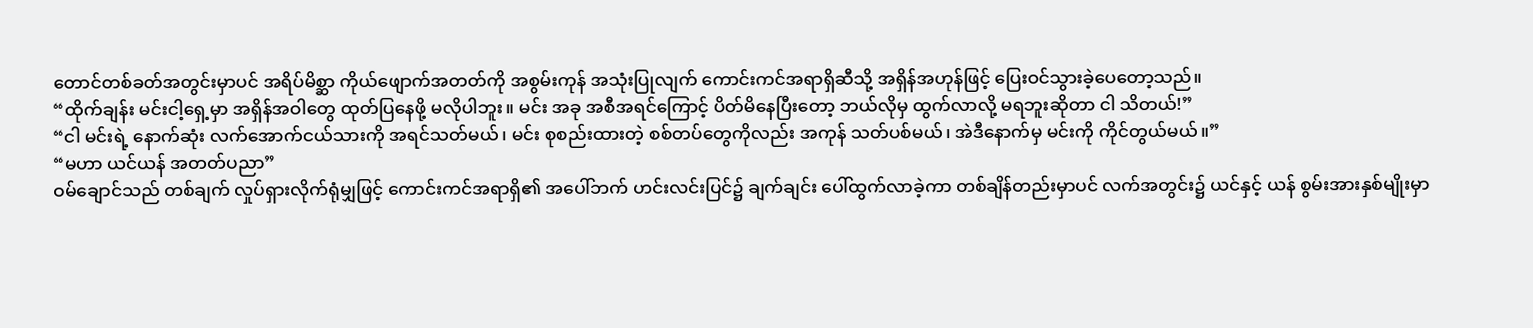တောင်တစ်ခတ်အတွင်းမှာပင် အရိပ်မိစ္ဆာ ကိုယ်ဖျောက်အတတ်ကို အစွမ်းကုန် အသုံးပြုလျက် ကောင်းကင်အရာရှိဆီသို့ အရှိန်အဟုန်ဖြင့် ပြေးဝင်သွားခဲ့ပေတော့သည်။
“ထိုက်ချန်း မင်းငါ့ရှေ့မှာ အရှိန်အဝါတွေ ထုတ်ပြနေဖို့ မလိုပါဘူး။ မင်း အခု အစီအရင်ကြောင့် ပိတ်မိနေပြီးတော့ ဘယ်လိုမှ ထွက်လာလို့ မရဘူးဆိုတာ ငါ သိတယ်!”
“ငါ မင်းရဲ့ နောက်ဆုံး လက်အောက်ငယ်သားကို အရင်သတ်မယ်၊ မင်း စုစည်းထားတဲ့ စစ်တပ်တွေကိုလည်း အကုန် သတ်ပစ်မယ်၊ အဲဒီနောက်မှ မင်းကို ကိုင်တွယ်မယ်။”
“မဟာ ယင်ယန် အတတ်ပညာ”
ဝမ်ချောင်သည် တစ်ချက် လှုပ်ရှားလိုက်ရုံမျှဖြင့် ကောင်းကင်အရာရှိ၏ အပေါ်ဘက် ဟင်းလင်းပြင်၌ ချက်ချင်း ပေါ်ထွက်လာခဲ့ကာ တစ်ချိန်တည်းမှာပင် လက်အတွင်း၌ ယင်နှင့် ယန် စွမ်းအားနှစ်မျိုးမှာ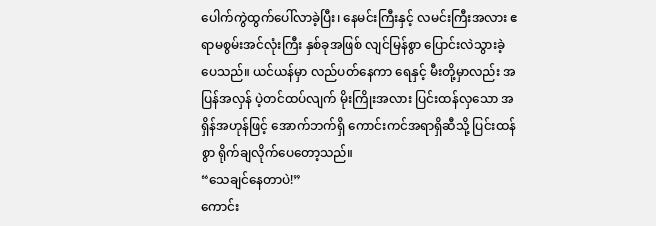ပေါက်ကွဲထွက်ပေါ်လာခဲ့ပြီး၊ နေမင်းကြီးနှင့် လမင်းကြီးအလား ဧရာမစွမ်းအင်လုံးကြီး နှစ်ခုအဖြစ် လျင်မြန်စွာ ပြောင်းလဲသွားခဲ့ပေသည်။ ယင်ယန်မှာ လည်ပတ်နေကာ ရေနှင့် မီးတို့မှာလည်း အပြန်အလှန် ပဲ့တင်ထပ်လျက် မိုးကြိုးအလား ပြင်းထန်လှသော အရှိန်အဟုန်ဖြင့် အောက်ဘက်ရှိ ကောင်းကင်အရာရှိဆီသို့ ပြင်းထန်စွာ ရိုက်ချလိုက်ပေတော့သည်။
“သေချင်နေတာပဲ!”
ကောင်း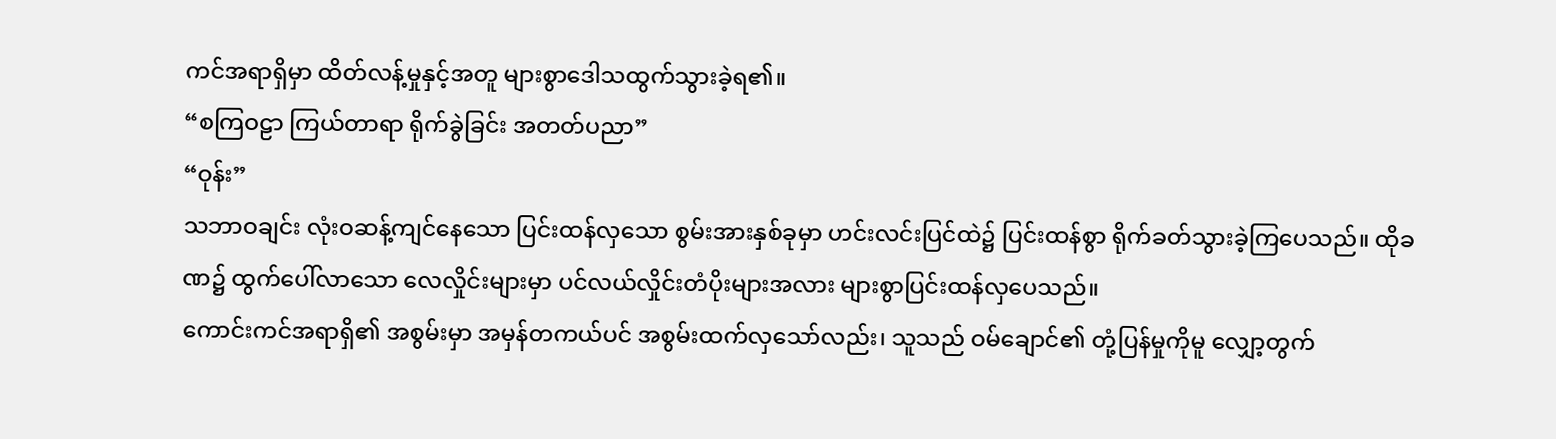ကင်အရာရှိမှာ ထိတ်လန့်မှုနှင့်အတူ များစွာဒေါသထွက်သွားခဲ့ရ၏။
“စကြဝဠာ ကြယ်တာရာ ရိုက်ခွဲခြင်း အတတ်ပညာ”
“ဝုန်း”
သဘာဝချင်း လုံးဝဆန့်ကျင်နေသော ပြင်းထန်လှသော စွမ်းအားနှစ်ခုမှာ ဟင်းလင်းပြင်ထဲ၌ ပြင်းထန်စွာ ရိုက်ခတ်သွားခဲ့ကြပေသည်။ ထိုခဏ၌ ထွက်ပေါ်လာသော လေလှိုင်းများမှာ ပင်လယ်လှိုင်းတံပိုးများအလား များစွာပြင်းထန်လှပေသည်။
ကောင်းကင်အရာရှိ၏ အစွမ်းမှာ အမှန်တကယ်ပင် အစွမ်းထက်လှသော်လည်း၊ သူသည် ဝမ်ချောင်၏ တုံ့ပြန်မှုကိုမူ လျှော့တွက်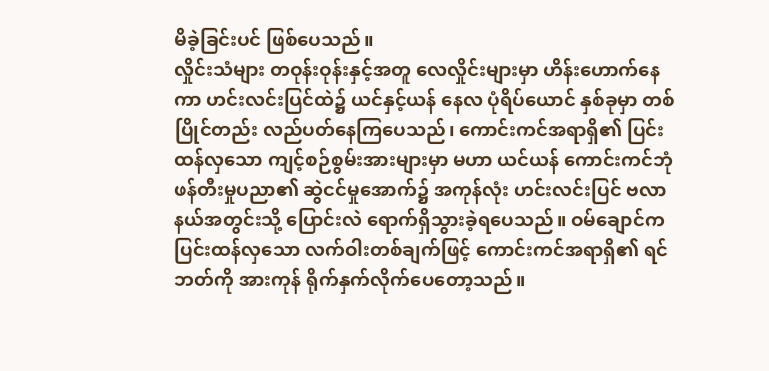မိခဲ့ခြင်းပင် ဖြစ်ပေသည်။
လှိုင်းသံများ တဝုန်းဝုန်းနှင့်အတူ လေလှိုင်းများမှာ ဟိန်းဟောက်နေကာ ဟင်းလင်းပြင်ထဲ၌ ယင်နှင့်ယန် နေလ ပုံရိပ်ယောင် နှစ်ခုမှာ တစ်ပြိုင်တည်း လည်ပတ်နေကြပေသည်၊ ကောင်းကင်အရာရှိ၏ ပြင်းထန်လှသော ကျင့်စဉ်စွမ်းအားများမှာ မဟာ ယင်ယန် ကောင်းကင်ဘုံ ဖန်တီးမှုပညာ၏ ဆွဲငင်မှုအောက်၌ အကုန်လုံး ဟင်းလင်းပြင် ဗလာနယ်အတွင်းသို့ ပြောင်းလဲ ရောက်ရှိသွားခဲ့ရပေသည်။ ဝမ်ချောင်က ပြင်းထန်လှသော လက်ဝါးတစ်ချက်ဖြင့် ကောင်းကင်အရာရှိ၏ ရင်ဘတ်ကို အားကုန် ရိုက်နှက်လိုက်ပေတော့သည်။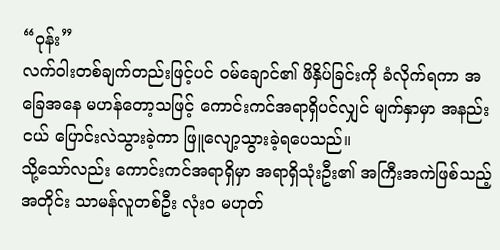“ဝုန်း”
လက်ဝါးတစ်ချက်တည်းဖြင့်ပင် ဝမ်ချောင်၏ ဖိနှိပ်ခြင်းကို ခံလိုက်ရကာ အခြေအနေ မဟန်တော့သဖြင့် ကောင်းကင်အရာရှိပင်လျှင် မျက်နှာမှာ အနည်းငယ် ပြောင်းလဲသွားခဲ့ကာ ဖြူလျော့သွားခဲ့ရပေသည်။
သို့သော်လည်း ကောင်းကင်အရာရှိမှာ အရာရှိသုံးဦး၏ အကြီးအကဲဖြစ်သည့်အတိုင်း သာမန်လူတစ်ဦး လုံးဝ မဟုတ်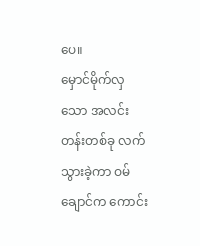ပေ။
မှောင်မိုက်လှသော အလင်းတန်းတစ်ခု လက်သွားခဲ့ကာ ဝမ်ချောင်က ကောင်း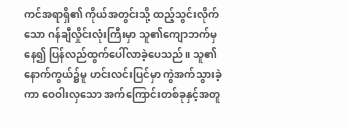ကင်အရာရှိ၏ ကိုယ်အတွင်းသို့ ထည့်သွင်းလိုက်သော ဂန်ချီလှိုင်းလုံးကြီးမှာ သူ၏ကျောဘက်မှနေ၍ ပြန်လည်ထွက်ပေါ်လာခဲ့ပေသည်။ သူ၏နောက်ကွယ်၌မူ ဟင်းလင်းပြင်မှာ ကွဲအက်သွားခဲ့ကာ ဝေဝါးလှသော အက်ကြောင်းတစ်ခုနှင့်အတူ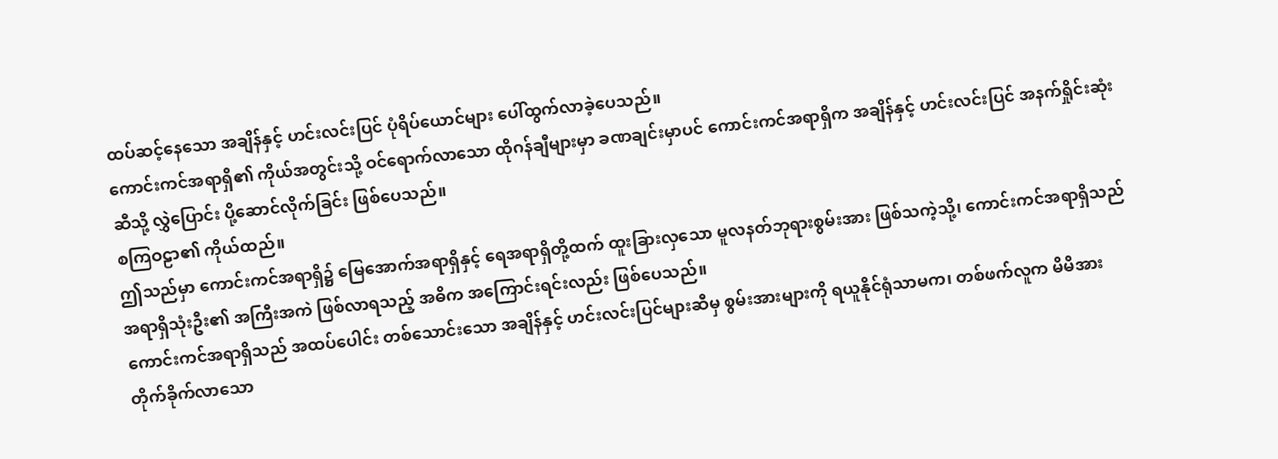ထပ်ဆင့်နေသော အချိန်နှင့် ဟင်းလင်းပြင် ပုံရိပ်ယောင်များ ပေါ်ထွက်လာခဲ့ပေသည်။
ကောင်းကင်အရာရှိ၏ ကိုယ်အတွင်းသို့ ဝင်ရောက်လာသော ထိုဂန်ချီများမှာ ခဏချင်းမှာပင် ကောင်းကင်အရာရှိက အချိန်နှင့် ဟင်းလင်းပြင် အနက်ရှိုင်းဆုံးဆီသို့ လွှဲပြောင်း ပို့ဆောင်လိုက်ခြင်း ဖြစ်ပေသည်။
စကြဝဠာ၏ ကိုယ်ထည်။
ဤသည်မှာ ကောင်းကင်အရာရှိ၌ မြေအောက်အရာရှိနှင့် ရေအရာရှိတို့ထက် ထူးခြားလှသော မူလနတ်ဘုရားစွမ်းအား ဖြစ်သကဲ့သို့၊ ကောင်းကင်အရာရှိသည် အရာရှိသုံးဦး၏ အကြီးအကဲ ဖြစ်လာရသည့် အဓိက အကြောင်းရင်းလည်း ဖြစ်ပေသည်။
ကောင်းကင်အရာရှိသည် အထပ်ပေါင်း တစ်သောင်းသော အချိန်နှင့် ဟင်းလင်းပြင်များဆီမှ စွမ်းအားများကို ရယူနိုင်ရုံသာမက၊ တစ်ဖက်လူက မိမိအား တိုက်ခိုက်လာသော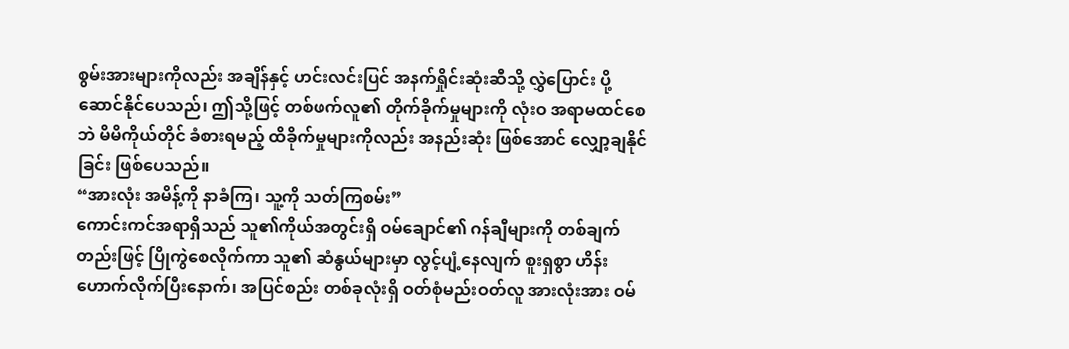စွမ်းအားများကိုလည်း အချိန်နှင့် ဟင်းလင်းပြင် အနက်ရှိုင်းဆုံးဆီသို့ လွှဲပြောင်း ပို့ဆောင်နိုင်ပေသည်၊ ဤသို့ဖြင့် တစ်ဖက်လူ၏ တိုက်ခိုက်မှုများကို လုံးဝ အရာမထင်စေဘဲ မိမိကိုယ်တိုင် ခံစားရမည့် ထိခိုက်မှုများကိုလည်း အနည်းဆုံး ဖြစ်အောင် လျှော့ချနိုင်ခြင်း ဖြစ်ပေသည်။
“အားလုံး အမိန့်ကို နာခံကြ၊ သူ့ကို သတ်ကြစမ်း”
ကောင်းကင်အရာရှိသည် သူ၏ကိုယ်အတွင်းရှိ ဝမ်ချောင်၏ ဂန်ချီများကို တစ်ချက်တည်းဖြင့် ပြိုကွဲစေလိုက်ကာ သူ၏ ဆံနွယ်များမှာ လွင့်ပျံ့နေလျက် စူးရှစွာ ဟိန်းဟောက်လိုက်ပြီးနောက်၊ အပြင်စည်း တစ်ခုလုံးရှိ ဝတ်စုံမည်းဝတ်လူ အားလုံးအား ဝမ်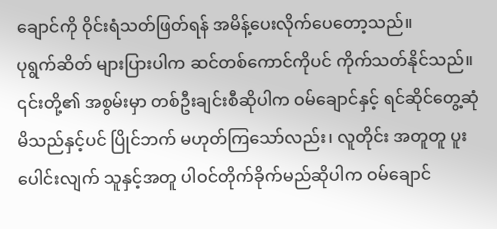ချောင်ကို ဝိုင်းရံသတ်ဖြတ်ရန် အမိန့်ပေးလိုက်ပေတော့သည်။
ပုရွက်ဆိတ် များပြားပါက ဆင်တစ်ကောင်ကိုပင် ကိုက်သတ်နိုင်သည်။
၎င်းတို့၏ အစွမ်းမှာ တစ်ဦးချင်းစီဆိုပါက ဝမ်ချောင်နှင့် ရင်ဆိုင်တွေ့ဆုံမိသည်နှင့်ပင် ပြိုင်ဘက် မဟုတ်ကြသော်လည်း၊ လူတိုင်း အတူတူ ပူးပေါင်းလျက် သူနှင့်အတူ ပါဝင်တိုက်ခိုက်မည်ဆိုပါက ဝမ်ချောင်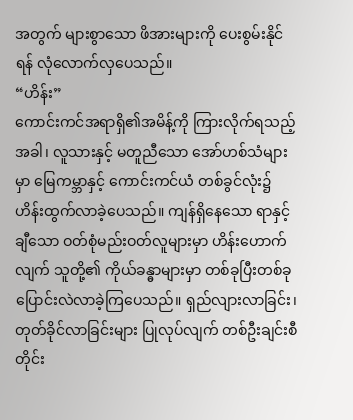အတွက် များစွာသော ဖိအားများကို ပေးစွမ်းနိုင်ရန် လုံလောက်လှပေသည်။
“ဟိန်း”
ကောင်းကင်အရာရှိ၏အမိန့်ကို ကြားလိုက်ရသည့်အခါ၊ လူသားနှင့် မတူညီသော အော်ဟစ်သံများမှာ မြေကမ္ဘာနှင့် ကောင်းကင်ယံ တစ်ခွင်လုံး၌ ဟိန်းထွက်လာခဲ့ပေသည်။ ကျန်ရှိနေသော ရာနှင့်ချီသော ဝတ်စုံမည်းဝတ်လူများမှာ ဟိန်းဟောက်လျက် သူတို့၏ ကိုယ်ခန္ဓာများမှာ တစ်ခုပြီးတစ်ခု ပြောင်းလဲလာခဲ့ကြပေသည်။ ရှည်လျားလာခြင်း၊ တုတ်ခိုင်လာခြင်းများ ပြုလုပ်လျက် တစ်ဦးချင်းစီတိုင်း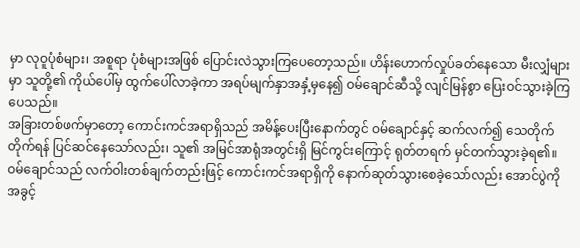မှာ လုဝူပုံစံများ၊ အစူရာ ပုံစံများအဖြစ် ပြောင်းလဲသွားကြပေတော့သည်။ ဟိန်းဟောက်လှုပ်ခတ်နေသော မီးလျှံများမှာ သူတို့၏ ကိုယ်ပေါ်မှ ထွက်ပေါ်လာခဲ့ကာ အရပ်မျက်နှာအနှံ့မှနေ၍ ဝမ်ချောင်ဆီသို့ လျင်မြန်စွာ ပြေးဝင်သွားခဲ့ကြပေသည်။
အခြားတစ်ဖက်မှာတော့ ကောင်းကင်အရာရှိသည် အမိန့်ပေးပြီးနောက်တွင် ဝမ်ချောင်နှင့် ဆက်လက်၍ သေတိုက်တိုက်ရန် ပြင်ဆင်နေသော်လည်း၊ သူ၏ အမြင်အာရုံအတွင်းရှိ မြင်ကွင်းကြောင့် ရုတ်တရက် မှင်တက်သွားခဲ့ရ၏။
ဝမ်ချောင်သည် လက်ဝါးတစ်ချက်တည်းဖြင့် ကောင်းကင်အရာရှိကို နောက်ဆုတ်သွားစေခဲ့သော်လည်း အောင်ပွဲကို အခွင့်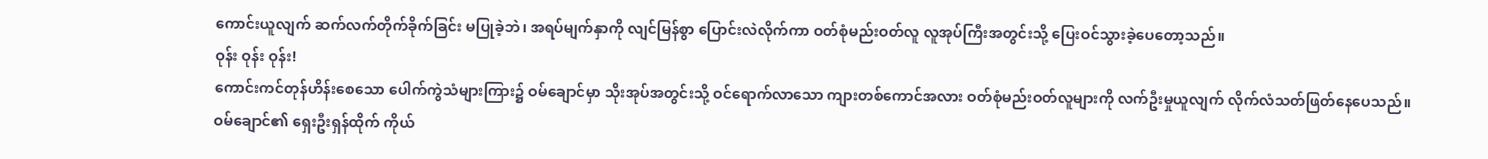ကောင်းယူလျက် ဆက်လက်တိုက်ခိုက်ခြင်း မပြုခဲ့ဘဲ၊ အရပ်မျက်နှာကို လျင်မြန်စွာ ပြောင်းလဲလိုက်ကာ ဝတ်စုံမည်းဝတ်လူ လူအုပ်ကြီးအတွင်းသို့ ပြေးဝင်သွားခဲ့ပေတော့သည်။
ဝုန်း ဝုန်း ဝုန်း!
ကောင်းကင်တုန်ဟိန်းစေသော ပေါက်ကွဲသံများကြား၌ ဝမ်ချောင်မှာ သိုးအုပ်အတွင်းသို့ ဝင်ရောက်လာသော ကျားတစ်ကောင်အလား ဝတ်စုံမည်းဝတ်လူများကို လက်ဦးမှုယူလျက် လိုက်လံသတ်ဖြတ်နေပေသည်။
ဝမ်ချောင်၏ ရှေးဦးရှန်ထိုက် ကိုယ်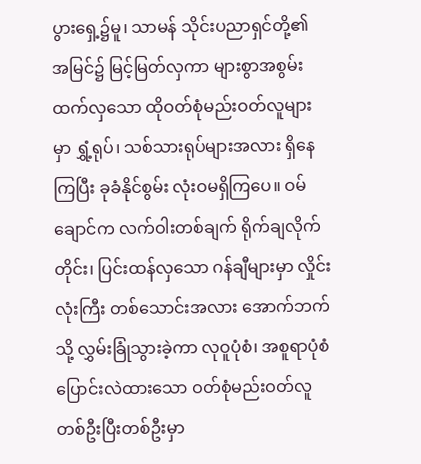ပွားရှေ့၌မူ၊ သာမန် သိုင်းပညာရှင်တို့၏ အမြင်၌ မြင့်မြတ်လှကာ များစွာအစွမ်းထက်လှသော ထိုဝတ်စုံမည်းဝတ်လူများမှာ ရွှံ့ရုပ်၊ သစ်သားရုပ်များအလား ရှိနေကြပြီး ခုခံနိုင်စွမ်း လုံးဝမရှိကြပေ။ ဝမ်ချောင်က လက်ဝါးတစ်ချက် ရိုက်ချလိုက်တိုင်း၊ ပြင်းထန်လှသော ဂန်ချီများမှာ လှိုင်းလုံးကြီး တစ်သောင်းအလား အောက်ဘက်သို့ လွှမ်းခြုံသွားခဲ့ကာ လုဝူပုံစံ၊ အစူရာပုံစံ ပြောင်းလဲထားသော ဝတ်စုံမည်းဝတ်လူ တစ်ဦးပြီးတစ်ဦးမှာ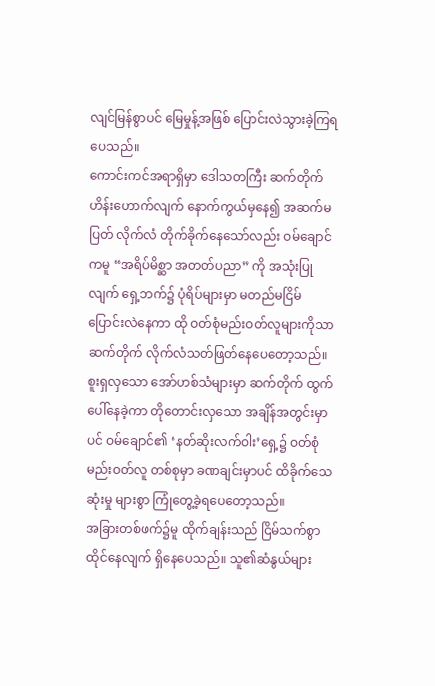လျင်မြန်စွာပင် မြေမှုန့်အဖြစ် ပြောင်းလဲသွားခဲ့ကြရပေသည်။
ကောင်းကင်အရာရှိမှာ ဒေါသတကြီး ဆက်တိုက်ဟိန်းဟောက်လျက် နောက်ကွယ်မှနေ၍ အဆက်မပြတ် လိုက်လံ တိုက်ခိုက်နေသော်လည်း ဝမ်ချောင်ကမူ “အရိပ်မိစ္ဆာ အတတ်ပညာ” ကို အသုံးပြုလျက် ရှေ့ဘက်၌ ပုံရိပ်များမှာ မတည်မငြိမ် ပြောင်းလဲနေကာ ထို ဝတ်စုံမည်းဝတ်လူများကိုသာ ဆက်တိုက် လိုက်လံသတ်ဖြတ်နေပေတော့သည်။
စူးရှလှသော အော်ဟစ်သံများမှာ ဆက်တိုက် ထွက်ပေါ်နေခဲ့ကာ တိုတောင်းလှသော အချိန်အတွင်းမှာပင် ဝမ်ချောင်၏ ‘နတ်ဆိုးလက်ဝါး’ရှေ့၌ ဝတ်စုံမည်းဝတ်လူ တစ်စုမှာ ခဏချင်းမှာပင် ထိခိုက်သေဆုံးမှု များစွာ ကြုံတွေ့ခဲ့ရပေတော့သည်။
အခြားတစ်ဖက်၌မူ ထိုက်ချန်းသည် ငြိမ်သက်စွာ ထိုင်နေလျက် ရှိနေပေသည်။ သူ၏ဆံနွယ်များ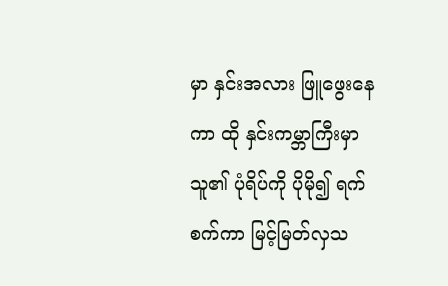မှာ နှင်းအလား ဖြူဖွေးနေကာ ထို နှင်းကမ္ဘာကြီးမှာ သူ၏ ပုံရိပ်ကို ပိုမို၍ ရက်စက်ကာ မြင့်မြတ်လှသ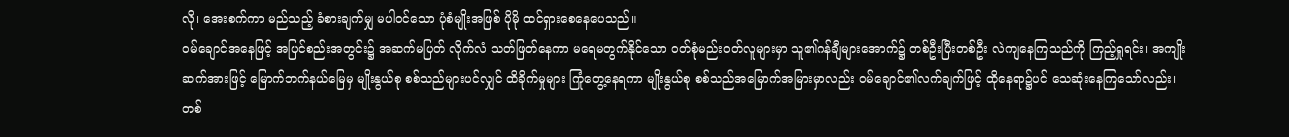လို၊ အေးစက်ကာ မည်သည့် ခံစားချက်မျှ မပါဝင်သော ပုံစံမျိုးအဖြစ် ပိုမို ထင်ရှားစေနေပေသည်။
ဝမ်ချောင်အနေဖြင့် အပြင်စည်းအတွင်း၌ အဆက်မပြတ် လိုက်လံ သတ်ဖြတ်နေကာ မရေမတွက်နိုင်သော ဝတ်စုံမည်းဝတ်လူများမှာ သူ၏ဂန်ချီများအောက်၌ တစ်ဦးပြီးတစ်ဦး လဲကျနေကြသည်ကို ကြည့်ရှုရင်း၊ အကျိုးဆက်အားဖြင့် မြောက်ဘက်နယ်မြေမှ မျိုးနွယ်စု စစ်သည်များပင်လျှင် ထိခိုက်မှုများ ကြုံတွေ့နေရကာ မျိုးနွယ်စု စစ်သည်အမြောက်အမြားမှာလည်း ဝမ်ချောင်၏လက်ချက်ဖြင့် ထိုနေရာ၌ပင် သေဆုံးနေကြသော်လည်း၊ တစ်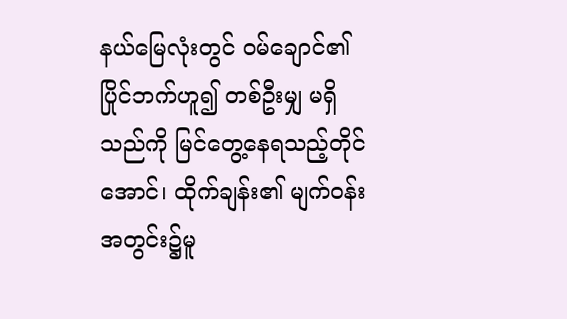နယ်မြေလုံးတွင် ဝမ်ချောင်၏ ပြိုင်ဘက်ဟူ၍ တစ်ဦးမျှ မရှိသည်ကို မြင်တွေ့နေရသည့်တိုင်အောင်၊ ထိုက်ချန်း၏ မျက်ဝန်းအတွင်း၌မူ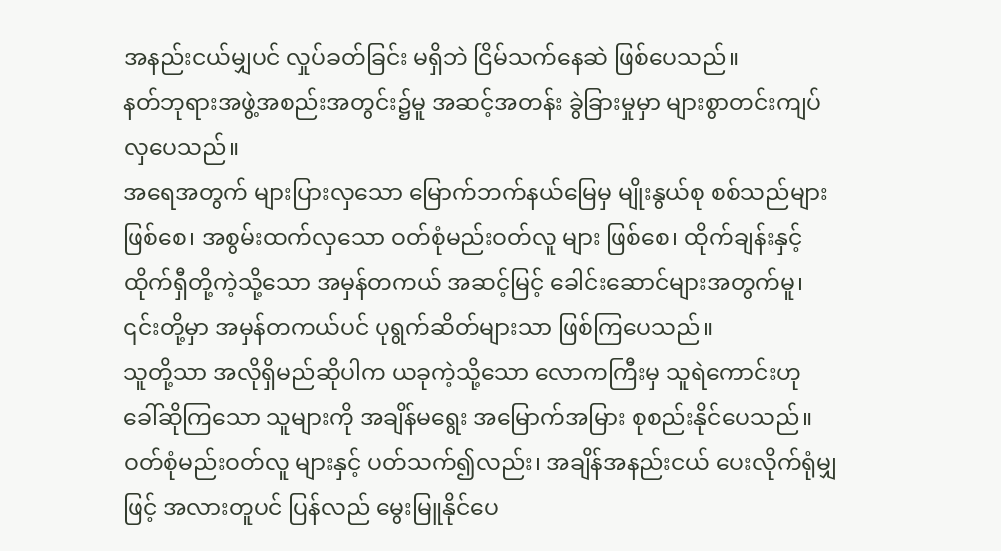အနည်းငယ်မျှပင် လှုပ်ခတ်ခြင်း မရှိဘဲ ငြိမ်သက်နေဆဲ ဖြစ်ပေသည်။
နတ်ဘုရားအဖွဲ့အစည်းအတွင်း၌မူ အဆင့်အတန်း ခွဲခြားမှုမှာ များစွာတင်းကျပ်လှပေသည်။
အရေအတွက် များပြားလှသော မြောက်ဘက်နယ်မြေမှ မျိုးနွယ်စု စစ်သည်များ ဖြစ်စေ၊ အစွမ်းထက်လှသော ဝတ်စုံမည်းဝတ်လူ များ ဖြစ်စေ၊ ထိုက်ချန်းနှင့် ထိုက်ရှီတို့ကဲ့သို့သော အမှန်တကယ် အဆင့်မြင့် ခေါင်းဆောင်များအတွက်မူ၊ ၎င်းတို့မှာ အမှန်တကယ်ပင် ပုရွက်ဆိတ်များသာ ဖြစ်ကြပေသည်။
သူတို့သာ အလိုရှိမည်ဆိုပါက ယခုကဲ့သို့သော လောကကြီးမှ သူရဲကောင်းဟု ခေါ်ဆိုကြသော သူများကို အချိန်မရွေး အမြောက်အမြား စုစည်းနိုင်ပေသည်။
ဝတ်စုံမည်းဝတ်လူ များနှင့် ပတ်သက်၍လည်း၊ အချိန်အနည်းငယ် ပေးလိုက်ရုံမျှဖြင့် အလားတူပင် ပြန်လည် မွေးမြူနိုင်ပေ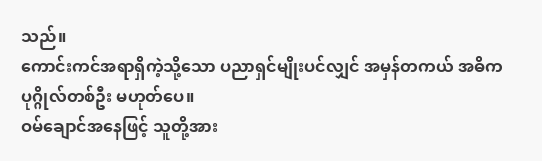သည်။
ကောင်းကင်အရာရှိကဲ့သို့သော ပညာရှင်မျိုးပင်လျှင် အမှန်တကယ် အဓိကပုဂ္ဂိုလ်တစ်ဦး မဟုတ်ပေ။
ဝမ်ချောင်အနေဖြင့် သူတို့အား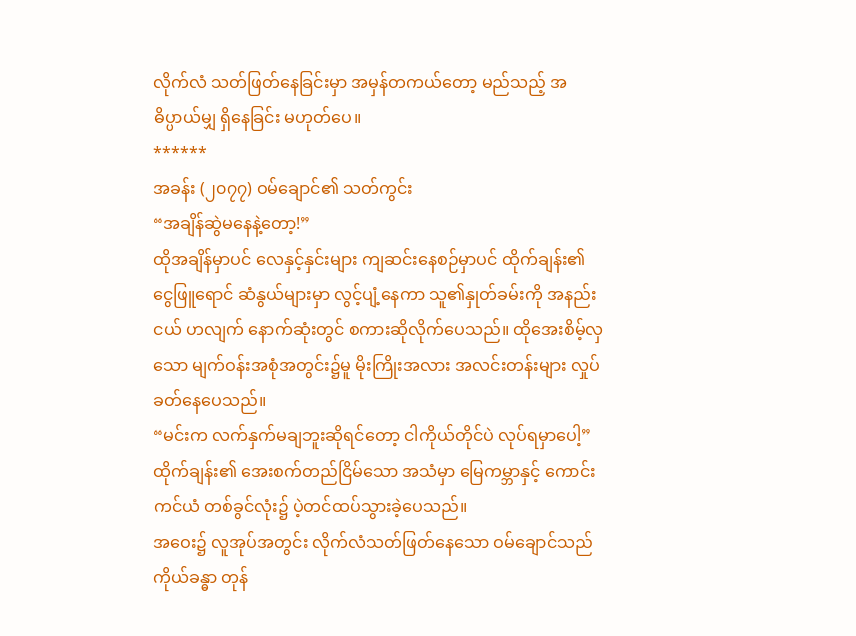လိုက်လံ သတ်ဖြတ်နေခြင်းမှာ အမှန်တကယ်တော့ မည်သည့် အဓိပ္ပာယ်မျှ ရှိနေခြင်း မဟုတ်ပေ။
******
အခန်း (၂၀၇၇) ဝမ်ချောင်၏ သတ်ကွင်း
“အချိန်ဆွဲမနေနဲ့တော့!”
ထိုအချိန်မှာပင် လေနှင့်နှင်းများ ကျဆင်းနေစဉ်မှာပင် ထိုက်ချန်း၏ ငွေဖြူရောင် ဆံနွယ်များမှာ လွင့်ပျံ့နေကာ သူ၏နှုတ်ခမ်းကို အနည်းငယ် ဟလျက် နောက်ဆုံးတွင် စကားဆိုလိုက်ပေသည်။ ထိုအေးစိမ့်လှသော မျက်ဝန်းအစုံအတွင်း၌မူ မိုးကြိုးအလား အလင်းတန်းများ လှုပ်ခတ်နေပေသည်။
“မင်းက လက်နှက်မချဘူးဆိုရင်တော့ ငါကိုယ်တိုင်ပဲ လုပ်ရမှာပေါ့”
ထိုက်ချန်း၏ အေးစက်တည်ငြိမ်သော အသံမှာ မြေကမ္ဘာနှင့် ကောင်းကင်ယံ တစ်ခွင်လုံး၌ ပဲ့တင်ထပ်သွားခဲ့ပေသည်။
အဝေး၌ လူအုပ်အတွင်း လိုက်လံသတ်ဖြတ်နေသော ဝမ်ချောင်သည် ကိုယ်ခန္ဓာ တုန်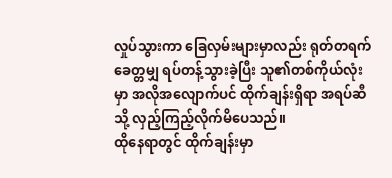လှုပ်သွားကာ ခြေလှမ်းများမှာလည်း ရုတ်တရက် ခေတ္တမျှ ရပ်တန့်သွားခဲ့ပြီး သူ၏တစ်ကိုယ်လုံးမှာ အလိုအလျောက်ပင် ထိုက်ချန်းရှိရာ အရပ်ဆီသို့ လှည့်ကြည့်လိုက်မိပေသည်။
ထိုနေရာတွင် ထိုက်ချန်းမှာ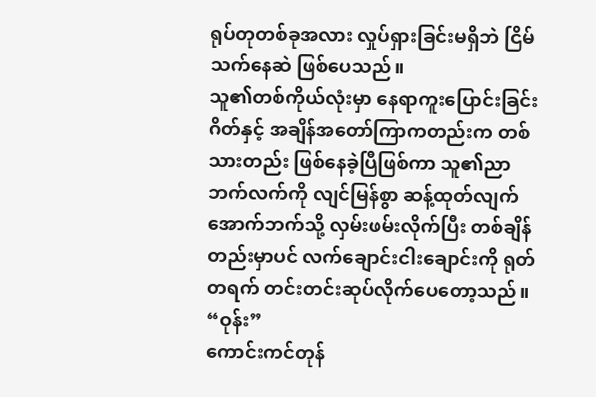ရုပ်တုတစ်ခုအလား လှုပ်ရှားခြင်းမရှိဘဲ ငြိမ်သက်နေဆဲ ဖြစ်ပေသည်။
သူ၏တစ်ကိုယ်လုံးမှာ နေရာကူးပြောင်းခြင်းဂိတ်နှင့် အချိန်အတော်ကြာကတည်းက တစ်သားတည်း ဖြစ်နေခဲ့ပြီဖြစ်ကာ သူ၏ညာဘက်လက်ကို လျင်မြန်စွာ ဆန့်ထုတ်လျက် အောက်ဘက်သို့ လှမ်းဖမ်းလိုက်ပြီး တစ်ချိန်တည်းမှာပင် လက်ချောင်းငါးချောင်းကို ရုတ်တရက် တင်းတင်းဆုပ်လိုက်ပေတော့သည်။
“ဝုန်း”
ကောင်းကင်တုန်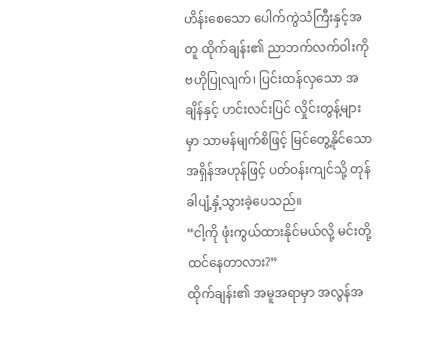ဟိန်းစေသော ပေါက်ကွဲသံကြီးနှင့်အတူ ထိုက်ချန်း၏ ညာဘက်လက်ဝါးကို ဗဟိုပြုလျက်၊ ပြင်းထန်လှသော အချိန်နှင့် ဟင်းလင်းပြင် လှိုင်းတွန့်များမှာ သာမန်မျက်စိဖြင့် မြင်တွေ့နိုင်သော အရှိန်အဟုန်ဖြင့် ပတ်ဝန်းကျင်သို့ တုန်ခါပျံ့နှံ့သွားခဲ့ပေသည်။
“ငါ့ကို ဖုံးကွယ်ထားနိုင်မယ်လို့ မင်းတို့ ထင်နေတာလား?”
ထိုက်ချန်း၏ အမူအရာမှာ အလွန်အ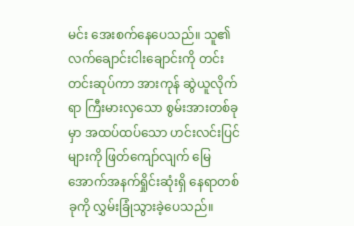မင်း အေးစက်နေပေသည်။ သူ၏လက်ချောင်းငါးချောင်းကို တင်းတင်းဆုပ်ကာ အားကုန် ဆွဲယူလိုက်ရာ ကြီးမားလှသော စွမ်းအားတစ်ခုမှာ အထပ်ထပ်သော ဟင်းလင်းပြင်များကို ဖြတ်ကျော်လျက် မြေအောက်အနက်ရှိုင်းဆုံးရှိ နေရာတစ်ခုကို လွှမ်းခြုံသွားခဲ့ပေသည်။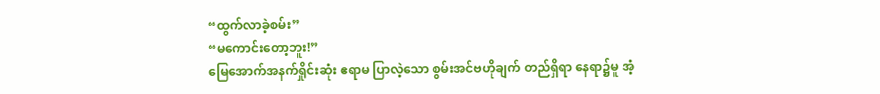“ထွက်လာခဲ့စမ်း”
“မကောင်းတော့ဘူး!”
မြေအောက်အနက်ရှိုင်းဆုံး ဧရာမ ပြာလဲ့သော စွမ်းအင်ဗဟိုချက် တည်ရှိရာ နေရာ၌မူ အံ့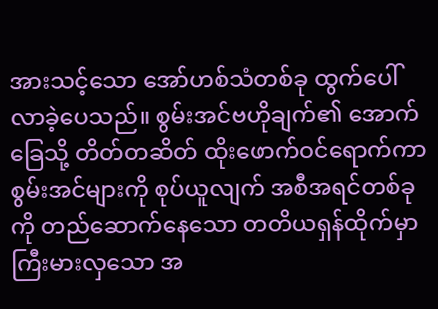အားသင့်သော အော်ဟစ်သံတစ်ခု ထွက်ပေါ်လာခဲ့ပေသည်။ စွမ်းအင်ဗဟိုချက်၏ အောက်ခြေသို့ တိတ်တဆိတ် ထိုးဖောက်ဝင်ရောက်ကာ စွမ်းအင်များကို စုပ်ယူလျက် အစီအရင်တစ်ခုကို တည်ဆောက်နေသော တတိယရှန်ထိုက်မှာ ကြီးမားလှသော အ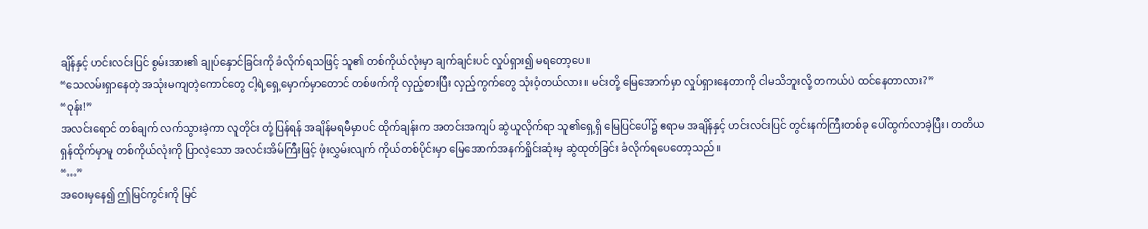ချိန်နှင့် ဟင်းလင်းပြင် စွမ်းအား၏ ချုပ်နှောင်ခြင်းကို ခံလိုက်ရသဖြင့် သူ၏ တစ်ကိုယ်လုံးမှာ ချက်ချင်းပင် လှုပ်ရှား၍ မရတော့ပေ။
“သေလမ်းရှာနေတဲ့ အသုံးမကျတဲ့ကောင်တွေ ငါ့ရဲ့ရှေ့မှောက်မှာတောင် တစ်ဖက်ကို လှည့်စားပြီး လှည့်ကွက်တွေ သုံးဝံ့တယ်လား။ မင်းတို့ မြေအောက်မှာ လှုပ်ရှားနေတာကို ငါမသိဘူးလို့ တကယ်ပဲ ထင်နေတာလား?”
“ဝုန်း!”
အလင်းရောင် တစ်ချက် လက်သွားခဲ့ကာ လူတိုင်း တုံ့ပြန်ရန် အချိန်မရမီမှာပင် ထိုက်ချန်းက အတင်းအကျပ် ဆွဲယူလိုက်ရာ သူ၏ရှေ့ရှိ မြေပြင်ပေါ်၌ ဧရာမ အချိန်နှင့် ဟင်းလင်းပြင် တွင်းနက်ကြီးတစ်ခု ပေါ်ထွက်လာခဲ့ပြီး၊ တတိယရှန်ထိုက်မှာမူ တစ်ကိုယ်လုံးကို ပြာလဲ့သော အလင်းအိမ်ကြီးဖြင့် ဖုံးလွှမ်းလျက် ကိုယ်တစ်ပိုင်းမှာ မြေအောက်အနက်ရှိုင်းဆုံးမှ ဆွဲထုတ်ခြင်း ခံလိုက်ရပေတော့သည်။
“…”
အဝေးမှနေ၍ ဤမြင်ကွင်းကို မြင်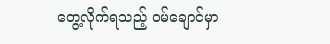တွေ့လိုက်ရသည့် ဝမ်ချောင်မှာ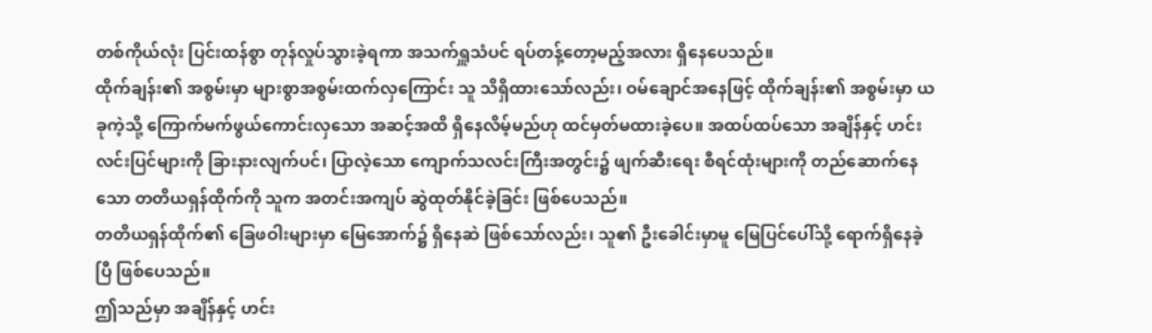တစ်ကိုယ်လုံး ပြင်းထန်စွာ တုန်လှုပ်သွားခဲ့ရကာ အသက်ရှူသံပင် ရပ်တန့်တော့မည့်အလား ရှိနေပေသည်။
ထိုက်ချန်း၏ အစွမ်းမှာ များစွာအစွမ်းထက်လှကြောင်း သူ သိရှိထားသော်လည်း၊ ဝမ်ချောင်အနေဖြင့် ထိုက်ချန်း၏ အစွမ်းမှာ ယခုကဲ့သို့ ကြောက်မက်ဖွယ်ကောင်းလှသော အဆင့်အထိ ရှိနေလိမ့်မည်ဟု ထင်မှတ်မထားခဲ့ပေ။ အထပ်ထပ်သော အချိန်နှင့် ဟင်းလင်းပြင်များကို ခြားနားလျက်ပင်၊ ပြာလဲ့သော ကျောက်သလင်းကြီးအတွင်း၌ ဖျက်ဆီးရေး စီရင်ထုံးများကို တည်ဆောက်နေသော တတိယရှန်ထိုက်ကို သူက အတင်းအကျပ် ဆွဲထုတ်နိုင်ခဲ့ခြင်း ဖြစ်ပေသည်။
တတိယရှန်ထိုက်၏ ခြေဖဝါးများမှာ မြေအောက်၌ ရှိနေဆဲ ဖြစ်သော်လည်း၊ သူ၏ ဦးခေါင်းမှာမူ မြေပြင်ပေါ်သို့ ရောက်ရှိနေခဲ့ပြီ ဖြစ်ပေသည်။
ဤသည်မှာ အချိန်နှင့် ဟင်း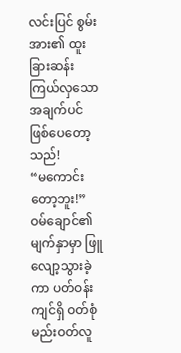လင်းပြင် စွမ်းအား၏ ထူးခြားဆန်းကြယ်လှသော အချက်ပင် ဖြစ်ပေတော့သည်!
“မကောင်းတော့ဘူး!”
ဝမ်ချောင်၏ မျက်နှာမှာ ဖြူလျော့သွားခဲ့ကာ ပတ်ဝန်းကျင်ရှိ ဝတ်စုံမည်းဝတ်လူ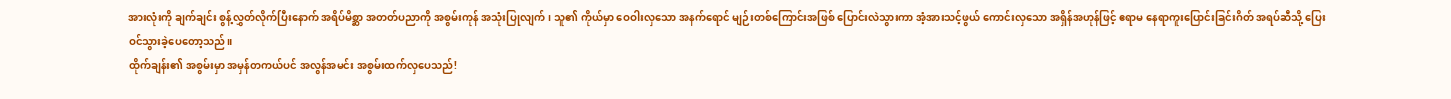အားလုံးကို ချက်ချင်း စွန့်လွှတ်လိုက်ပြီးနောက် အရိပ်မိစ္ဆာ အတတ်ပညာကို အစွမ်းကုန် အသုံးပြုလျက်၊ သူ၏ ကိုယ်မှာ ဝေဝါးလှသော အနက်ရောင် မျဉ်းတစ်ကြောင်းအဖြစ် ပြောင်းလဲသွားကာ အံ့အားသင့်ဖွယ် ကောင်းလှသော အရှိန်အဟုန်ဖြင့် ဧရာမ နေရာကူးပြောင်းခြင်းဂိတ် အရပ်ဆီသို့ ပြေးဝင်သွားခဲ့ပေတော့သည်။
ထိုက်ချန်း၏ အစွမ်းမှာ အမှန်တကယ်ပင် အလွန်အမင်း အစွမ်းထက်လှပေသည်!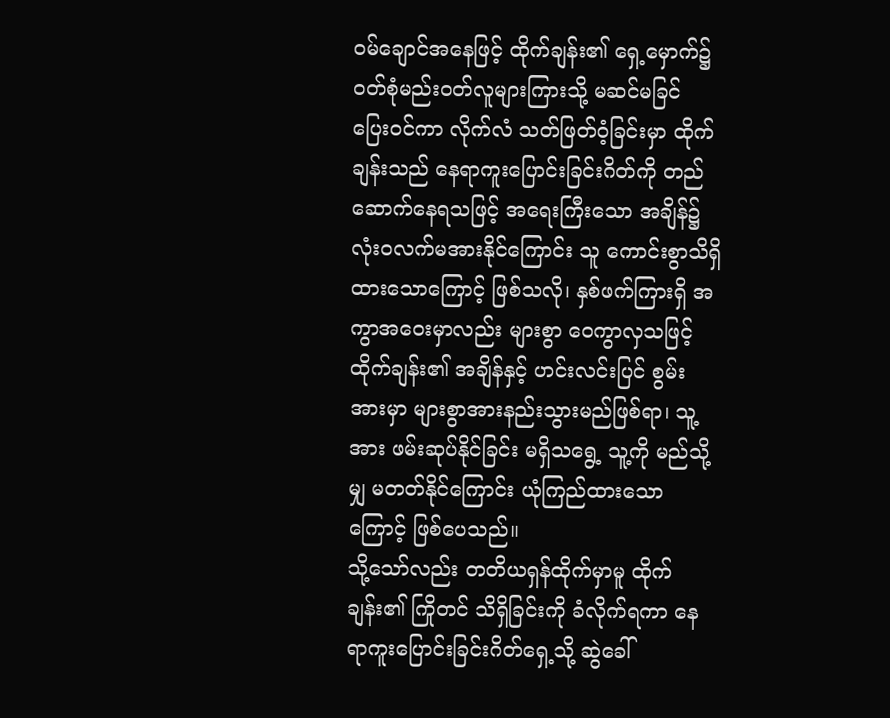ဝမ်ချောင်အနေဖြင့် ထိုက်ချန်း၏ ရှေ့မှောက်၌ ဝတ်စုံမည်းဝတ်လူများကြားသို့ မဆင်မခြင် ပြေးဝင်ကာ လိုက်လံ သတ်ဖြတ်ဝံ့ခြင်းမှာ ထိုက်ချန်းသည် နေရာကူးပြောင်းခြင်းဂိတ်ကို တည်ဆောက်နေရသဖြင့် အရေးကြီးသော အချိန်၌ လုံးဝလက်မအားနိုင်ကြောင်း သူ ကောင်းစွာသိရှိထားသောကြောင့် ဖြစ်သလို၊ နှစ်ဖက်ကြားရှိ အကွာအဝေးမှာလည်း များစွာ ဝေကွာလှသဖြင့် ထိုက်ချန်း၏ အချိန်နှင့် ဟင်းလင်းပြင် စွမ်းအားမှာ များစွာအားနည်းသွားမည်ဖြစ်ရာ၊ သူ့အား ဖမ်းဆုပ်နိုင်ခြင်း မရှိသရွေ့ သူ့ကို မည်သို့မျှ မတတ်နိုင်ကြောင်း ယုံကြည်ထားသောကြောင့် ဖြစ်ပေသည်။
သို့သော်လည်း တတိယရှန်ထိုက်မှာမူ ထိုက်ချန်း၏ ကြိုတင် သိရှိခြင်းကို ခံလိုက်ရကာ နေရာကူးပြောင်းခြင်းဂိတ်ရှေ့သို့ ဆွဲခေါ်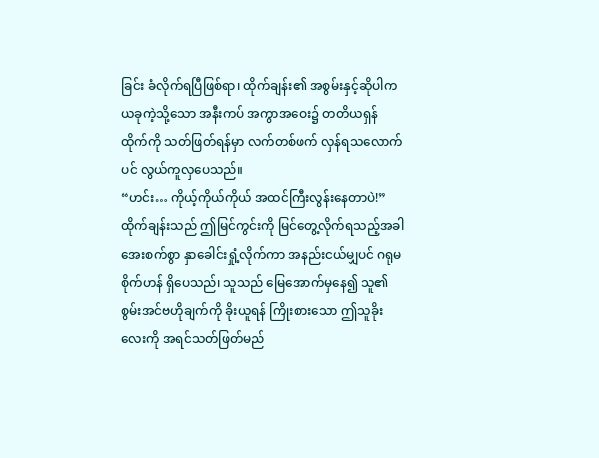ခြင်း ခံလိုက်ရပြီဖြစ်ရာ၊ ထိုက်ချန်း၏ အစွမ်းနှင့်ဆိုပါက ယခုကဲ့သို့သော အနီးကပ် အကွာအဝေး၌ တတိယရှန်ထိုက်ကို သတ်ဖြတ်ရန်မှာ လက်တစ်ဖက် လှန်ရသလောက်ပင် လွယ်ကူလှပေသည်။
“ဟင်း… ကိုယ့်ကိုယ်ကိုယ် အထင်ကြီးလွန်းနေတာပဲ!”
ထိုက်ချန်းသည် ဤမြင်ကွင်းကို မြင်တွေ့လိုက်ရသည့်အခါ အေးစက်စွာ နှာခေါင်းရှုံ့လိုက်ကာ အနည်းငယ်မျှပင် ဂရုမစိုက်ဟန် ရှိပေသည်၊ သူသည် မြေအောက်မှနေ၍ သူ၏စွမ်းအင်ဗဟိုချက်ကို ခိုးယူရန် ကြိုးစားသော ဤသူခိုးလေးကို အရင်သတ်ဖြတ်မည်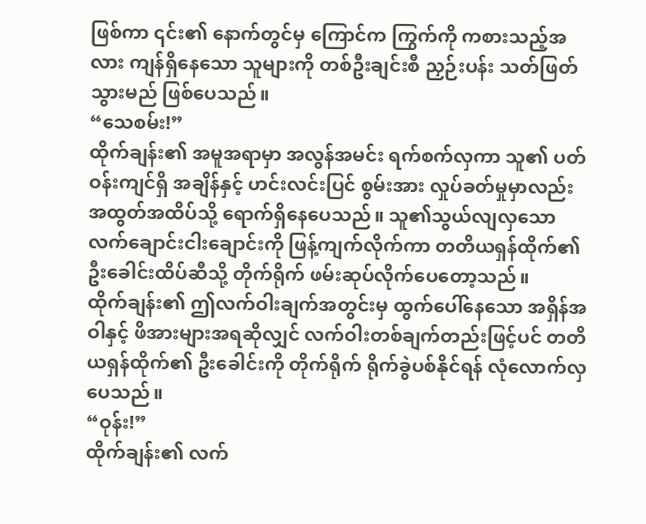ဖြစ်ကာ ၎င်း၏ နောက်တွင်မှ ကြောင်က ကြွက်ကို ကစားသည့်အလား ကျန်ရှိနေသော သူများကို တစ်ဦးချင်းစီ ညှဉ်းပန်း သတ်ဖြတ်သွားမည် ဖြစ်ပေသည်။
“သေစမ်း!”
ထိုက်ချန်း၏ အမူအရာမှာ အလွန်အမင်း ရက်စက်လှကာ သူ၏ ပတ်ဝန်းကျင်ရှိ အချိန်နှင့် ဟင်းလင်းပြင် စွမ်းအား လှုပ်ခတ်မှုမှာလည်း အထွတ်အထိပ်သို့ ရောက်ရှိနေပေသည်။ သူ၏သွယ်လျလှသော လက်ချောင်းငါးချောင်းကို ဖြန့်ကျက်လိုက်ကာ တတိယရှန်ထိုက်၏ ဦးခေါင်းထိပ်ဆီသို့ တိုက်ရိုက် ဖမ်းဆုပ်လိုက်ပေတော့သည်။
ထိုက်ချန်း၏ ဤလက်ဝါးချက်အတွင်းမှ ထွက်ပေါ်နေသော အရှိန်အဝါနှင့် ဖိအားများအရဆိုလျှင် လက်ဝါးတစ်ချက်တည်းဖြင့်ပင် တတိယရှန်ထိုက်၏ ဦးခေါင်းကို တိုက်ရိုက် ရိုက်ခွဲပစ်နိုင်ရန် လုံလောက်လှပေသည်။
“ဝုန်း!”
ထိုက်ချန်း၏ လက်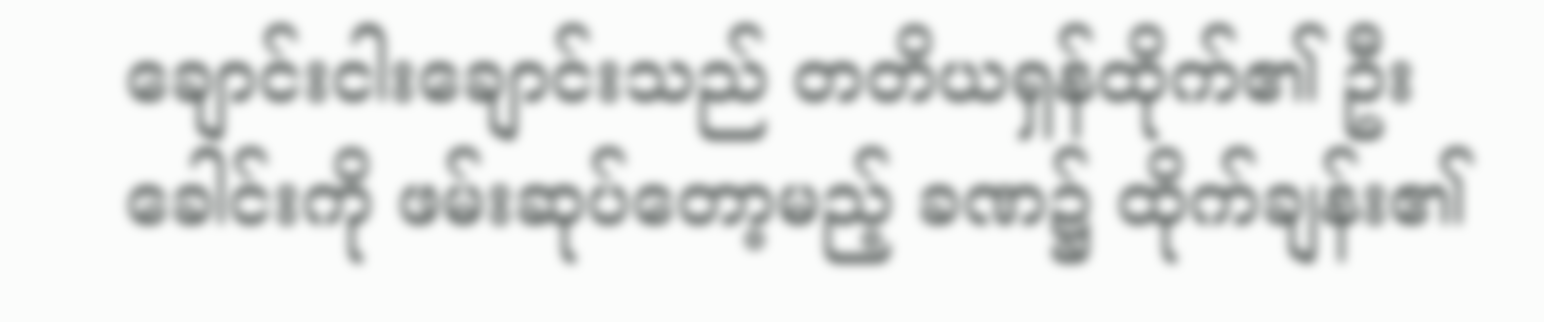ချောင်းငါးချောင်းသည် တတိယရှန်ထိုက်၏ ဦးခေါင်းကို ဖမ်းဆုပ်တော့မည့် ခဏ၌ ထိုက်ချန်း၏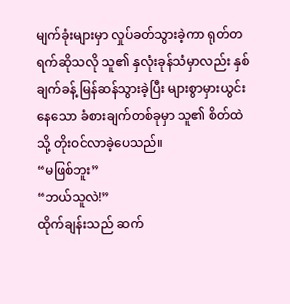မျက်ခုံးများမှာ လှုပ်ခတ်သွားခဲ့ကာ ရုတ်တရက်ဆိုသလို သူ၏ နှလုံးခုန်သံမှာလည်း နှစ်ချက်ခန့် မြန်ဆန်သွားခဲ့ပြီး များစွာမှားယွင်းနေသော ခံစားချက်တစ်ခုမှာ သူ၏ စိတ်ထဲသို့ တိုးဝင်လာခဲ့ပေသည်။
“မဖြစ်ဘူး”
“ဘယ်သူလဲ!”
ထိုက်ချန်းသည် ဆက်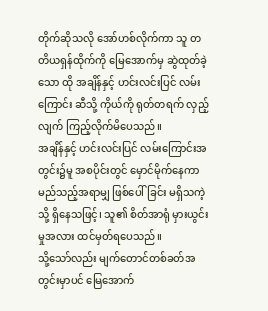တိုက်ဆိုသလို အော်ဟစ်လိုက်ကာ သူ တတိယရှန်ထိုက်ကို မြေအောက်မှ ဆွဲထုတ်ခဲ့သော ထို အချိန်နှင့် ဟင်းလင်းပြင် လမ်းကြောင်း ဆီသို့ ကိုယ်ကို ရုတ်တရက် လှည့်လျက် ကြည့်လိုက်မိပေသည်။
အချိန်နှင့် ဟင်းလင်းပြင် လမ်းကြောင်းအတွင်း၌မူ အစပိုင်းတွင် မှောင်မိုက်နေကာ မည်သည့်အရာမျှ ဖြစ်ပေါ်ခြင်း မရှိသကဲ့သို့ ရှိနေသဖြင့်၊ သူ၏ စိတ်အာရုံ မှားယွင်းမှုအလား ထင်မှတ်ရပေသည်။
သို့သော်လည်း မျက်တောင်တစ်ခတ်အတွင်းမှာပင် မြေအောက်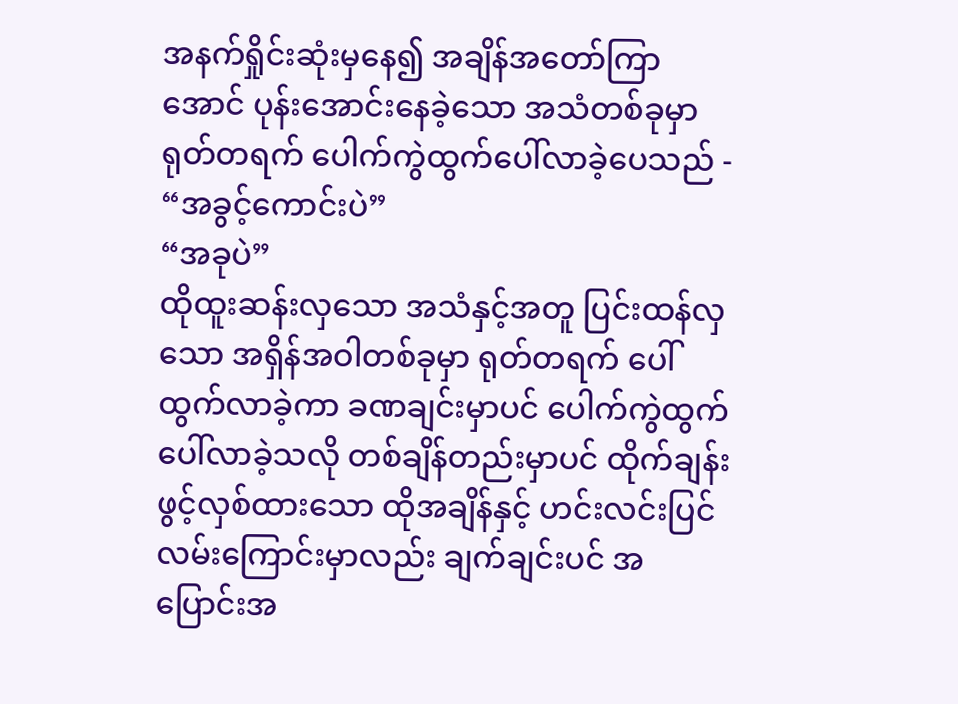အနက်ရှိုင်းဆုံးမှနေ၍ အချိန်အတော်ကြာအောင် ပုန်းအောင်းနေခဲ့သော အသံတစ်ခုမှာ ရုတ်တရက် ပေါက်ကွဲထွက်ပေါ်လာခဲ့ပေသည် -
“အခွင့်ကောင်းပဲ”
“အခုပဲ”
ထိုထူးဆန်းလှသော အသံနှင့်အတူ ပြင်းထန်လှသော အရှိန်အဝါတစ်ခုမှာ ရုတ်တရက် ပေါ်ထွက်လာခဲ့ကာ ခဏချင်းမှာပင် ပေါက်ကွဲထွက်ပေါ်လာခဲ့သလို တစ်ချိန်တည်းမှာပင် ထိုက်ချန်းဖွင့်လှစ်ထားသော ထိုအချိန်နှင့် ဟင်းလင်းပြင်လမ်းကြောင်းမှာလည်း ချက်ချင်းပင် အပြောင်းအ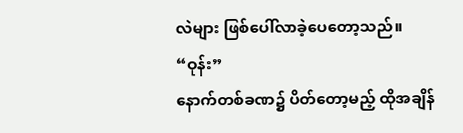လဲများ ဖြစ်ပေါ်လာခဲ့ပေတော့သည်။
“ဝုန်း”
နောက်တစ်ခဏ၌ ပိတ်တော့မည့် ထိုအချိန်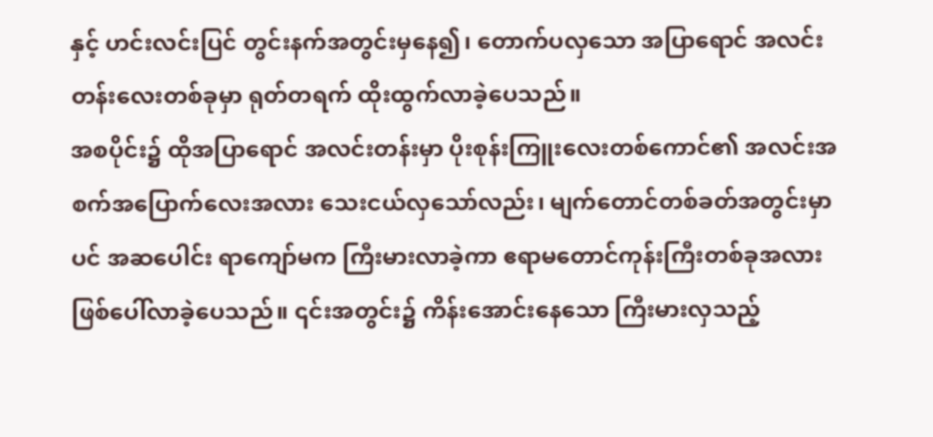နှင့် ဟင်းလင်းပြင် တွင်းနက်အတွင်းမှနေ၍၊ တောက်ပလှသော အပြာရောင် အလင်းတန်းလေးတစ်ခုမှာ ရုတ်တရက် ထိုးထွက်လာခဲ့ပေသည်။
အစပိုင်း၌ ထိုအပြာရောင် အလင်းတန်းမှာ ပိုးစုန်းကြူးလေးတစ်ကောင်၏ အလင်းအစက်အပြောက်လေးအလား သေးငယ်လှသော်လည်း၊ မျက်တောင်တစ်ခတ်အတွင်းမှာပင် အဆပေါင်း ရာကျော်မက ကြီးမားလာခဲ့ကာ ဧရာမတောင်ကုန်းကြီးတစ်ခုအလား ဖြစ်ပေါ်လာခဲ့ပေသည်။ ၎င်းအတွင်း၌ ကိန်းအောင်းနေသော ကြီးမားလှသည့်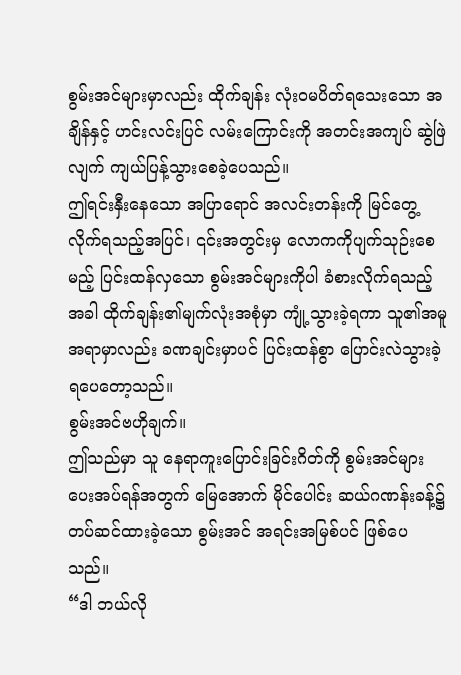စွမ်းအင်များမှာလည်း ထိုက်ချန်း လုံးဝမပိတ်ရသေးသော အချိန်နှင့် ဟင်းလင်းပြင် လမ်းကြောင်းကို အတင်းအကျပ် ဆွဲဖြဲလျက် ကျယ်ပြန့်သွားစေခဲ့ပေသည်။
ဤရင်းနှီးနေသော အပြာရောင် အလင်းတန်းကို မြင်တွေ့လိုက်ရသည့်အပြင်၊ ၎င်းအတွင်းမှ လောကကိုပျက်သုဉ်းစေမည့် ပြင်းထန်လှသော စွမ်းအင်များကိုပါ ခံစားလိုက်ရသည့်အခါ ထိုက်ချန်း၏မျက်လုံးအစုံမှာ ကျုံ့သွားခဲ့ရကာ သူ၏အမူအရာမှာလည်း ခဏချင်းမှာပင် ပြင်းထန်စွာ ပြောင်းလဲသွားခဲ့ရပေတော့သည်။
စွမ်းအင်ဗဟိုချက်။
ဤသည်မှာ သူ နေရာကူးပြောင်းခြင်းဂိတ်ကို စွမ်းအင်များ ပေးအပ်ရန်အတွက် မြေအောက် မိုင်ပေါင်း ဆယ်ဂဏန်းခန့်၌ တပ်ဆင်ထားခဲ့သော စွမ်းအင် အရင်းအမြစ်ပင် ဖြစ်ပေသည်။
“ဒါ ဘယ်လို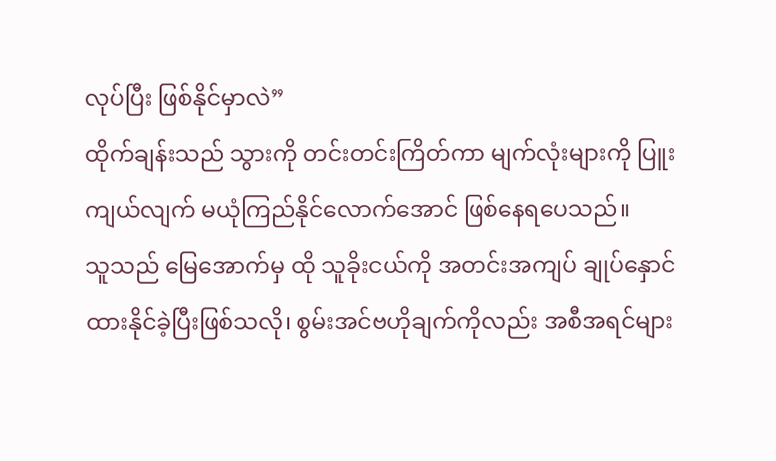လုပ်ပြီး ဖြစ်နိုင်မှာလဲ”
ထိုက်ချန်းသည် သွားကို တင်းတင်းကြိတ်ကာ မျက်လုံးများကို ပြူးကျယ်လျက် မယုံကြည်နိုင်လောက်အောင် ဖြစ်နေရပေသည်။
သူသည် မြေအောက်မှ ထို သူခိုးငယ်ကို အတင်းအကျပ် ချုပ်နှောင်ထားနိုင်ခဲ့ပြီးဖြစ်သလို၊ စွမ်းအင်ဗဟိုချက်ကိုလည်း အစီအရင်များ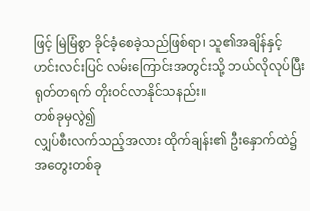ဖြင့် မြဲမြံစွာ ခိုင်ခံ့စေခဲ့သည်ဖြစ်ရာ၊ သူ၏အချိန်နှင့် ဟင်းလင်းပြင် လမ်းကြောင်းအတွင်းသို့ ဘယ်လိုလုပ်ပြီး ရုတ်တရက် တိုးဝင်လာနိုင်သနည်း။
တစ်ခုမှလွဲ၍
လျှပ်စီးလက်သည့်အလား ထိုက်ချန်း၏ ဦးနှောက်ထဲ၌ အတွေးတစ်ခု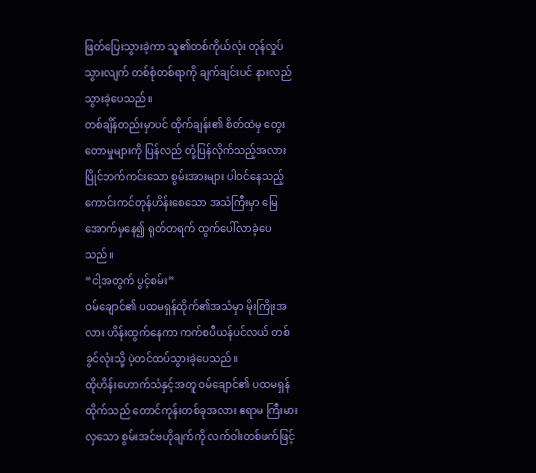ဖြတ်ပြေးသွားခဲ့ကာ သူ၏တစ်ကိုယ်လုံး တုန်လှုပ်သွားလျက် တစ်စုံတစ်ရာကို ချက်ချင်းပင် နားလည်သွားခဲ့ပေသည်။
တစ်ချိန်တည်းမှာပင် ထိုက်ချန်း၏ စိတ်ထဲမှ တွေးတောမှုများကို ပြန်လည် တုံ့ပြန်လိုက်သည့်အလား ပြိုင်ဘက်ကင်းသော စွမ်းအားများ ပါဝင်နေသည့် ကောင်းကင်တုန်ဟိန်းစေသော အသံကြီးမှာ မြေအောက်မှနေ၍ ရုတ်တရက် ထွက်ပေါ်လာခဲ့ပေသည်။
“ငါ့အတွက် ပွင့်စမ်း”
ဝမ်ချောင်၏ ပထမရှန်ထိုက်၏အသံမှာ မိုးကြိုးအလား ဟိန်းထွက်နေကာ ကက်စပီယန်ပင်လယ် တစ်ခွင်လုံးသို့ ပဲ့တင်ထပ်သွားခဲ့ပေသည်။
ထိုဟိန်းဟောက်သံနှင့်အတူ ဝမ်ချောင်၏ ပထမရှန်ထိုက်သည် တောင်ကုန်းတစ်ခုအလား ဧရာမ ကြီးမားလှသော စွမ်းအင်ဗဟိုချက်ကို လက်ဝါးတစ်ဖက်ဖြင့်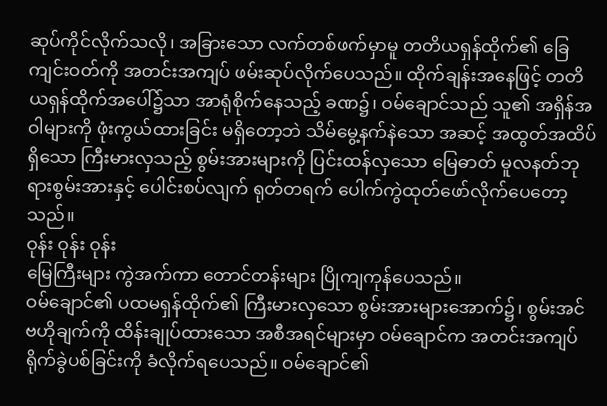ဆုပ်ကိုင်လိုက်သလို၊ အခြားသော လက်တစ်ဖက်မှာမူ တတိယရှန်ထိုက်၏ ခြေကျင်းဝတ်ကို အတင်းအကျပ် ဖမ်းဆုပ်လိုက်ပေသည်။ ထိုက်ချန်းအနေဖြင့် တတိယရှန်ထိုက်အပေါ်၌သာ အာရုံစိုက်နေသည့် ခဏ၌၊ ဝမ်ချောင်သည် သူ၏ အရှိန်အဝါများကို ဖုံးကွယ်ထားခြင်း မရှိတော့ဘဲ သိမ်မွေ့နက်နဲသော အဆင့် အထွတ်အထိပ်ရှိသော ကြီးမားလှသည့် စွမ်းအားများကို ပြင်းထန်လှသော မြေဓာတ် မူလနတ်ဘုရားစွမ်းအားနှင့် ပေါင်းစပ်လျက် ရုတ်တရက် ပေါက်ကွဲထုတ်ဖော်လိုက်ပေတော့သည်။
ဝုန်း ဝုန်း ဝုန်း
မြေကြီးများ ကွဲအက်ကာ တောင်တန်းများ ပြိုကျကုန်ပေသည်။
ဝမ်ချောင်၏ ပထမရှန်ထိုက်၏ ကြီးမားလှသော စွမ်းအားများအောက်၌၊ စွမ်းအင်ဗဟိုချက်ကို ထိန်းချုပ်ထားသော အစီအရင်များမှာ ဝမ်ချောင်က အတင်းအကျပ် ရိုက်ခွဲပစ်ခြင်းကို ခံလိုက်ရပေသည်။ ဝမ်ချောင်၏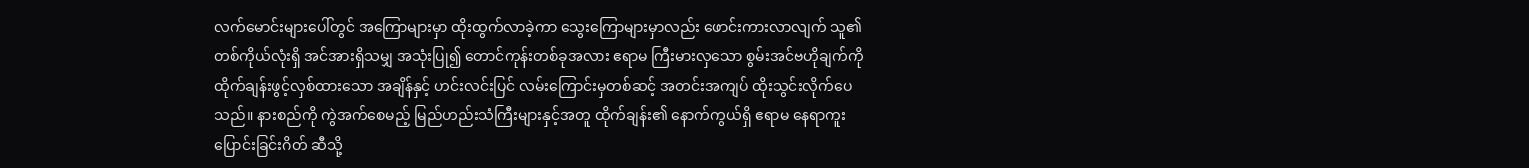လက်မောင်းများပေါ်တွင် အကြောများမှာ ထိုးထွက်လာခဲ့ကာ သွေးကြောများမှာလည်း ဖောင်းကားလာလျက် သူ၏တစ်ကိုယ်လုံးရှိ အင်အားရှိသမျှ အသုံးပြု၍ တောင်ကုန်းတစ်ခုအလား ဧရာမ ကြီးမားလှသော စွမ်းအင်ဗဟိုချက်ကို ထိုက်ချန်းဖွင့်လှစ်ထားသော အချိန်နှင့် ဟင်းလင်းပြင် လမ်းကြောင်းမှတစ်ဆင့် အတင်းအကျပ် ထိုးသွင်းလိုက်ပေသည်။ နားစည်ကို ကွဲအက်စေမည့် မြည်ဟည်းသံကြီးများနှင့်အတူ ထိုက်ချန်း၏ နောက်ကွယ်ရှိ ဧရာမ နေရာကူးပြောင်းခြင်းဂိတ် ဆီသို့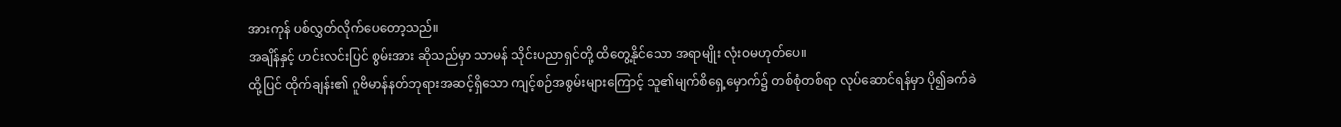အားကုန် ပစ်လွှတ်လိုက်ပေတော့သည်။
အချိန်နှင့် ဟင်းလင်းပြင် စွမ်းအား ဆိုသည်မှာ သာမန် သိုင်းပညာရှင်တို့ ထိတွေ့နိုင်သော အရာမျိုး လုံးဝမဟုတ်ပေ။
ထို့ပြင် ထိုက်ချန်း၏ ဂူဗိမာန်နတ်ဘုရားအဆင့်ရှိသော ကျင့်စဉ်အစွမ်းများကြောင့် သူ၏မျက်စိရှေ့မှောက်၌ တစ်စုံတစ်ရာ လုပ်ဆောင်ရန်မှာ ပို၍ခက်ခဲ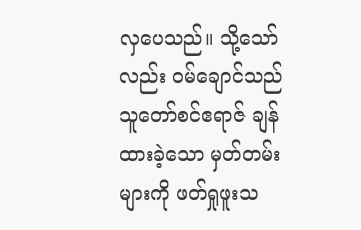လှပေသည်။ သို့သော်လည်း ဝမ်ချောင်သည် သူတော်စင်ဧရာဇ် ချန်ထားခဲ့သော မှတ်တမ်းများကို ဖတ်ရှုဖူးသ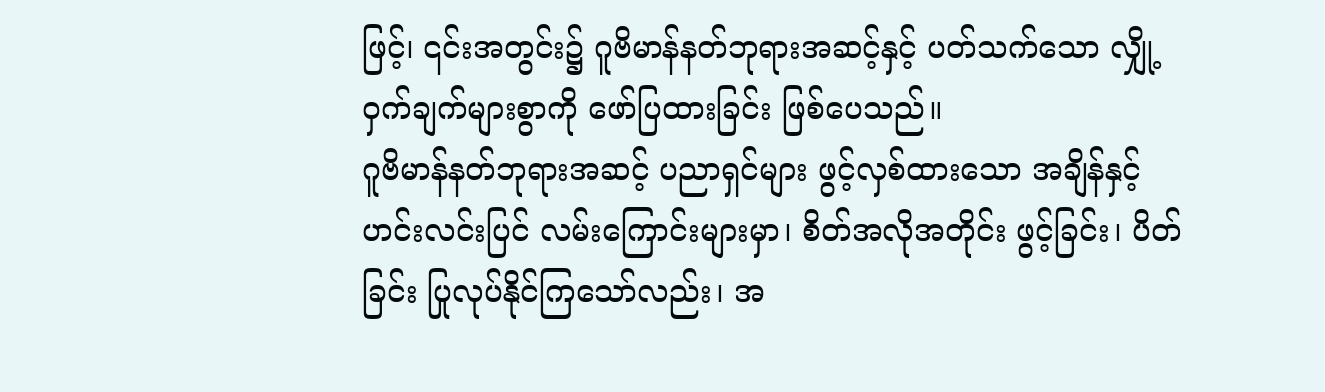ဖြင့်၊ ၎င်းအတွင်း၌ ဂူဗိမာန်နတ်ဘုရားအဆင့်နှင့် ပတ်သက်သော လျှို့ဝှက်ချက်များစွာကို ဖော်ပြထားခြင်း ဖြစ်ပေသည်။
ဂူဗိမာန်နတ်ဘုရားအဆင့် ပညာရှင်များ ဖွင့်လှစ်ထားသော အချိန်နှင့် ဟင်းလင်းပြင် လမ်းကြောင်းများမှာ၊ စိတ်အလိုအတိုင်း ဖွင့်ခြင်း၊ ပိတ်ခြင်း ပြုလုပ်နိုင်ကြသော်လည်း၊ အ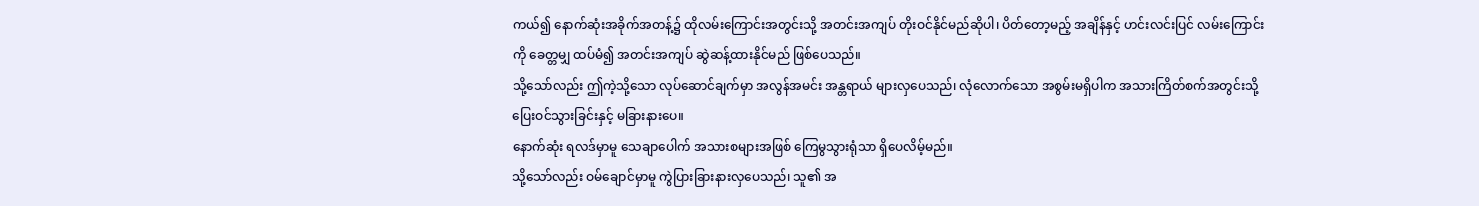ကယ်၍ နောက်ဆုံးအခိုက်အတန့်၌ ထိုလမ်းကြောင်းအတွင်းသို့ အတင်းအကျပ် တိုးဝင်နိုင်မည်ဆိုပါ၊ ပိတ်တော့မည့် အချိန်နှင့် ဟင်းလင်းပြင် လမ်းကြောင်းကို ခေတ္တမျှ ထပ်မံ၍ အတင်းအကျပ် ဆွဲဆန့်ထားနိုင်မည် ဖြစ်ပေသည်။
သို့သော်လည်း ဤကဲ့သို့သော လုပ်ဆောင်ချက်မှာ အလွန်အမင်း အန္တရာယ် များလှပေသည်၊ လုံလောက်သော အစွမ်းမရှိပါက အသားကြိတ်စက်အတွင်းသို့ ပြေးဝင်သွားခြင်းနှင့် မခြားနားပေ။
နောက်ဆုံး ရလဒ်မှာမူ သေချာပေါက် အသားစများအဖြစ် ကြေမွသွားရုံသာ ရှိပေလိမ့်မည်။
သို့သော်လည်း ဝမ်ချောင်မှာမူ ကွဲပြားခြားနားလှပေသည်၊ သူ၏ အ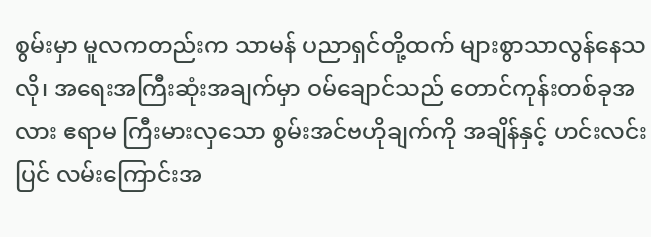စွမ်းမှာ မူလကတည်းက သာမန် ပညာရှင်တို့ထက် များစွာသာလွန်နေသလို၊ အရေးအကြီးဆုံးအချက်မှာ ဝမ်ချောင်သည် တောင်ကုန်းတစ်ခုအလား ဧရာမ ကြီးမားလှသော စွမ်းအင်ဗဟိုချက်ကို အချိန်နှင့် ဟင်းလင်းပြင် လမ်းကြောင်းအ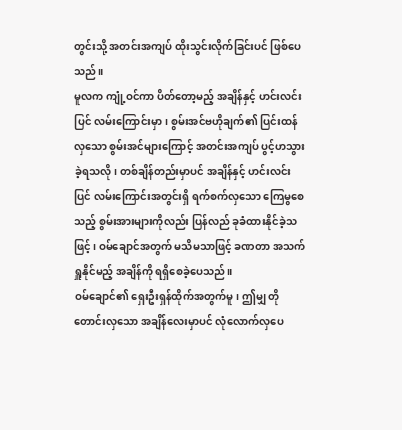တွင်းသို့ အတင်းအကျပ် ထိုးသွင်းလိုက်ခြင်းပင် ဖြစ်ပေသည်။
မူလက ကျုံ့ဝင်ကာ ပိတ်တော့မည့် အချိန်နှင့် ဟင်းလင်းပြင် လမ်းကြောင်းမှာ၊ စွမ်းအင်ဗဟိုချက်၏ ပြင်းထန်လှသော စွမ်းအင်များကြောင့် အတင်းအကျပ် ပွင့်ဟသွားခဲ့ရသလို၊ တစ်ချိန်တည်းမှာပင် အချိန်နှင့် ဟင်းလင်းပြင် လမ်းကြောင်းအတွင်းရှိ ရက်စက်လှသော ကြေမွစေသည့် စွမ်းအားများကိုလည်း ပြန်လည် ခုခံထားနိုင်ခဲ့သဖြင့်၊ ဝမ်ချောင်အတွက် မသိမသာဖြင့် ခဏတာ အသက်ရှူနိုင်မည့် အချိန်ကို ရရှိစေခဲ့ပေသည်။
ဝမ်ချောင်၏ ရှေးဦးရှန်ထိုက်အတွက်မူ၊ ဤမျှ တိုတောင်းလှသော အချိန်လေးမှာပင် လုံလောက်လှပေ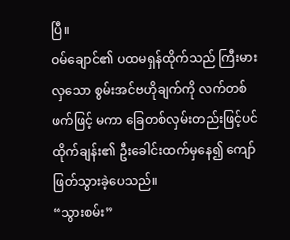ပြီ။
ဝမ်ချောင်၏ ပထမရှန်ထိုက်သည် ကြီးမားလှသော စွမ်းအင်ဗဟိုချက်ကို လက်တစ်ဖက်ဖြင့် မကာ ခြေတစ်လှမ်းတည်းဖြင့်ပင် ထိုက်ချန်း၏ ဦးခေါင်းထက်မှနေ၍ ကျော်ဖြတ်သွားခဲ့ပေသည်။
“သွားစမ်း”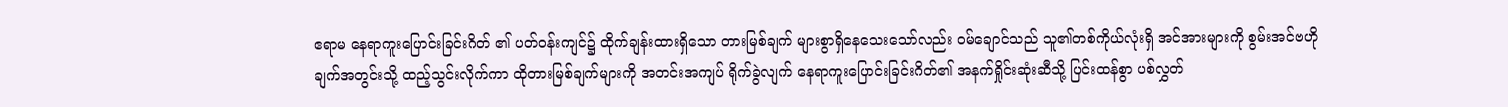ဧရာမ နေရာကူးပြောင်းခြင်းဂိတ် ၏ ပတ်ဝန်းကျင်၌ ထိုက်ချန်းထားရှိသော တားမြစ်ချက် များစွာရှိနေသေးသော်လည်း ဝမ်ချောင်သည် သူ၏တစ်ကိုယ်လုံးရှိ အင်အားများကို စွမ်းအင်ဗဟိုချက်အတွင်းသို့ ထည့်သွင်းလိုက်ကာ ထိုတားမြစ်ချက်များကို အတင်းအကျပ် ရိုက်ခွဲလျက် နေရာကူးပြောင်းခြင်းဂိတ်၏ အနက်ရှိုင်းဆုံးဆီသို့ ပြင်းထန်စွာ ပစ်လွှတ်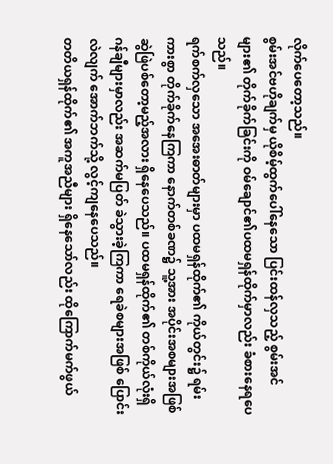လိုက်ပေတော့သည်။
စွမ်းအင်ဗဟိုချက်မှ ယိုစိမ့်ထွက်ပေါ်နေသော ပြင်းထန်လှသည့် စွမ်းအင်များ၏ တိုက်ခိုက်ခြင်းကို ဝမ်ချောင်၏ပထမရှန်ထိုက်မှာလည်း ခံစားနေရပေသည်။
ရက်စက်လှသော အအေးဓာတ်များမှာ ပထမရှန်ထိုက်၏ ကိုယ်တွင်း၌ ရမ်းကားစွာ တိုက်ခိုက်နေကြကာ နောက်တစ်ခဏ၌ သူ့အား အပိုင်းအစများအဖြစ် ဆွဲဖြဲပစ်တော့မည့်အလား ရှိနေပေသည်။ ပထမရှန်ထိုက်၏ တစ်ကိုယ်လုံးရှိ ဂန်ချီများမှာလည်း အဆက်မပြတ် ခဲသွားခဲ့ကြကာ ရေခဲစများအဖြစ် ပြောင်းလဲလျက် အောက်ဘက်သို့ လွင့်ကျနေပေသည်။
တတိယရှန်ထိုက်၏ အကူအညီများ ရှိနေသော်လည်း ထိုကြောက်မက်ဖွယ်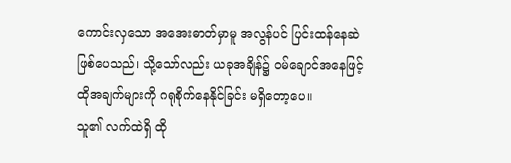ကောင်းလှသော အအေးဓာတ်မှာမူ အလွန်ပင် ပြင်းထန်နေဆဲ ဖြစ်ပေသည်၊ သို့သော်လည်း ယခုအချိန်၌ ဝမ်ချောင်အနေဖြင့် ထိုအချက်များကို ဂရုစိုက်နေနိုင်ခြင်း မရှိတော့ပေ။
သူ၏ လက်ထဲရှိ ထို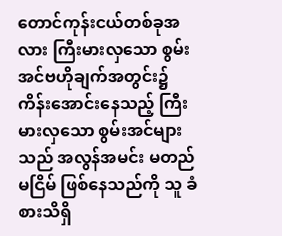တောင်ကုန်းငယ်တစ်ခုအလား ကြီးမားလှသော စွမ်းအင်ဗဟိုချက်အတွင်း၌ ကိန်းအောင်းနေသည့် ကြီးမားလှသော စွမ်းအင်များသည် အလွန်အမင်း မတည်မငြိမ် ဖြစ်နေသည်ကို သူ ခံစားသိရှိ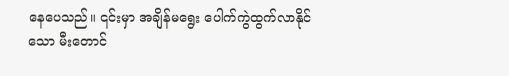နေပေသည်။ ၎င်းမှာ အချိန်မရွေး ပေါက်ကွဲထွက်လာနိုင်သော မီးတောင်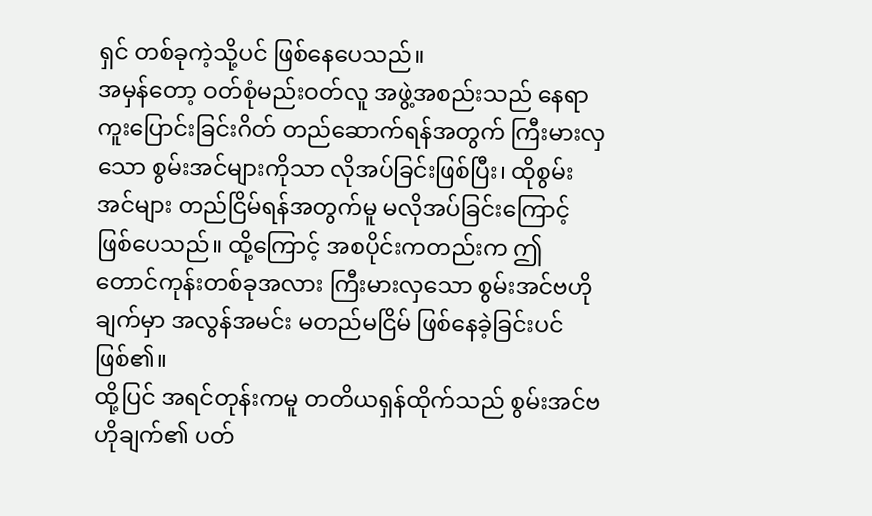ရှင် တစ်ခုကဲ့သို့ပင် ဖြစ်နေပေသည်။
အမှန်တော့ ဝတ်စုံမည်းဝတ်လူ အဖွဲ့အစည်းသည် နေရာကူးပြောင်းခြင်းဂိတ် တည်ဆောက်ရန်အတွက် ကြီးမားလှသော စွမ်းအင်များကိုသာ လိုအပ်ခြင်းဖြစ်ပြီး၊ ထိုစွမ်းအင်များ တည်ငြိမ်ရန်အတွက်မူ မလိုအပ်ခြင်းကြောင့် ဖြစ်ပေသည်။ ထို့ကြောင့် အစပိုင်းကတည်းက ဤ တောင်ကုန်းတစ်ခုအလား ကြီးမားလှသော စွမ်းအင်ဗဟိုချက်မှာ အလွန်အမင်း မတည်မငြိမ် ဖြစ်နေခဲ့ခြင်းပင် ဖြစ်၏။
ထို့ပြင် အရင်တုန်းကမူ တတိယရှန်ထိုက်သည် စွမ်းအင်ဗဟိုချက်၏ ပတ်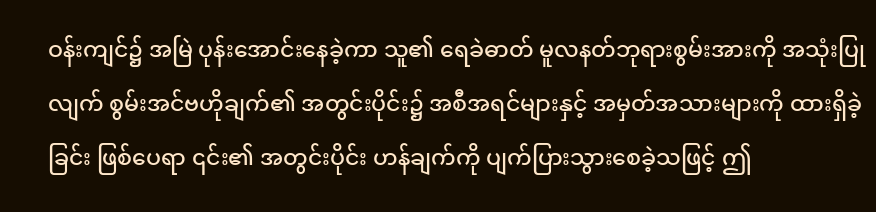ဝန်းကျင်၌ အမြဲ ပုန်းအောင်းနေခဲ့ကာ သူ၏ ရေခဲဓာတ် မူလနတ်ဘုရားစွမ်းအားကို အသုံးပြုလျက် စွမ်းအင်ဗဟိုချက်၏ အတွင်းပိုင်း၌ အစီအရင်များနှင့် အမှတ်အသားများကို ထားရှိခဲ့ခြင်း ဖြစ်ပေရာ ၎င်း၏ အတွင်းပိုင်း ဟန်ချက်ကို ပျက်ပြားသွားစေခဲ့သဖြင့် ဤ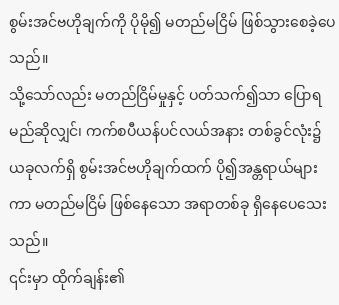စွမ်းအင်ဗဟိုချက်ကို ပိုမို၍ မတည်မငြိမ် ဖြစ်သွားစေခဲ့ပေသည်။
သို့သော်လည်း မတည်ငြိမ်မှုနှင့် ပတ်သက်၍သာ ပြောရမည်ဆိုလျှင်၊ ကက်စပီယန်ပင်လယ်အနား တစ်ခွင်လုံး၌ ယခုလက်ရှိ စွမ်းအင်ဗဟိုချက်ထက် ပို၍အန္တရာယ်များကာ မတည်မငြိမ် ဖြစ်နေသော အရာတစ်ခု ရှိနေပေသေးသည်။
၎င်းမှာ ထိုက်ချန်း၏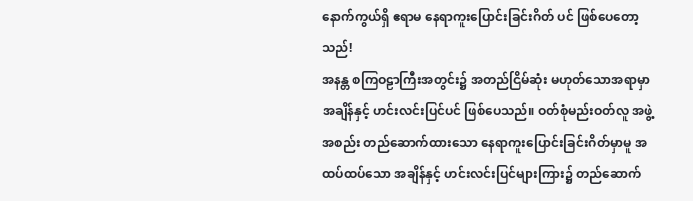နောက်ကွယ်ရှိ ဧရာမ နေရာကူးပြောင်းခြင်းဂိတ် ပင် ဖြစ်ပေတော့သည်!
အနန္တ စကြဝဠာကြီးအတွင်း၌ အတည်ငြိမ်ဆုံး မဟုတ်သောအရာမှာ အချိန်နှင့် ဟင်းလင်းပြင်ပင် ဖြစ်ပေသည်။ ဝတ်စုံမည်းဝတ်လူ အဖွဲ့အစည်း တည်ဆောက်ထားသော နေရာကူးပြောင်းခြင်းဂိတ်မှာမူ အထပ်ထပ်သော အချိန်နှင့် ဟင်းလင်းပြင်များကြား၌ တည်ဆောက်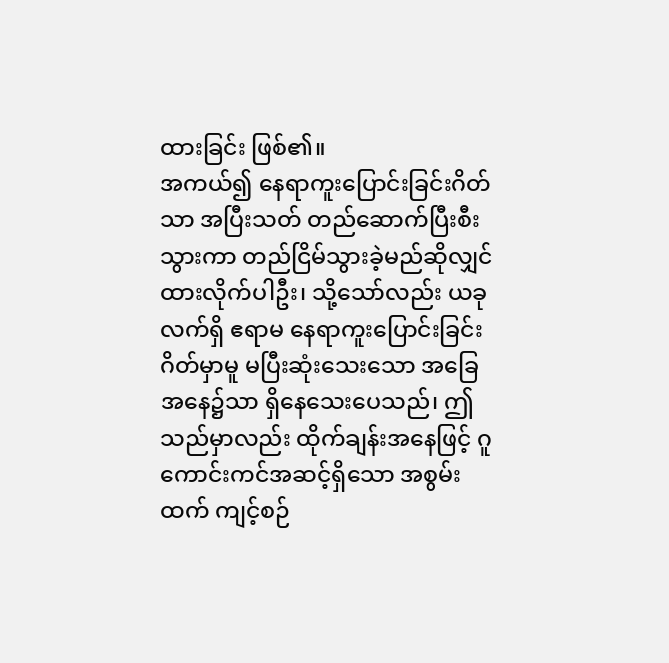ထားခြင်း ဖြစ်၏။
အကယ်၍ နေရာကူးပြောင်းခြင်းဂိတ်သာ အပြီးသတ် တည်ဆောက်ပြီးစီးသွားကာ တည်ငြိမ်သွားခဲ့မည်ဆိုလျှင် ထားလိုက်ပါဦး၊ သို့သော်လည်း ယခုလက်ရှိ ဧရာမ နေရာကူးပြောင်းခြင်းဂိတ်မှာမူ မပြီးဆုံးသေးသော အခြေအနေ၌သာ ရှိနေသေးပေသည်၊ ဤသည်မှာလည်း ထိုက်ချန်းအနေဖြင့် ဂူကောင်းကင်အဆင့်ရှိသော အစွမ်းထက် ကျင့်စဉ်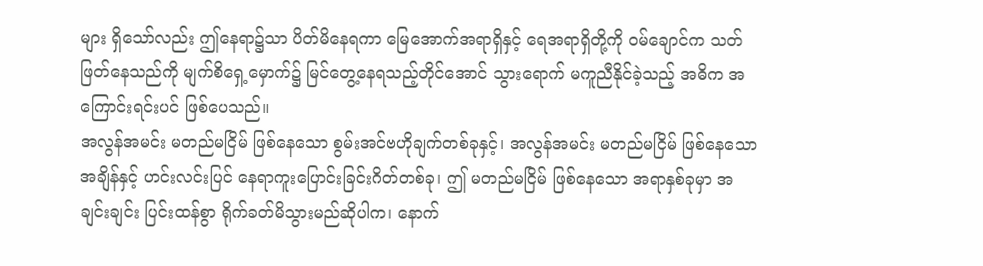များ ရှိသော်လည်း ဤနေရာ၌သာ ပိတ်မိနေရကာ မြေအောက်အရာရှိနှင့် ရေအရာရှိတို့ကို ဝမ်ချောင်က သတ်ဖြတ်နေသည်ကို မျက်စိရှေ့မှောက်၌ မြင်တွေ့နေရသည့်တိုင်အောင် သွားရောက် မကူညီနိုင်ခဲ့သည့် အဓိက အကြောင်းရင်းပင် ဖြစ်ပေသည်။
အလွန်အမင်း မတည်မငြိမ် ဖြစ်နေသော စွမ်းအင်ဗဟိုချက်တစ်ခုနှင့်၊ အလွန်အမင်း မတည်မငြိမ် ဖြစ်နေသော အချိန်နှင့် ဟင်းလင်းပြင် နေရာကူးပြောင်းခြင်းဂိတ်တစ်ခု၊ ဤ မတည်မငြိမ် ဖြစ်နေသော အရာနှစ်ခုမှာ အချင်းချင်း ပြင်းထန်စွာ ရိုက်ခတ်မိသွားမည်ဆိုပါက၊ နောက်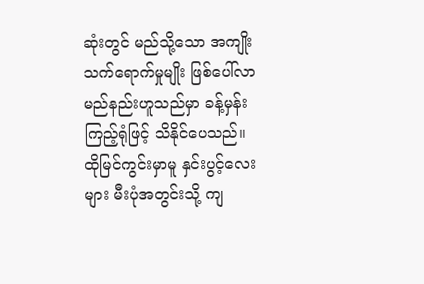ဆုံးတွင် မည်သို့သော အကျိုးသက်ရောက်မှုမျိုး ဖြစ်ပေါ်လာမည်နည်းဟူသည်မှာ ခန့်မှန်းကြည့်ရုံဖြင့် သိနိုင်ပေသည်။
ထိုမြင်ကွင်းမှာမူ နှင်းပွင့်လေးများ မီးပုံအတွင်းသို့ ကျ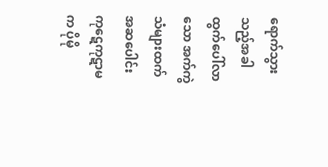ရောက်သွားသည့်အခါ ထွက်ပေါ်လာသော အက်ကွဲသံများထက် အဆပေါင်း ကုဋေကုဋာမက ပိုမို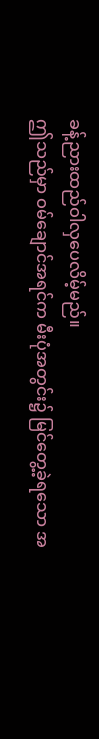ခန့်ညားထည်ဝါလှပေလိမ့်မည်။
ဤသည်မှာ ဝမ်ချောင်အရင်က မီးပုံအတွင်း၌ မြင်တွေ့ခဲ့ရသော အ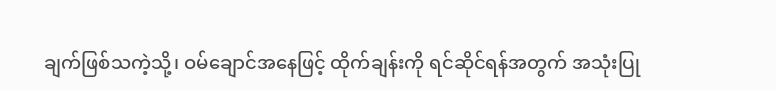ချက်ဖြစ်သကဲ့သို့၊ ဝမ်ချောင်အနေဖြင့် ထိုက်ချန်းကို ရင်ဆိုင်ရန်အတွက် အသုံးပြု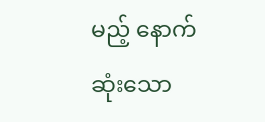မည့် နောက်ဆုံးသော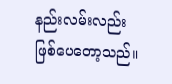နည်းလမ်းလည်း ဖြစ်ပေတော့သည်။